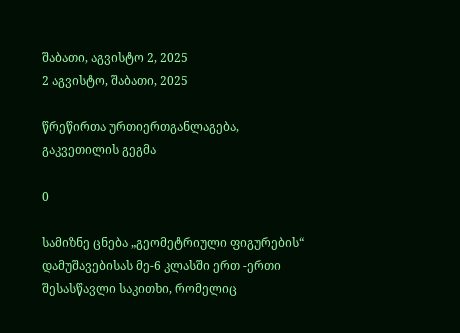შაბათი, აგვისტო 2, 2025
2 აგვისტო, შაბათი, 2025

წრეწირთა ურთიერთგანლაგება, გაკვეთილის გეგმა

0

სამიზნე ცნება „გეომეტრიული ფიგურების“ დამუშავებისას მე-6 კლასში ერთ -ერთი შესასწავლი საკითხი, რომელიც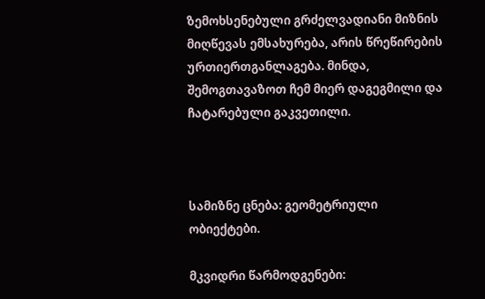ზემოხსენებული გრძელვადიანი მიზნის მიღწევას ემსახურება, არის წრეწირების ურთიერთგანლაგება. მინდა, შემოგთავაზოთ ჩემ მიერ დაგეგმილი და ჩატარებული გაკვეთილი.



სამიზნე ცნება: გეომეტრიული ობიექტები.

მკვიდრი წარმოდგენები: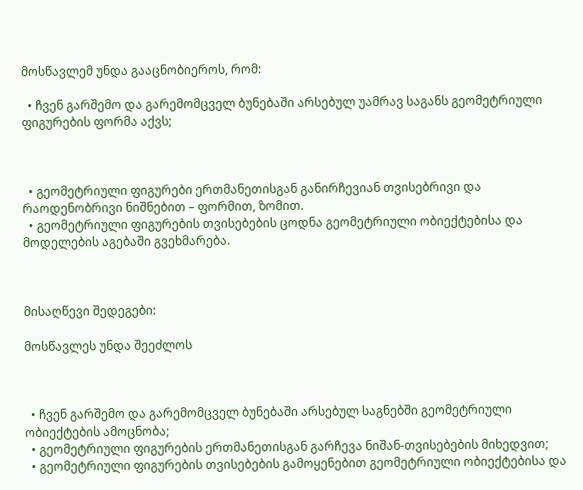მოსწავლემ უნდა გააცნობიეროს, რომ:

  • ჩვენ გარშემო და გარემომცველ ბუნებაში არსებულ უამრავ საგანს გეომეტრიული ფიგურების ფორმა აქვს;



  • გეომეტრიული ფიგურები ერთმანეთისგან განირჩევიან თვისებრივი და რაოდენობრივი ნიშნებით – ფორმით, ზომით.
  • გეომეტრიული ფიგურების თვისებების ცოდნა გეომეტრიული ობიექტებისა და მოდელების აგებაში გვეხმარება.



მისაღწევი შედეგები:

მოსწავლეს უნდა შეეძლოს



  • ჩვენ გარშემო და გარემომცველ ბუნებაში არსებულ საგნებში გეომეტრიული ობიექტების ამოცნობა;
  • გეომეტრიული ფიგურების ერთმანეთისგან გარჩევა ნიშან-თვისებების მიხედვით;
  • გეომეტრიული ფიგურების თვისებების გამოყენებით გეომეტრიული ობიექტებისა და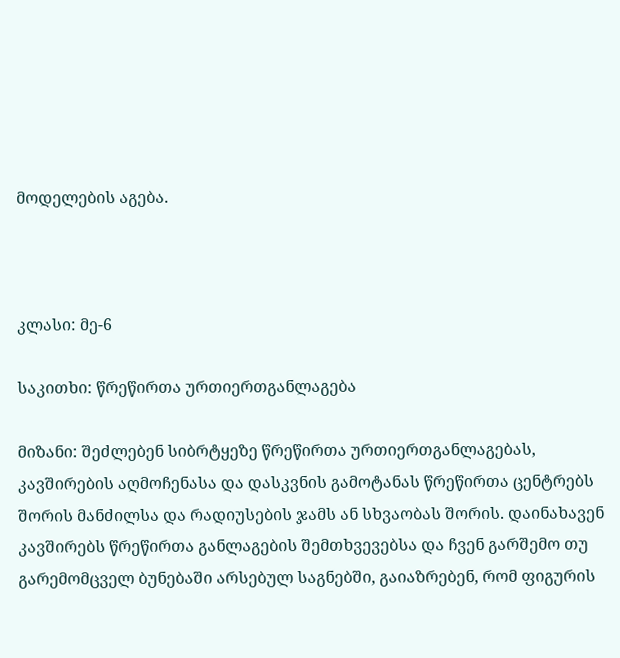მოდელების აგება.



კლასი: მე-6

საკითხი: წრეწირთა ურთიერთგანლაგება

მიზანი: შეძლებენ სიბრტყეზე წრეწირთა ურთიერთგანლაგებას, კავშირების აღმოჩენასა და დასკვნის გამოტანას წრეწირთა ცენტრებს შორის მანძილსა და რადიუსების ჯამს ან სხვაობას შორის. დაინახავენ კავშირებს წრეწირთა განლაგების შემთხვევებსა და ჩვენ გარშემო თუ გარემომცველ ბუნებაში არსებულ საგნებში, გაიაზრებენ, რომ ფიგურის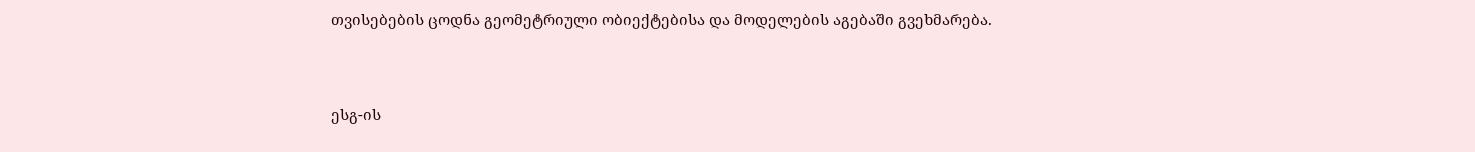თვისებების ცოდნა გეომეტრიული ობიექტებისა და მოდელების აგებაში გვეხმარება.



ესგ-ის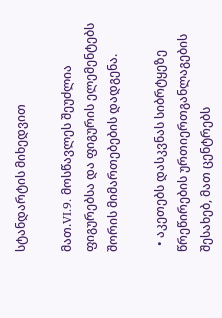სტანდარტის მიხედვით

მათ.VI.9. მოსწავლეს შეუძლია ფიგურებსა და ფიგურის ელემენტებს შორის მიმართებების დადგენა.

  • აკეთებს დასკვნას სიბრტყეზე წრეწირების ურთიერთგანლაგების შესახებ, მათ ცენტრებს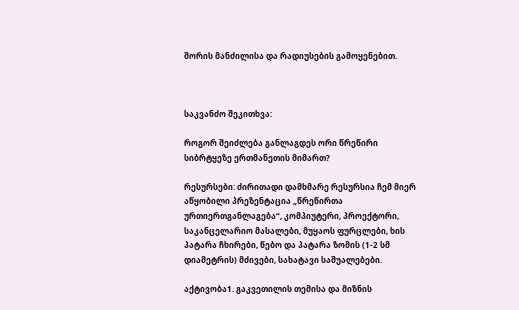შორის მანძილისა და რადიუსების გამოყენებით.



საკვანძო შეკითხვა:

როგორ შეიძლება განლაგდეს ორი წრეწირი სიბრტყეზე ერთმანეთის მიმართ?

რესურსები: ძირითადი დამხმარე რესურსია ჩემ მიერ აწყობილი პრეზენტაცია „წრეწირთა ურთიერთგანლაგება“, კომპიუტერი, პროექტორი, საკანცელარიო მასალები, მუყაოს ფურცლები, ხის პატარა ჩხირები, წებო და პატარა ზომის (1-2 სმ დიამეტრის) მძივები, სახატავი საშუალებები.

აქტივობა1. გაკვეთილის თემისა და მიზნის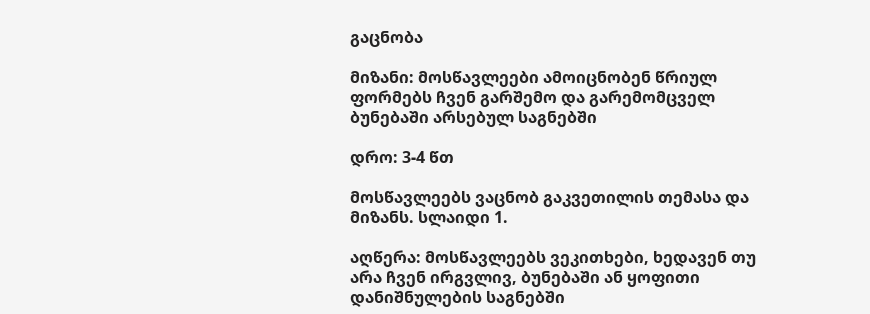გაცნობა

მიზანი: მოსწავლეები ამოიცნობენ წრიულ ფორმებს ჩვენ გარშემო და გარემომცველ ბუნებაში არსებულ საგნებში

დრო: 3-4 წთ

მოსწავლეებს ვაცნობ გაკვეთილის თემასა და მიზანს. სლაიდი 1.

აღწერა: მოსწავლეებს ვეკითხები, ხედავენ თუ არა ჩვენ ირგვლივ, ბუნებაში ან ყოფითი დანიშნულების საგნებში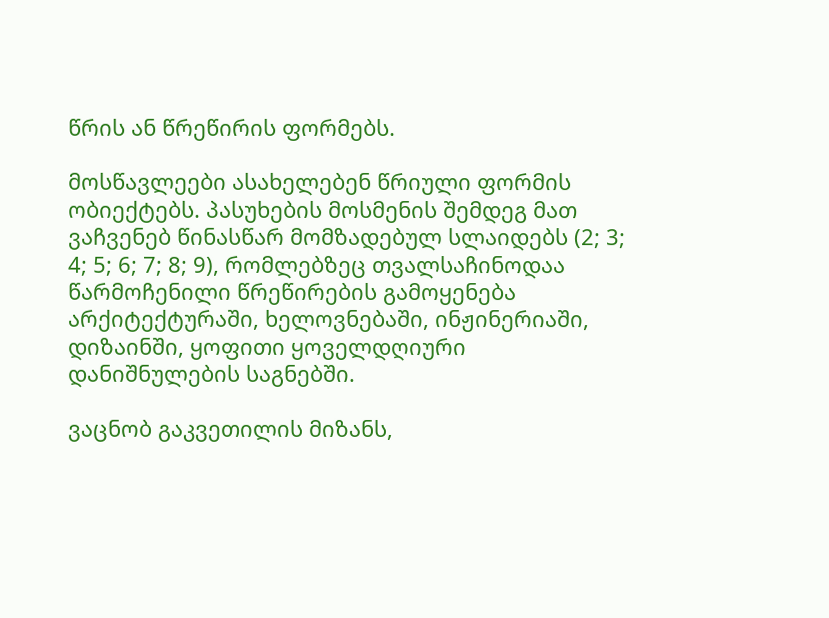წრის ან წრეწირის ფორმებს.

მოსწავლეები ასახელებენ წრიული ფორმის ობიექტებს. პასუხების მოსმენის შემდეგ მათ ვაჩვენებ წინასწარ მომზადებულ სლაიდებს (2; 3; 4; 5; 6; 7; 8; 9), რომლებზეც თვალსაჩინოდაა წარმოჩენილი წრეწირების გამოყენება არქიტექტურაში, ხელოვნებაში, ინჟინერიაში, დიზაინში, ყოფითი ყოველდღიური დანიშნულების საგნებში.

ვაცნობ გაკვეთილის მიზანს,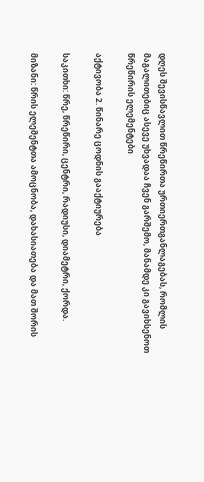დღეს შევისწავლით წრეწირთა ურთიერთგანლაგებას, რომლის მაგალითებიც ასევე უხვადაა ჩვენ გარშემო, მანამდე კი გავიხსენოთ წრეწირის ელემენტები

აქტივობა 2. წინარე ცოდნის გააქტიურება

საკითხი: წრე, წრეწირი, ცენტრი, რადიუსი, დიამეტრი, ქორდა.

მიზანი: წრის ელემენტთა ამოცნობა, დახასიათება და მათ შორის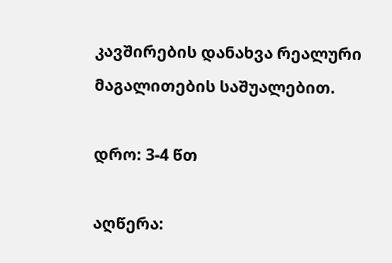კავშირების დანახვა რეალური მაგალითების საშუალებით.

დრო: 3-4 წთ

აღწერა: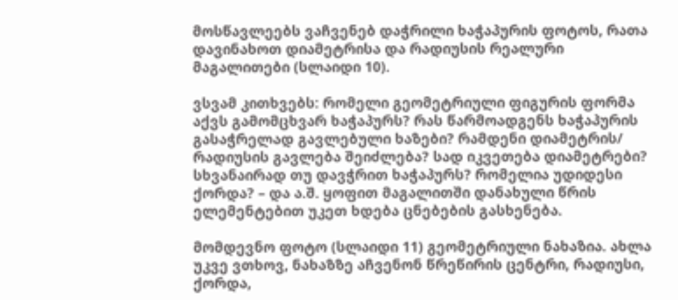მოსწავლეებს ვაჩვენებ დაჭრილი ხაჭაპურის ფოტოს, რათა დავინახოთ დიამეტრისა და რადიუსის რეალური მაგალითები (სლაიდი 10).

ვსვამ კითხვებს: რომელი გეომეტრიული ფიგურის ფორმა აქვს გამომცხვარ ხაჭაპურს? რას წარმოადგენს ხაჭაპურის გასაჭრელად გავლებული ხაზები? რამდენი დიამეტრის/ რადიუსის გავლება შეიძლება? სად იკვეთება დიამეტრები? სხვანაირად თუ დავჭრით ხაჭაპურს? რომელია უდიდესი ქორდა? – და ა.შ. ყოფით მაგალითში დანახული წრის ელემენტებით უკეთ ხდება ცნებების გასხენება.

მომდევნო ფოტო (სლაიდი 11) გეომეტრიული ნახაზია. ახლა უკვე ვთხოვ, ნახაზზე აჩვენონ წრეწირის ცენტრი, რადიუსი, ქორდა,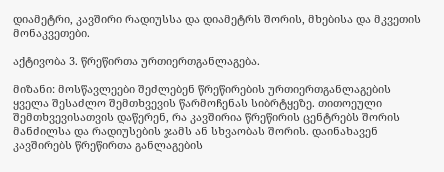დიამეტრი, კავშირი რადიუსსა და დიამეტრს შორის, მხებისა და მკვეთის მონაკვეთები.

აქტივობა 3. წრეწირთა ურთიერთგანლაგება.

მიზანი: მოსწავლეები შეძლებენ წრეწირების ურთიერთგანლაგების ყველა შესაძლო შემთხვევის წარმოჩენას სიბრტყეზე. თითოეული შემთხვევისათვის დაწერენ, რა კავშირია წრეწირის ცენტრებს შორის მანძილსა და რადიუსების ჯამს ან სხვაობას შორის. დაინახავენ კავშირებს წრეწირთა განლაგების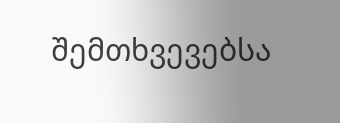შემთხვევებსა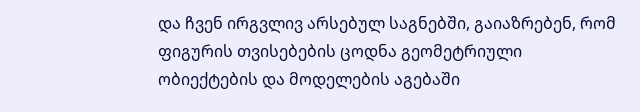და ჩვენ ირგვლივ არსებულ საგნებში, გაიაზრებენ, რომ ფიგურის თვისებების ცოდნა გეომეტრიული ობიექტების და მოდელების აგებაში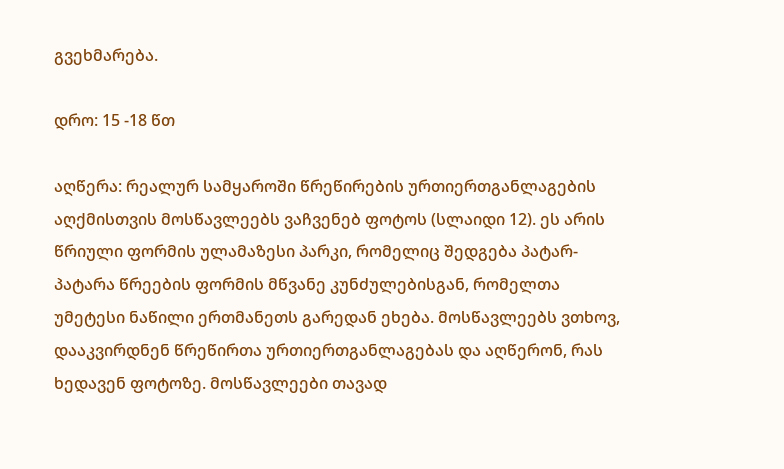გვეხმარება.

დრო: 15 -18 წთ

აღწერა: რეალურ სამყაროში წრეწირების ურთიერთგანლაგების აღქმისთვის მოსწავლეებს ვაჩვენებ ფოტოს (სლაიდი 12). ეს არის წრიული ფორმის ულამაზესი პარკი, რომელიც შედგება პატარ-პატარა წრეების ფორმის მწვანე კუნძულებისგან, რომელთა უმეტესი ნაწილი ერთმანეთს გარედან ეხება. მოსწავლეებს ვთხოვ, დააკვირდნენ წრეწირთა ურთიერთგანლაგებას და აღწერონ, რას ხედავენ ფოტოზე. მოსწავლეები თავად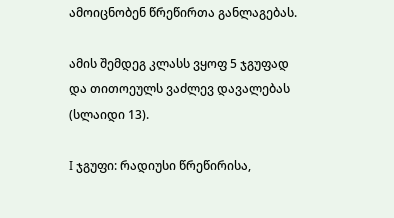ამოიცნობენ წრეწირთა განლაგებას.

ამის შემდეგ კლასს ვყოფ 5 ჯგუფად და თითოეულს ვაძლევ დავალებას (სლაიდი 13).

I ჯგუფი: რადიუსი წრეწირისა,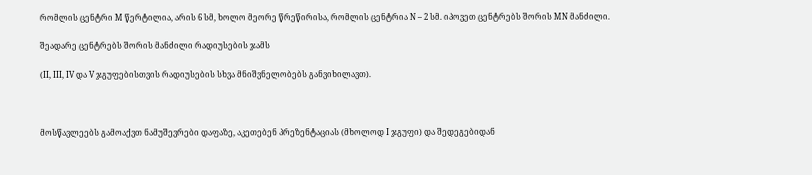რომლის ცენტრი M წერტილია, არის 6 სმ, ხოლო მეორე წრეწირისა, რომლის ცენტრია N – 2 სმ. იპოვეთ ცენტრებს შორის MN მანძილი.

შეადარე ცენტრებს შორის მანძილი რადიუსების ჯამს

(II, III, IV და V ჯგუფებისთვის რადიუსების სხვა მნიშვნელობებს განვიხილავთ).



მოსწავლეებს გამოაქვთ ნამუშევრები დაფაზე, აკეთებენ პრეზენტაციას (მხოლოდ I ჯგუფი) და შედეგებიდან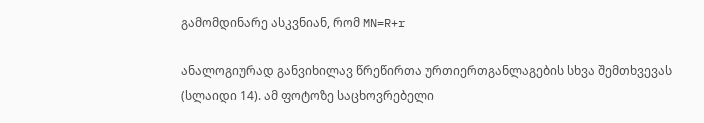გამომდინარე ასკვნიან, რომ MN=R+r

ანალოგიურად განვიხილავ წრეწირთა ურთიერთგანლაგების სხვა შემთხვევას (სლაიდი 14). ამ ფოტოზე საცხოვრებელი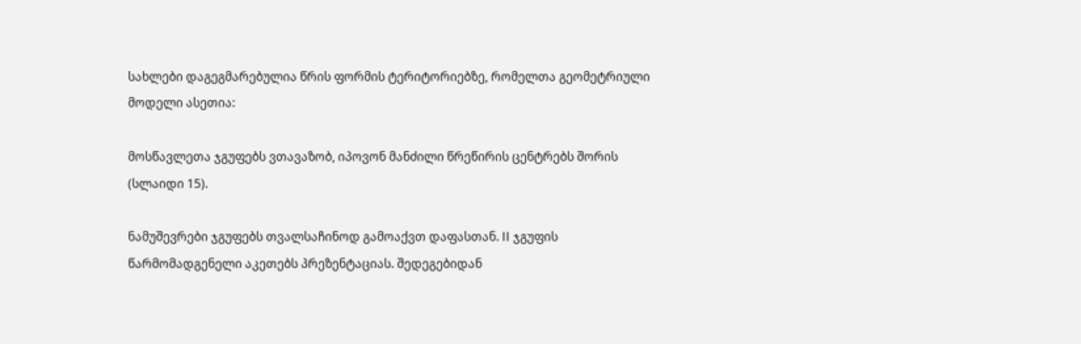სახლები დაგეგმარებულია წრის ფორმის ტერიტორიებზე, რომელთა გეომეტრიული მოდელი ასეთია:

მოსწავლეთა ჯგუფებს ვთავაზობ, იპოვონ მანძილი წრეწირის ცენტრებს შორის (სლაიდი 15).

ნამუშევრები ჯგუფებს თვალსაჩინოდ გამოაქვთ დაფასთან. II ჯგუფის წარმომადგენელი აკეთებს პრეზენტაციას. შედეგებიდან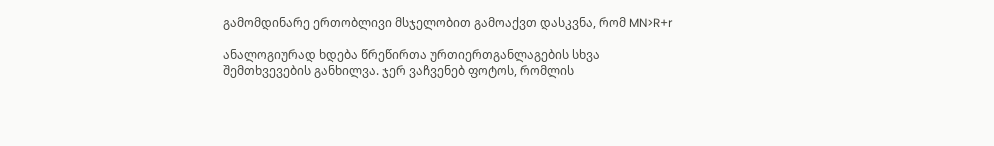გამომდინარე ერთობლივი მსჯელობით გამოაქვთ დასკვნა, რომ MN>R+r

ანალოგიურად ხდება წრეწირთა ურთიერთგანლაგების სხვა შემთხვევების განხილვა. ჯერ ვაჩვენებ ფოტოს, რომლის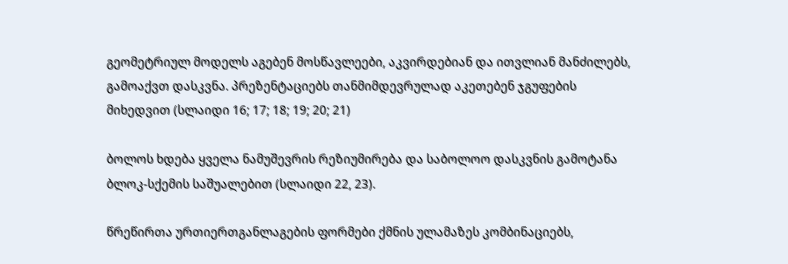გეომეტრიულ მოდელს აგებენ მოსწავლეები, აკვირდებიან და ითვლიან მანძილებს, გამოაქვთ დასკვნა. პრეზენტაციებს თანმიმდევრულად აკეთებენ ჯგუფების მიხედვით (სლაიდი 16; 17; 18; 19; 20; 21)

ბოლოს ხდება ყველა ნამუშევრის რეზიუმირება და საბოლოო დასკვნის გამოტანა ბლოკ-სქემის საშუალებით (სლაიდი 22, 23).

წრეწირთა ურთიერთგანლაგების ფორმები ქმნის ულამაზეს კომბინაციებს,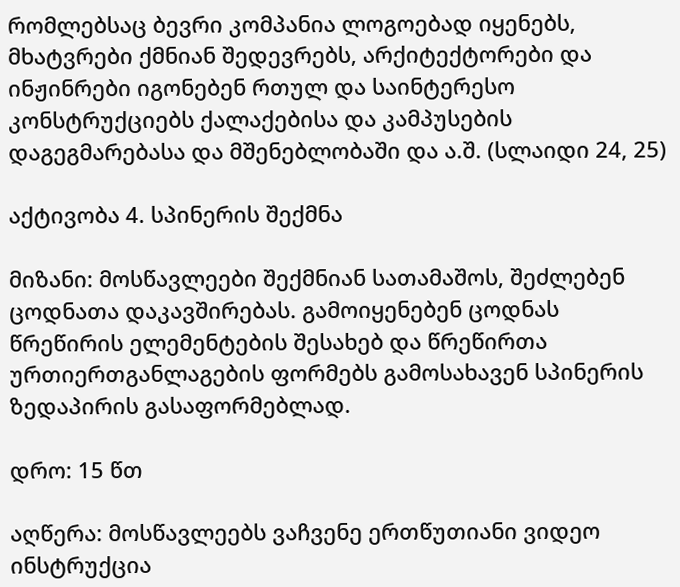რომლებსაც ბევრი კომპანია ლოგოებად იყენებს, მხატვრები ქმნიან შედევრებს, არქიტექტორები და ინჟინრები იგონებენ რთულ და საინტერესო კონსტრუქციებს ქალაქებისა და კამპუსების დაგეგმარებასა და მშენებლობაში და ა.შ. (სლაიდი 24, 25)

აქტივობა 4. სპინერის შექმნა

მიზანი: მოსწავლეები შექმნიან სათამაშოს, შეძლებენ ცოდნათა დაკავშირებას. გამოიყენებენ ცოდნას წრეწირის ელემენტების შესახებ და წრეწირთა ურთიერთგანლაგების ფორმებს გამოსახავენ სპინერის ზედაპირის გასაფორმებლად.

დრო: 15 წთ

აღწერა: მოსწავლეებს ვაჩვენე ერთწუთიანი ვიდეო ინსტრუქცია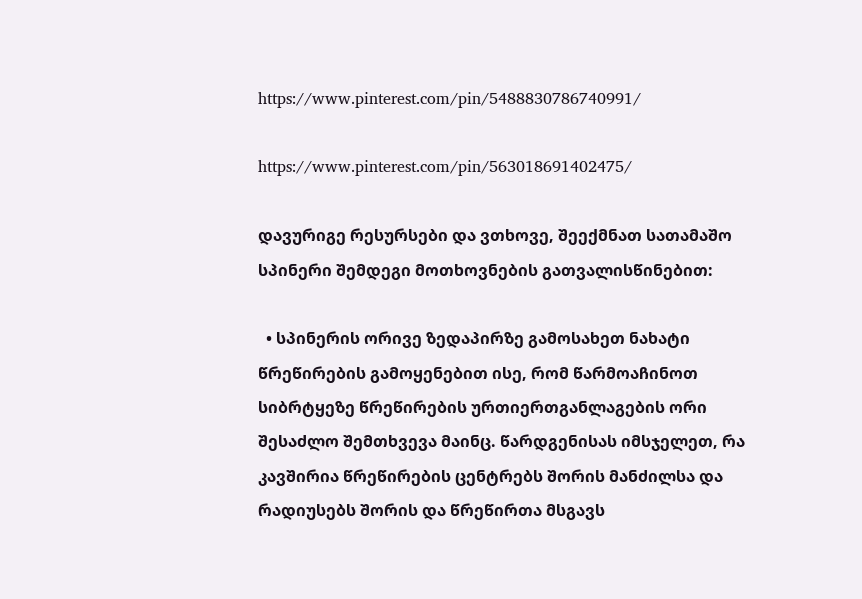https://www.pinterest.com/pin/5488830786740991/

https://www.pinterest.com/pin/563018691402475/

დავურიგე რესურსები და ვთხოვე, შეექმნათ სათამაშო სპინერი შემდეგი მოთხოვნების გათვალისწინებით:

  • სპინერის ორივე ზედაპირზე გამოსახეთ ნახატი წრეწირების გამოყენებით ისე, რომ წარმოაჩინოთ სიბრტყეზე წრეწირების ურთიერთგანლაგების ორი შესაძლო შემთხვევა მაინც. წარდგენისას იმსჯელეთ, რა კავშირია წრეწირების ცენტრებს შორის მანძილსა და რადიუსებს შორის და წრეწირთა მსგავს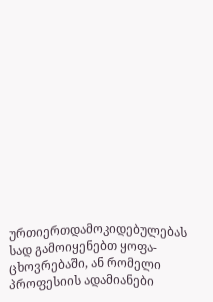ურთიერთდამოკიდებულებას სად გამოიყენებთ ყოფა-ცხოვრებაში, ან რომელი პროფესიის ადამიანები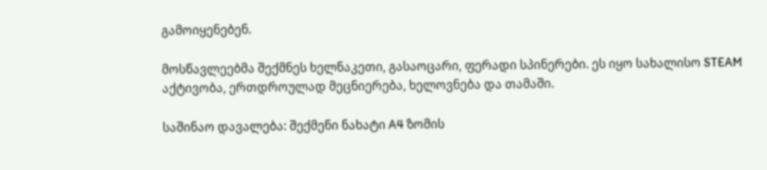გამოიყენებენ.

მოსწავლეებმა შექმნეს ხელნაკეთი, გასაოცარი, ფერადი სპინერები. ეს იყო სახალისო STEAM აქტივობა, ერთდროულად მეცნიერება, ხელოვნება და თამაში.

საშინაო დავალება: შექმენი ნახატი A4 ზომის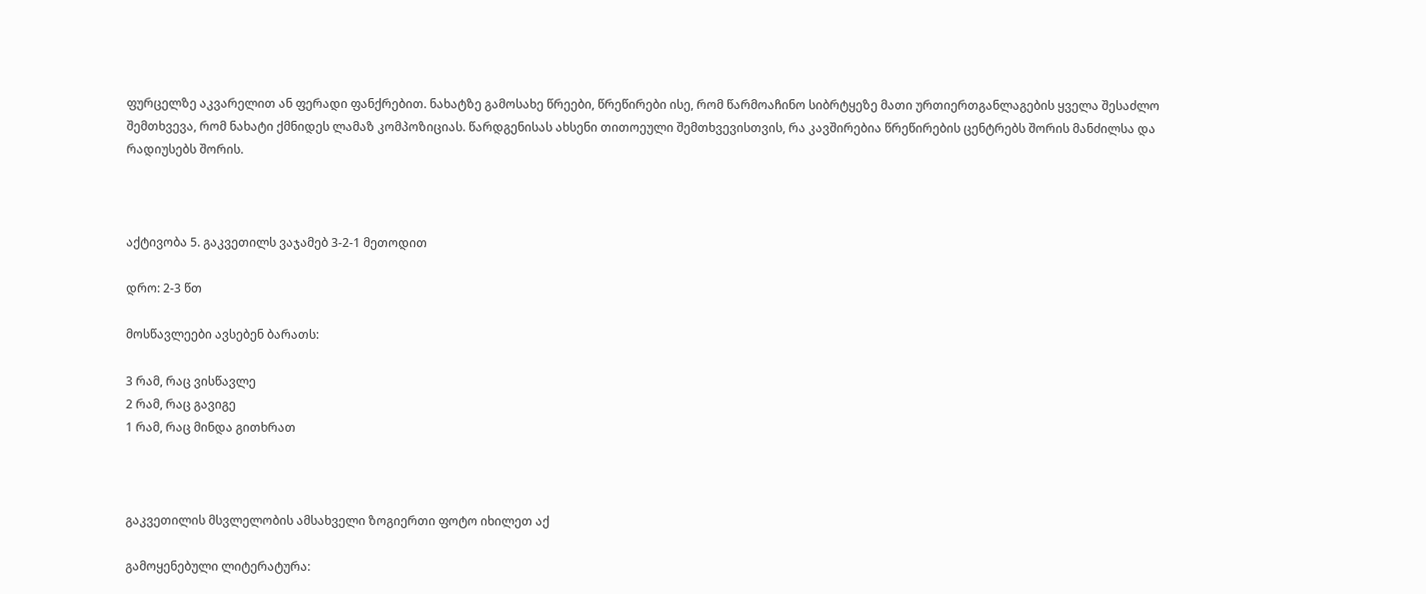ფურცელზე აკვარელით ან ფერადი ფანქრებით. ნახატზე გამოსახე წრეები, წრეწირები ისე, რომ წარმოაჩინო სიბრტყეზე მათი ურთიერთგანლაგების ყველა შესაძლო შემთხვევა, რომ ნახატი ქმნიდეს ლამაზ კომპოზიციას. წარდგენისას ახსენი თითოეული შემთხვევისთვის, რა კავშირებია წრეწირების ცენტრებს შორის მანძილსა და რადიუსებს შორის.



აქტივობა 5. გაკვეთილს ვაჯამებ 3-2-1 მეთოდით

დრო: 2-3 წთ

მოსწავლეები ავსებენ ბარათს:

3 რამ, რაც ვისწავლე
2 რამ, რაც გავიგე
1 რამ, რაც მინდა გითხრათ



გაკვეთილის მსვლელობის ამსახველი ზოგიერთი ფოტო იხილეთ აქ

გამოყენებული ლიტერატურა: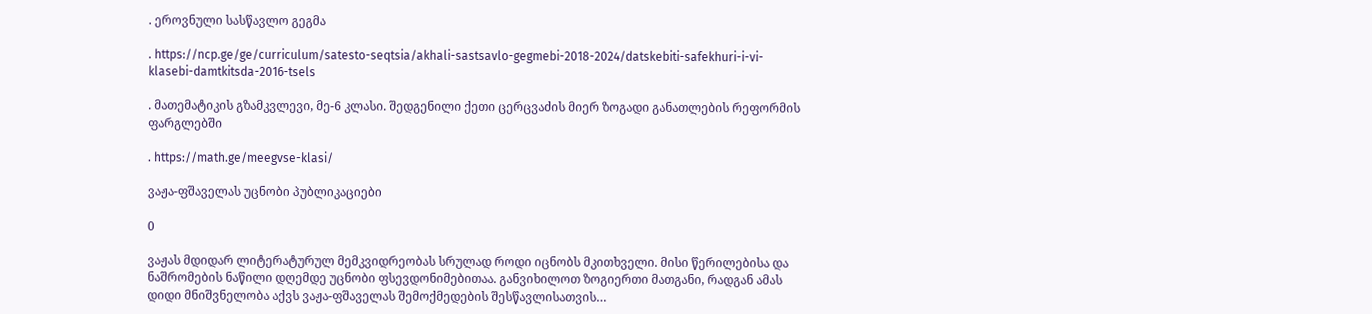. ეროვნული სასწავლო გეგმა

. https://ncp.ge/ge/curriculum/satesto-seqtsia/akhali-sastsavlo-gegmebi-2018-2024/datskebiti-safekhuri-i-vi-klasebi-damtkitsda-2016-tsels

. მათემატიკის გზამკვლევი, მე-6 კლასი. შედგენილი ქეთი ცერცვაძის მიერ ზოგადი განათლების რეფორმის ფარგლებში

. https://math.ge/meegvse-klasi/

ვაჟა-ფშაველას უცნობი პუბლიკაციები

0

ვაჟას მდიდარ ლიტერატურულ მემკვიდრეობას სრულად როდი იცნობს მკითხველი. მისი წერილებისა და ნაშრომების ნაწილი დღემდე უცნობი ფსევდონიმებითაა. განვიხილოთ ზოგიერთი მათგანი, რადგან ამას დიდი მნიშვნელობა აქვს ვაჟა-ფშაველას შემოქმედების შესწავლისათვის…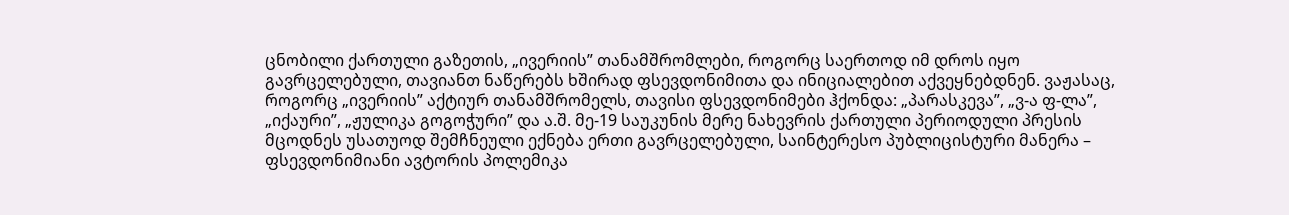ცნობილი ქართული გაზეთის, „ივერიის” თანამშრომლები, როგორც საერთოდ იმ დროს იყო გავრცელებული, თავიანთ ნაწერებს ხშირად ფსევდონიმითა და ინიციალებით აქვეყნებდნენ. ვაჟასაც, როგორც „ივერიის” აქტიურ თანამშრომელს, თავისი ფსევდონიმები ჰქონდა: „პარასკევა”, „ვ-ა ფ-ლა”, „იქაური”, „ჟულიკა გოგოჭური” და ა.შ. მე-19 საუკუნის მერე ნახევრის ქართული პერიოდული პრესის მცოდნეს უსათუოდ შემჩნეული ექნება ერთი გავრცელებული, საინტერესო პუბლიცისტური მანერა – ფსევდონიმიანი ავტორის პოლემიკა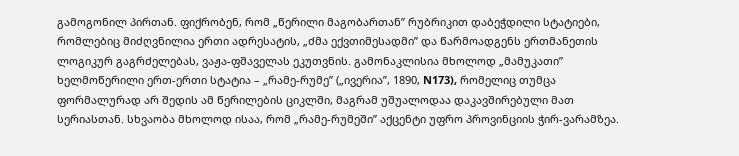გამოგონილ პირთან. ფიქრობენ, რომ „წერილი მაგობართან” რუბრიკით დაბეჭდილი სტატიები, რომლებიც მიძღვნილია ერთი ადრესატის, „ძმა ექვთიმესადმი” და წარმოადგენს ერთმანეთის ლოგიკურ გაგრძელებას, ვაჟა-ფშაველას ეკუთვნის. გამონაკლისია მხოლოდ „მამუკათი” ხელმოწერილი ერთ-ერთი სტატია – „რამე-რუმე” („ივერია”, 1890, N173), რომელიც თუმცა ფორმალურად არ შედის ამ წერილების ციკლში, მაგრამ უშუალოდაა დაკავშირებული მათ სერიასთან. სხვაობა მხოლოდ ისაა, რომ „რამე-რუმეში” აქცენტი უფრო პროვინციის ჭირ-ვარამზეა.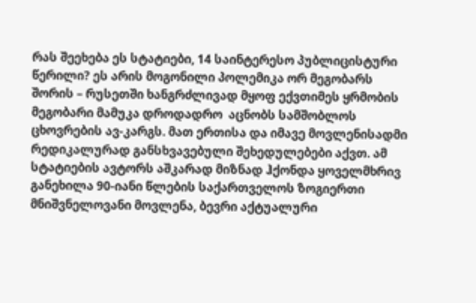რას შეეხება ეს სტატიები, 14 საინტერესო პუბლიცისტური წერილი? ეს არის მოგონილი პოლემიკა ორ მეგობარს შორის – რუსეთში ხანგრძლივად მყოფ ექვთიმეს ყრმობის მეგობარი მამუკა დროდადრო  აცნობს სამშობლოს ცხოვრების ავ-კარგს. მათ ერთისა და იმავე მოვლენისადმი რედიკალურად განსხვავებული შეხედულებები აქვთ. ამ სტატიების ავტორს აშკარად მიზნად ჰქონდა ყოველმხრივ განეხილა 90-იანი წლების საქართველოს ზოგიერთი მნიშვნელოვანი მოვლენა, ბევრი აქტუალური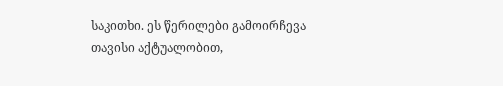საკითხი. ეს წერილები გამოირჩევა თავისი აქტუალობით,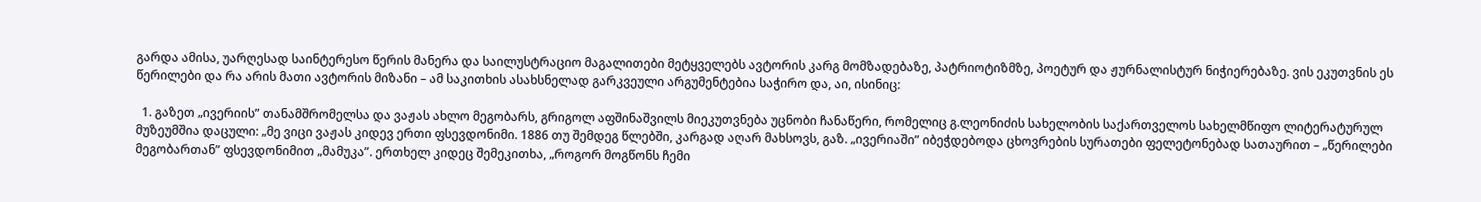გარდა ამისა, უარღესად საინტერესო წერის მანერა და საილუსტრაციო მაგალითები მეტყველებს ავტორის კარგ მომზადებაზე, პატრიოტიზმზე, პოეტურ და ჟურნალისტურ ნიჭიერებაზე. ვის ეკუთვნის ეს წერილები და რა არის მათი ავტორის მიზანი – ამ საკითხის ასახსნელად გარკვეული არგუმენტებია საჭირო და, აი, ისინიც:

  1. გაზეთ „ივერიის” თანამშრომელსა და ვაჟას ახლო მეგობარს, გრიგოლ აფშინაშვილს მიეკუთვნება უცნობი ჩანაწერი, რომელიც გ.ლეონიძის სახელობის საქართველოს სახელმწიფო ლიტერატურულ მუზეუმშია დაცული: „მე ვიცი ვაჟას კიდევ ერთი ფსევდონიმი. 1886 თუ შემდეგ წლებში, კარგად აღარ მახსოვს, გაზ. „ივერიაში” იბეჭდებოდა ცხოვრების სურათები ფელეტონებად სათაურით – „წერილები მეგობართან” ფსევდონიმით „მამუკა”. ერთხელ კიდეც შემეკითხა, „როგორ მოგწონს ჩემი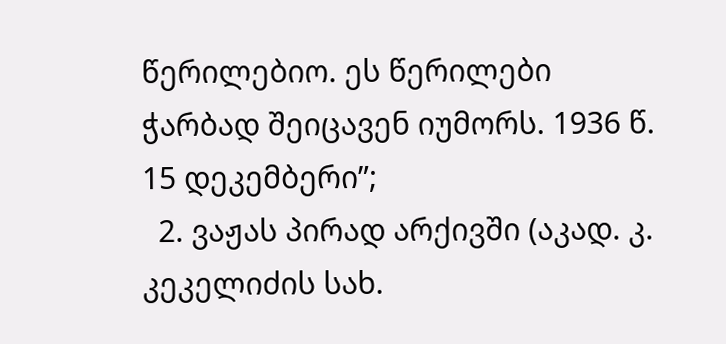წერილებიო. ეს წერილები ჭარბად შეიცავენ იუმორს. 1936 წ. 15 დეკემბერი”;
  2. ვაჟას პირად არქივში (აკად. კ. კეკელიძის სახ.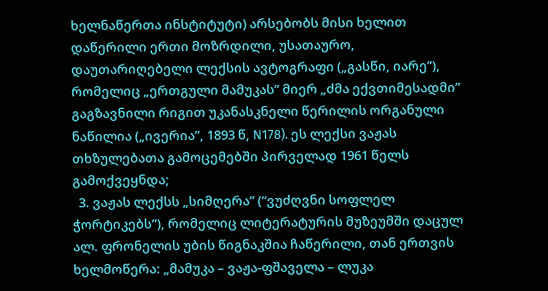ხელნაწერთა ინსტიტუტი) არსებობს მისი ხელით დაწერილი ერთი მოზრდილი, უსათაურო, დაუთარიღებელი ლექსის ავტოგრაფი („გასწი, იარე”), რომელიც „ერთგული მამუკას” მიერ „ძმა ექვთიმესადმი” გაგზავნილი რიგით უკანასკნელი წერილის ორგანული ნაწილია („ივერია”, 1893 წ, N178). ეს ლექსი ვაჟას თხზულებათა გამოცემებში პირველად 1961 წელს გამოქვეყნდა;
  3. ვაჟას ლექსს „სიმღერა” (“ვუძღვნი სოფლელ ჭორტიკებს”), რომელიც ლიტერატურის მუზეუმში დაცულ ალ. ფრონელის უბის წიგნაკშია ჩაწერილი, თან ერთვის ხელმოწერა: „მამუკა – ვაჟა-ფშაველა – ლუკა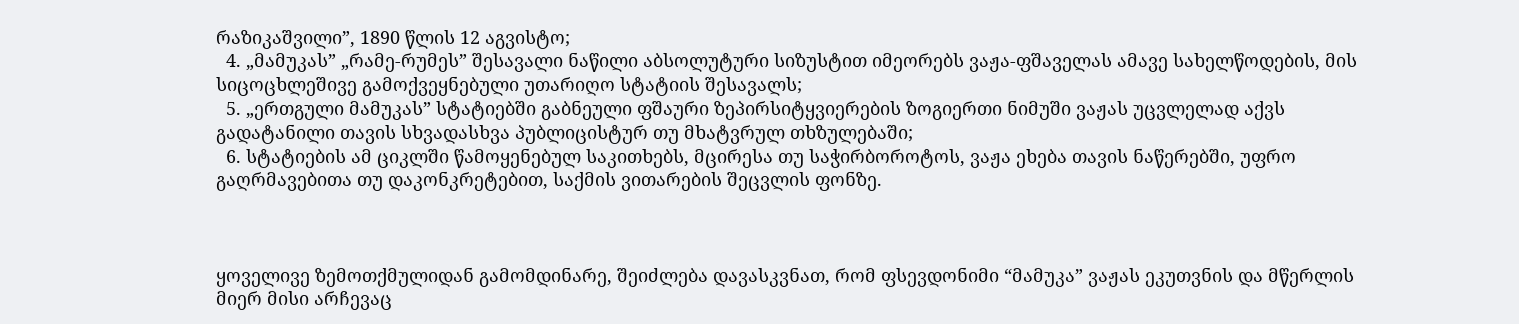რაზიკაშვილი”, 1890 წლის 12 აგვისტო;
  4. „მამუკას” „რამე-რუმეს” შესავალი ნაწილი აბსოლუტური სიზუსტით იმეორებს ვაჟა-ფშაველას ამავე სახელწოდების, მის სიცოცხლეშივე გამოქვეყნებული უთარიღო სტატიის შესავალს;
  5. „ერთგული მამუკას” სტატიებში გაბნეული ფშაური ზეპირსიტყვიერების ზოგიერთი ნიმუში ვაჟას უცვლელად აქვს გადატანილი თავის სხვადასხვა პუბლიცისტურ თუ მხატვრულ თხზულებაში;
  6. სტატიების ამ ციკლში წამოყენებულ საკითხებს, მცირესა თუ საჭირბოროტოს, ვაჟა ეხება თავის ნაწერებში, უფრო გაღრმავებითა თუ დაკონკრეტებით, საქმის ვითარების შეცვლის ფონზე.



ყოველივე ზემოთქმულიდან გამომდინარე, შეიძლება დავასკვნათ, რომ ფსევდონიმი “მამუკა” ვაჟას ეკუთვნის და მწერლის მიერ მისი არჩევაც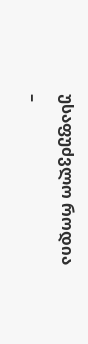უსაფუძვლო როდია –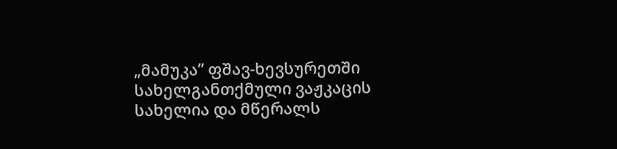„მამუკა” ფშავ-ხევსურეთში სახელგანთქმული ვაჟკაცის სახელია და მწერალს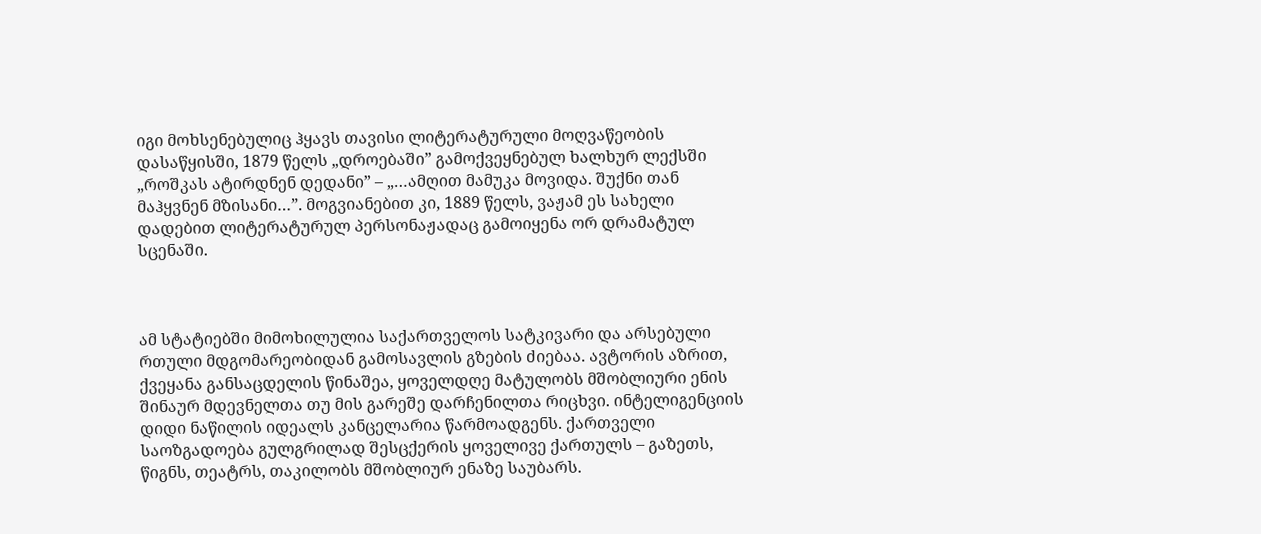იგი მოხსენებულიც ჰყავს თავისი ლიტერატურული მოღვაწეობის დასაწყისში, 1879 წელს „დროებაში” გამოქვეყნებულ ხალხურ ლექსში „როშკას ატირდნენ დედანი” – „…ამღით მამუკა მოვიდა. შუქნი თან მაჰყვნენ მზისანი…”. მოგვიანებით კი, 1889 წელს, ვაჟამ ეს სახელი დადებით ლიტერატურულ პერსონაჟადაც გამოიყენა ორ დრამატულ სცენაში.



ამ სტატიებში მიმოხილულია საქართველოს სატკივარი და არსებული რთული მდგომარეობიდან გამოსავლის გზების ძიებაა. ავტორის აზრით, ქვეყანა განსაცდელის წინაშეა, ყოველდღე მატულობს მშობლიური ენის შინაურ მდევნელთა თუ მის გარეშე დარჩენილთა რიცხვი. ინტელიგენციის დიდი ნაწილის იდეალს კანცელარია წარმოადგენს. ქართველი საოზგადოება გულგრილად შესცქერის ყოველივე ქართულს – გაზეთს, წიგნს, თეატრს, თაკილობს მშობლიურ ენაზე საუბარს.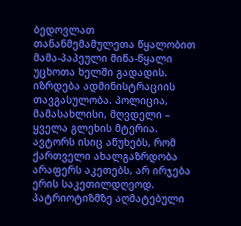ბედოვლათ თანანმემამულეთა წყალობით მამა-პაპეული მიწა-წყალი უცხოთა ხელში გადადის. იზრდება ადმინისტრაციის თავგასულობა. პოლიცია, მამასახლისი, მღვდელი – ყველა გლეხის მტერია. ავტორს ისიც აწუხებს, რომ ქართველი ახალგაზრდობა არაფერს აკეთებს, არ ირჯება ერის საკეთილდღეოდ. პატრიოტიზმზე აღმატებული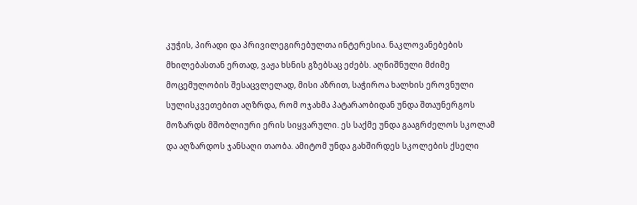კუჭის, პირადი და პრივილეგირებულთა ინტერესია. ნაკლოვანებების მხილებასთან ერთად, ვაჟა ხსნის გზებსაც ეძებს. აღნიშნული მძიმე მოცემულობის შესაცვლელად, მისი აზრით, საჭიროა ხალხის ეროვნული სულისკვეთებით აღზრდა, რომ ოჯახმა პატარაობიდან უნდა შთაუნერგოს მოზარდს მშობლიური ერის სიყვარული. ეს საქმე უნდა გააგრძელოს სკოლამ და აღზარდოს ჯანსაღი თაობა. ამიტომ უნდა გახშირდეს სკოლების ქსელი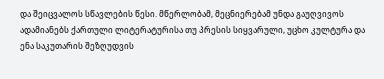და შეიცვალოს სწავლების წესი. მწერლობამ, მეცნიერებამ უნდა გაუღვივოს ადამიანებს ქართული ლიტერატურისა თუ პრესის სიყვარული, უცხო კულტურა და ენა საკუთარის შეზღუდვის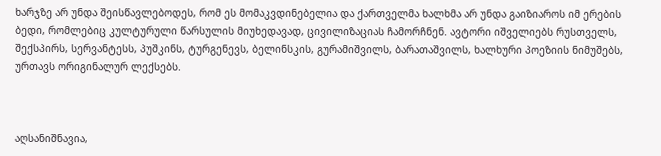ხარჯზე არ უნდა შეისწავლებოდეს, რომ ეს მომაკვდინებელია და ქართველმა ხალხმა არ უნდა გაიზიაროს იმ ერების ბედი, რომლებიც კულტურული წარსულის მიუხედავად, ცივილიზაციას ჩამორჩნენ. ავტორი იშველიებს რუსთველს, შექსპირს, სერვანტესს, პუშკინს, ტურგენევს, ბელინსკის, გურამიშვილს, ბარათაშვილს, ხალხური პოეზიის ნიმუშებს, ურთავს ორიგინალურ ლექსებს.



აღსანიშნავია,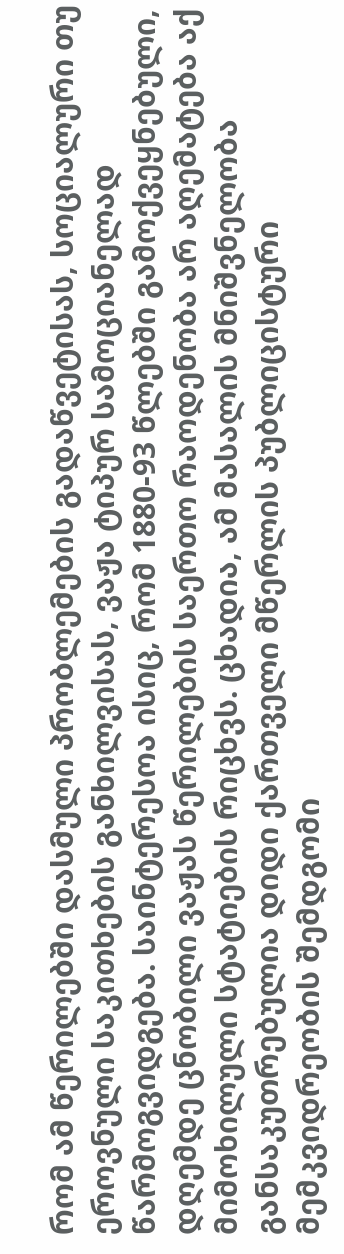რომ ამ წერილებში დასმული პრობლემების გადაწვეტისას, სოციალური თუ ეროვნული საკითხების განხილვისას, ვაჟა ტიპურ სამოციანელად წარმოგვიდგება. საინტერესოა ისიც, რომ 1880-93 წლებში გამოქვეყნებული, დღემდე ცნობილი ვაჟას წერილების საერთო რაოდენობა არ აღემატება აქ მიმოხილული სტატიების რიცხვს. ცხადია, ამ მასალის მნიშვნელობა განსაკუთრებულია დიდი ქართველი მწერლის პუბლიცისტური მემკვიდრეობის შემდგომი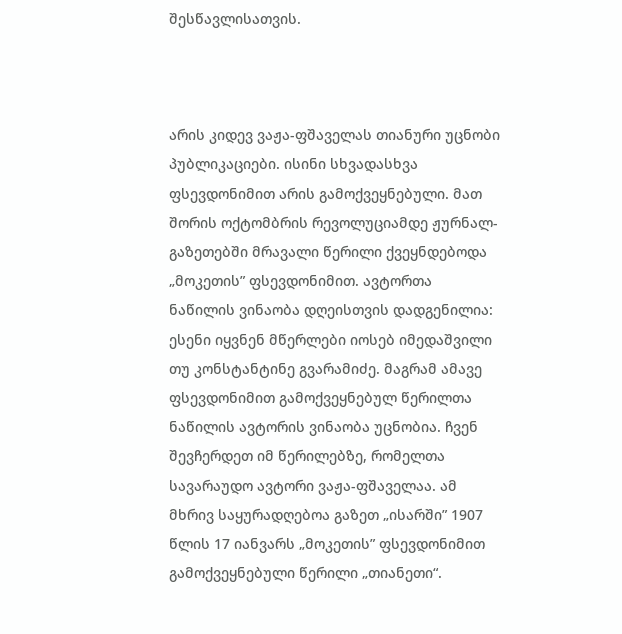შესწავლისათვის.



არის კიდევ ვაჟა-ფშაველას თიანური უცნობი პუბლიკაციები. ისინი სხვადასხვა ფსევდონიმით არის გამოქვეყნებული. მათ შორის ოქტომბრის რევოლუციამდე ჟურნალ-გაზეთებში მრავალი წერილი ქვეყნდებოდა „მოკეთის” ფსევდონიმით. ავტორთა ნაწილის ვინაობა დღეისთვის დადგენილია: ესენი იყვნენ მწერლები იოსებ იმედაშვილი თუ კონსტანტინე გვარამიძე. მაგრამ ამავე ფსევდონიმით გამოქვეყნებულ წერილთა ნაწილის ავტორის ვინაობა უცნობია. ჩვენ შევჩერდეთ იმ წერილებზე, რომელთა სავარაუდო ავტორი ვაჟა-ფშაველაა. ამ მხრივ საყურადღებოა გაზეთ „ისარში” 1907 წლის 17 იანვარს „მოკეთის” ფსევდონიმით გამოქვეყნებული წერილი „თიანეთი“.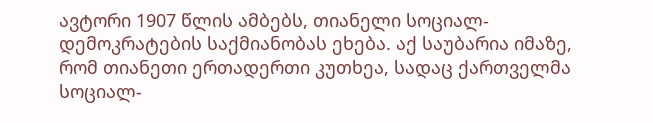ავტორი 1907 წლის ამბებს, თიანელი სოციალ-დემოკრატების საქმიანობას ეხება. აქ საუბარია იმაზე, რომ თიანეთი ერთადერთი კუთხეა, სადაც ქართველმა სოციალ-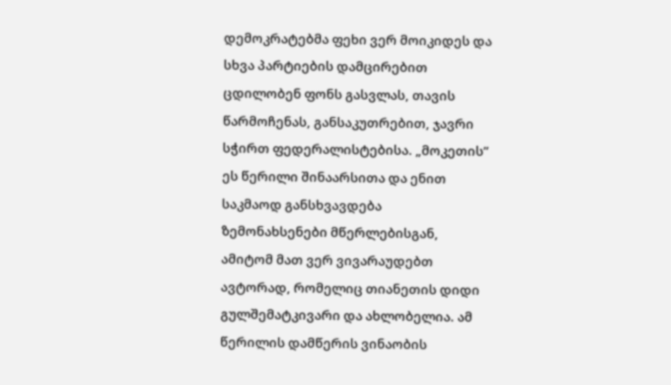დემოკრატებმა ფეხი ვერ მოიკიდეს და სხვა პარტიების დამცირებით ცდილობენ ფონს გასვლას, თავის წარმოჩენას, განსაკუთრებით, ჯავრი სჭირთ ფედერალისტებისა. „მოკეთის” ეს წერილი შინაარსითა და ენით საკმაოდ განსხვავდება ზემონახსენები მწერლებისგან, ამიტომ მათ ვერ ვივარაუდებთ ავტორად, რომელიც თიანეთის დიდი გულშემატკივარი და ახლობელია. ამ წერილის დამწერის ვინაობის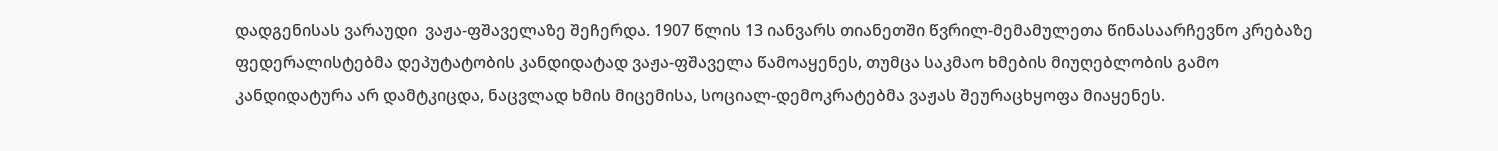დადგენისას ვარაუდი  ვაჟა-ფშაველაზე შეჩერდა. 1907 წლის 13 იანვარს თიანეთში წვრილ-მემამულეთა წინასაარჩევნო კრებაზე ფედერალისტებმა დეპუტატობის კანდიდატად ვაჟა-ფშაველა წამოაყენეს, თუმცა საკმაო ხმების მიუღებლობის გამო კანდიდატურა არ დამტკიცდა, ნაცვლად ხმის მიცემისა, სოციალ-დემოკრატებმა ვაჟას შეურაცხყოფა მიაყენეს.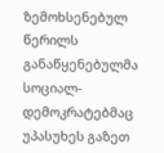ზემოხსენებულ წერილს განაწყენებულმა სოციალ-დემოკრატებმაც უპასუხეს გაზეთ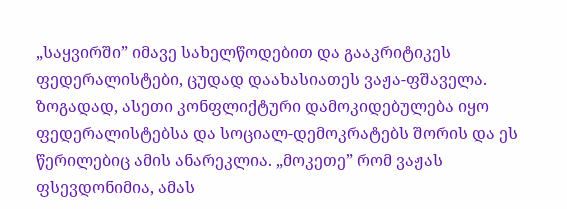„საყვირში” იმავე სახელწოდებით და გააკრიტიკეს ფედერალისტები, ცუდად დაახასიათეს ვაჟა-ფშაველა. ზოგადად, ასეთი კონფლიქტური დამოკიდებულება იყო ფედერალისტებსა და სოციალ-დემოკრატებს შორის და ეს წერილებიც ამის ანარეკლია. „მოკეთე” რომ ვაჟას ფსევდონიმია, ამას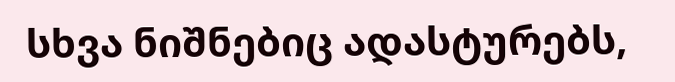სხვა ნიშნებიც ადასტურებს,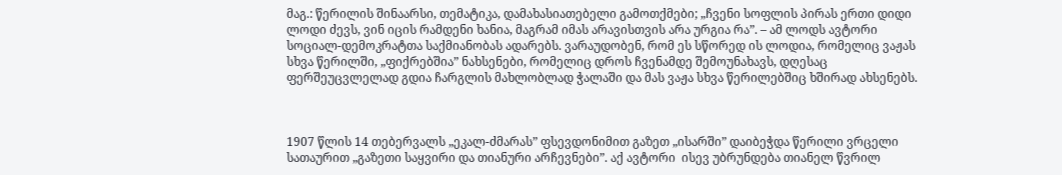მაგ.: წერილის შინაარსი, თემატიკა, დამახასიათებელი გამოთქმები; „ჩვენი სოფლის პირას ერთი დიდი ლოდი ძევს, ვინ იცის რამდენი ხანია, მაგრამ იმას არავისთვის არა ურგია რა”. – ამ ლოდს ავტორი სოციალ-დემოკრატთა საქმიანობას ადარებს. ვარაუდობენ, რომ ეს სწორედ ის ლოდია, რომელიც ვაჟას სხვა წერილში, „ფიქრებშია” ნახსენები, რომელიც დროს ჩვენამდე შემოუნახავს, დღესაც ფერშეუცვლელად გდია ჩარგლის მახლობლად ჭალაში და მას ვაჟა სხვა წერილებშიც ხშირად ახსენებს.



1907 წლის 14 თებერვალს „ეკალ-ძმარას” ფსევდონიმით გაზეთ „ისარში” დაიბეჭდა წერილი ვრცელი სათაურით „გაზეთი საყვირი და თიანური არჩევნები”. აქ ავტორი  ისევ უბრუნდება თიანელ წვრილ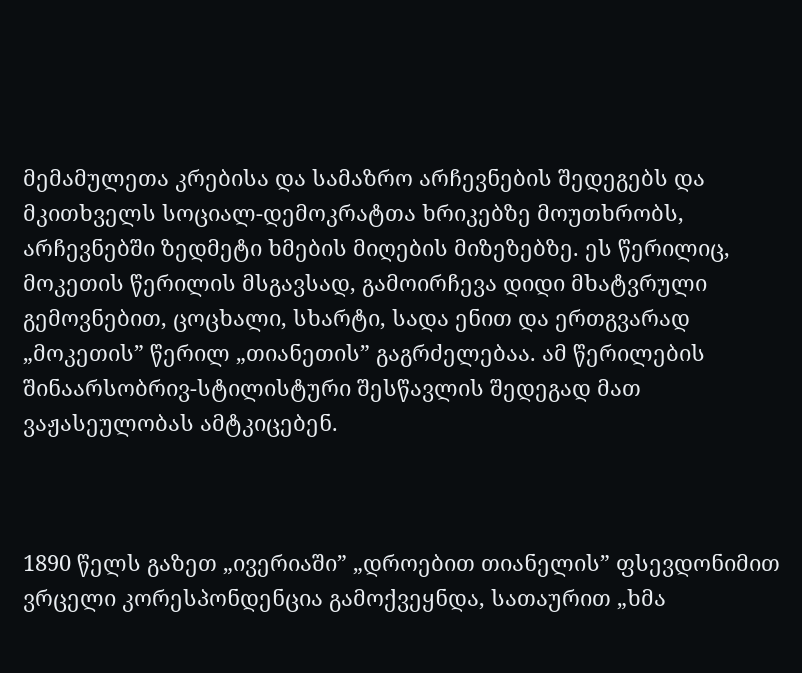მემამულეთა კრებისა და სამაზრო არჩევნების შედეგებს და მკითხველს სოციალ-დემოკრატთა ხრიკებზე მოუთხრობს, არჩევნებში ზედმეტი ხმების მიღების მიზეზებზე. ეს წერილიც, მოკეთის წერილის მსგავსად, გამოირჩევა დიდი მხატვრული გემოვნებით, ცოცხალი, სხარტი, სადა ენით და ერთგვარად „მოკეთის” წერილ „თიანეთის” გაგრძელებაა. ამ წერილების შინაარსობრივ-სტილისტური შესწავლის შედეგად მათ ვაჟასეულობას ამტკიცებენ.



1890 წელს გაზეთ „ივერიაში” „დროებით თიანელის” ფსევდონიმით ვრცელი კორესპონდენცია გამოქვეყნდა, სათაურით „ხმა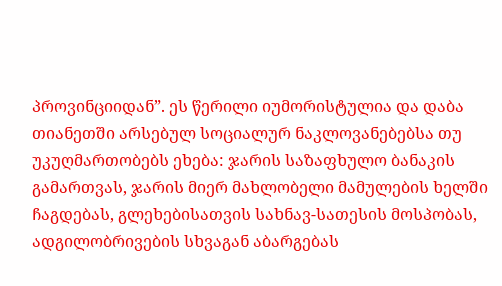პროვინციიდან”. ეს წერილი იუმორისტულია და დაბა თიანეთში არსებულ სოციალურ ნაკლოვანებებსა თუ უკუღმართობებს ეხება: ჯარის საზაფხულო ბანაკის გამართვას, ჯარის მიერ მახლობელი მამულების ხელში ჩაგდებას, გლეხებისათვის სახნავ-სათესის მოსპობას, ადგილობრივების სხვაგან აბარგებას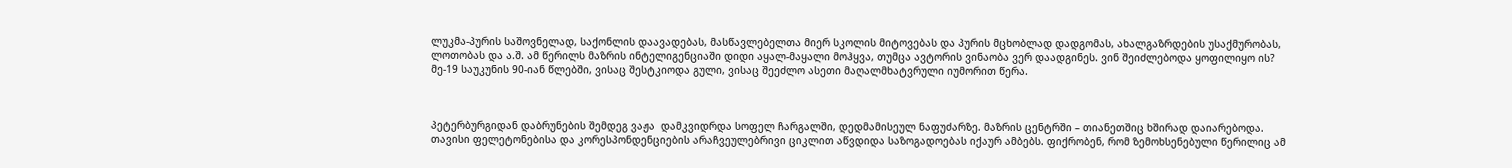ლუკმა-პურის საშოვნელად, საქონლის დაავადებას, მასწავლებელთა მიერ სკოლის მიტოვებას და პურის მცხობლად დადგომას, ახალგაზრდების უსაქმურობას, ლოთობას და ა.შ. ამ წერილს მაზრის ინტელიგენციაში დიდი აყალ-მაყალი მოჰყვა, თუმცა ავტორის ვინაობა ვერ დაადგინეს. ვინ შეიძლებოდა ყოფილიყო ის? მე-19 საუკუნის 90-იან წლებში, ვისაც შესტკიოდა გული, ვისაც შეეძლო ასეთი მაღალმხატვრული იუმორით წერა.



პეტერბურგიდან დაბრუნების შემდეგ ვაჟა  დამკვიდრდა სოფელ ჩარგალში, დედმამისეულ ნაფუძარზე. მაზრის ცენტრში – თიანეთშიც ხშირად დაიარებოდა. თავისი ფელეტონებისა და კორესპონდენციების არაჩვეულებრივი ციკლით აწვდიდა საზოგადოებას იქაურ ამბებს. ფიქრობენ, რომ ზემოხსენებული წერილიც ამ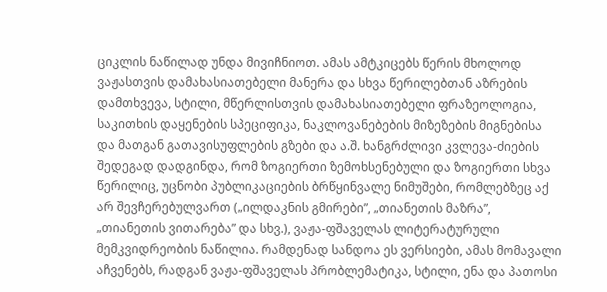ციკლის ნაწილად უნდა მივიჩნიოთ. ამას ამტკიცებს წერის მხოლოდ ვაჟასთვის დამახასიათებელი მანერა და სხვა წერილებთან აზრების დამთხვევა, სტილი, მწერლისთვის დამახასიათებელი ფრაზეოლოგია, საკითხის დაყენების სპეციფიკა, ნაკლოვანებების მიზეზების მიგნებისა და მათგან გათავისუფლების გზები და ა.შ. ხანგრძლივი კვლევა-ძიების შედეგად დადგინდა, რომ ზოგიერთი ზემოხსენებული და ზოგიერთი სხვა წერილიც, უცნობი პუბლიკაციების ბრწყინვალე ნიმუშები, რომლებზეც აქ არ შევჩერებულვართ („ილდაკნის გმირები”, „თიანეთის მაზრა”, „თიანეთის ვითარება” და სხვ.), ვაჟა-ფშაველას ლიტერატურული მემკვიდრეობის ნაწილია. რამდენად სანდოა ეს ვერსიები, ამას მომავალი აჩვენებს, რადგან ვაჟა-ფშაველას პრობლემატიკა, სტილი, ენა და პათოსი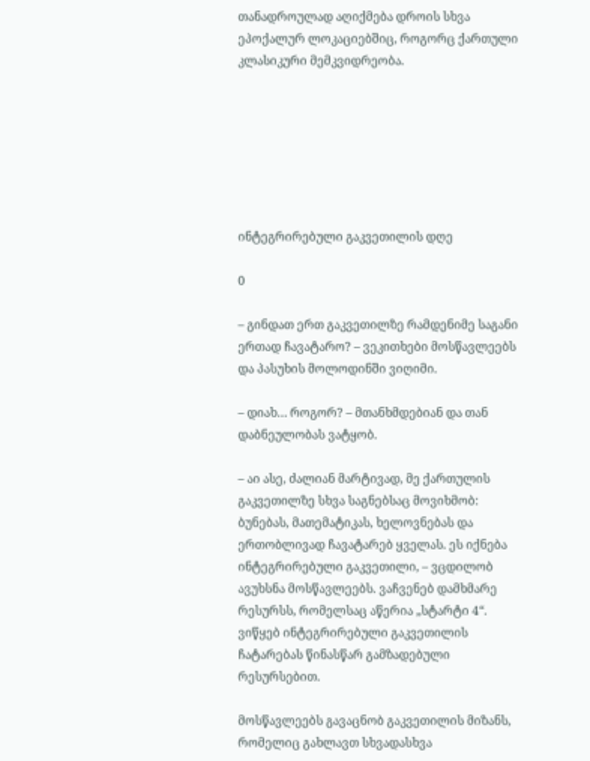თანადროულად აღიქმება დროის სხვა ეპოქალურ ლოკაციებშიც, როგორც ქართული კლასიკური მემკვიდრეობა.







ინტეგრირებული გაკვეთილის დღე

0

– გინდათ ერთ გაკვეთილზე რამდენიმე საგანი ერთად ჩავატარო? – ვეკითხები მოსწავლეებს და პასუხის მოლოდინში ვიღიმი.

– დიახ… როგორ? – მთანხმდებიან და თან დაბნეულობას ვატყობ.

– აი ასე, ძალიან მარტივად, მე ქართულის გაკვეთილზე სხვა საგნებსაც მოვიხმობ: ბუნებას, მათემატიკას, ხელოვნებას და ერთობლივად ჩავატარებ ყველას. ეს იქნება ინტეგრირებული გაკვეთილი, – ვცდილობ ავუხსნა მოსწავლეებს. ვაჩვენებ დამხმარე რესურსს, რომელსაც აწერია „სტარტი 4“. ვიწყებ ინტეგრირებული გაკვეთილის ჩატარებას წინასწარ გამზადებული რესურსებით.

მოსწავლეებს გავაცნობ გაკვეთილის მიზანს, რომელიც გახლავთ სხვადასხვა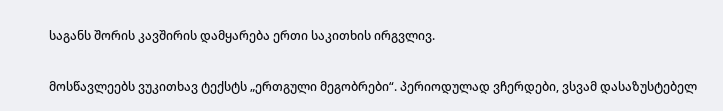საგანს შორის კავშირის დამყარება ერთი საკითხის ირგვლივ.

მოსწავლეებს ვუკითხავ ტექსტს „ერთგული მეგობრები“. პერიოდულად ვჩერდები, ვსვამ დასაზუსტებელ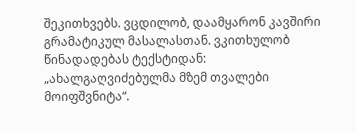შეკითხვებს. ვცდილობ, დაამყარონ კავშირი გრამატიკულ მასალასთან. ვკითხულობ წინადადებას ტექსტიდან: „ახალგაღვიძებულმა მზემ თვალები მოიფშვნიტა“.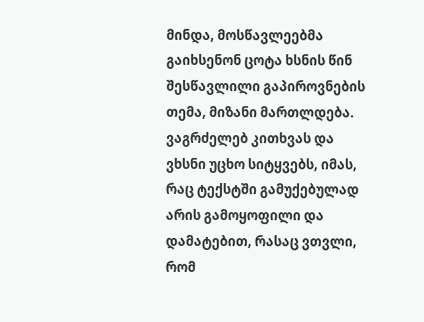მინდა, მოსწავლეებმა გაიხსენონ ცოტა ხსნის წინ შესწავლილი გაპიროვნების თემა, მიზანი მართლდება. ვაგრძელებ კითხვას და ვხსნი უცხო სიტყვებს, იმას, რაც ტექსტში გამუქებულად არის გამოყოფილი და დამატებით, რასაც ვთვლი, რომ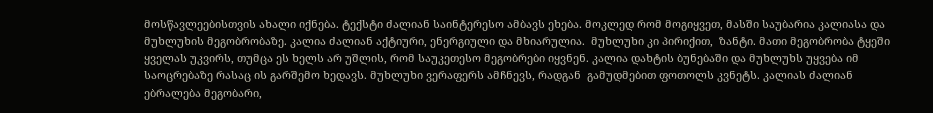მოსწავლეებისთვის ახალი იქნება. ტექსტი ძალიან საინტერესო ამბავს ეხება. მოკლედ რომ მოგიყვეთ, მასში საუბარია კალიასა და მუხლუხის მეგობრობაზე. კალია ძალიან აქტიური, ენერგიული და მხიარულია.  მუხლუხი კი პირიქით,  ზანტი. მათი მეგობრობა ტყეში ყველას უკვირს, თუმცა ეს ხელს არ უშლის, რომ საუკეთესო მეგობრები იყვნენ. კალია დახტის ბუნებაში და მუხლუხს უყვება იმ საოცრებაზე რასაც ის გარშემო ხედავს. მუხლუხი ვერაფერს ამჩნევს, რადგან  გამუდმებით ფოთოლს კვნეტს. კალიას ძალიან ებრალება მეგობარი,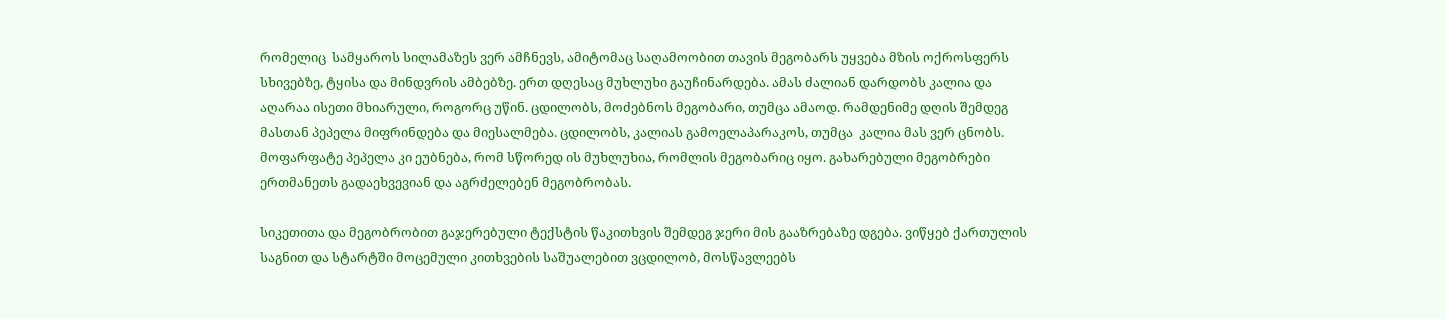რომელიც  სამყაროს სილამაზეს ვერ ამჩნევს, ამიტომაც საღამოობით თავის მეგობარს უყვება მზის ოქროსფერს სხივებზე, ტყისა და მინდვრის ამბებზე. ერთ დღესაც მუხლუხი გაუჩინარდება. ამას ძალიან დარდობს კალია და აღარაა ისეთი მხიარული, როგორც უწინ. ცდილობს, მოძებნოს მეგობარი, თუმცა ამაოდ. რამდენიმე დღის შემდეგ მასთან პეპელა მიფრინდება და მიესალმება. ცდილობს, კალიას გამოელაპარაკოს, თუმცა  კალია მას ვერ ცნობს. მოფარფატე პეპელა კი ეუბნება, რომ სწორედ ის მუხლუხია, რომლის მეგობარიც იყო. გახარებული მეგობრები ერთმანეთს გადაეხვევიან და აგრძელებენ მეგობრობას.

სიკეთითა და მეგობრობით გაჯერებული ტექსტის წაკითხვის შემდეგ ჯერი მის გააზრებაზე დგება. ვიწყებ ქართულის საგნით და სტარტში მოცემული კითხვების საშუალებით ვცდილობ, მოსწავლეებს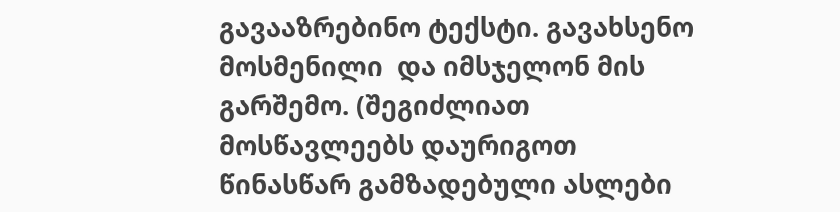გავააზრებინო ტექსტი. გავახსენო მოსმენილი  და იმსჯელონ მის გარშემო. (შეგიძლიათ მოსწავლეებს დაურიგოთ წინასწარ გამზადებული ასლები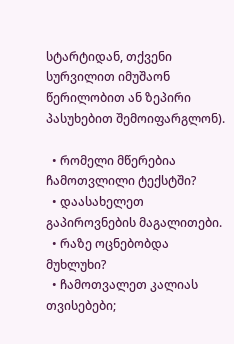სტარტიდან, თქვენი სურვილით იმუშაონ წერილობით ან ზეპირი პასუხებით შემოიფარგლონ).

  • რომელი მწერებია ჩამოთვლილი ტექსტში?
  • დაასახელეთ გაპიროვნების მაგალითები.
  • რაზე ოცნებობდა მუხლუხი?
  • ჩამოთვალეთ კალიას თვისებები;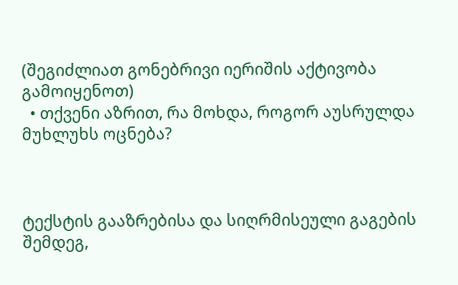(შეგიძლიათ გონებრივი იერიშის აქტივობა გამოიყენოთ)
  • თქვენი აზრით, რა მოხდა, როგორ აუსრულდა მუხლუხს ოცნება?



ტექსტის გააზრებისა და სიღრმისეული გაგების შემდეგ,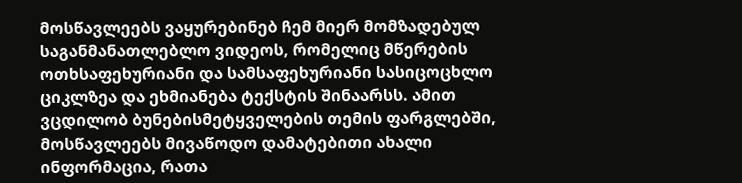მოსწავლეებს ვაყურებინებ ჩემ მიერ მომზადებულ საგანმანათლებლო ვიდეოს, რომელიც მწერების ოთხსაფეხურიანი და სამსაფეხურიანი სასიცოცხლო ციკლზეა და ეხმიანება ტექსტის შინაარსს. ამით ვცდილობ ბუნებისმეტყველების თემის ფარგლებში, მოსწავლეებს მივაწოდო დამატებითი ახალი ინფორმაცია, რათა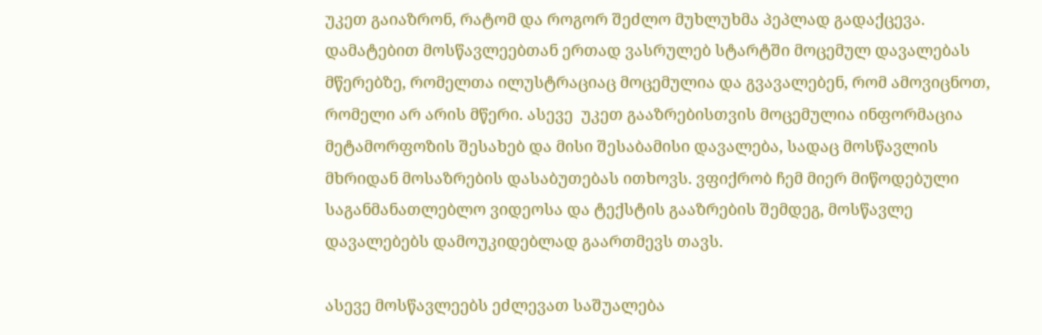უკეთ გაიაზრონ, რატომ და როგორ შეძლო მუხლუხმა პეპლად გადაქცევა. დამატებით მოსწავლეებთან ერთად ვასრულებ სტარტში მოცემულ დავალებას მწერებზე, რომელთა ილუსტრაციაც მოცემულია და გვავალებენ, რომ ამოვიცნოთ, რომელი არ არის მწერი. ასევე  უკეთ გააზრებისთვის მოცემულია ინფორმაცია მეტამორფოზის შესახებ და მისი შესაბამისი დავალება, სადაც მოსწავლის მხრიდან მოსაზრების დასაბუთებას ითხოვს. ვფიქრობ ჩემ მიერ მიწოდებული საგანმანათლებლო ვიდეოსა და ტექსტის გააზრების შემდეგ, მოსწავლე დავალებებს დამოუკიდებლად გაართმევს თავს.

ასევე მოსწავლეებს ეძლევათ საშუალება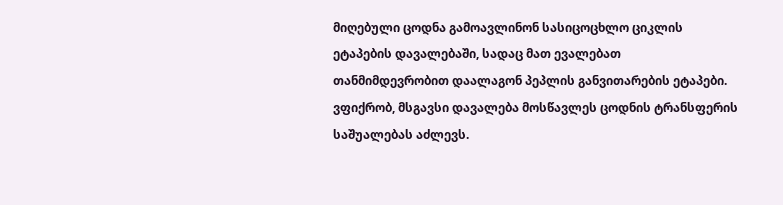მიღებული ცოდნა გამოავლინონ სასიცოცხლო ციკლის ეტაპების დავალებაში, სადაც მათ ევალებათ თანმიმდევრობით დაალაგონ პეპლის განვითარების ეტაპები. ვფიქრობ, მსგავსი დავალება მოსწავლეს ცოდნის ტრანსფერის საშუალებას აძლევს.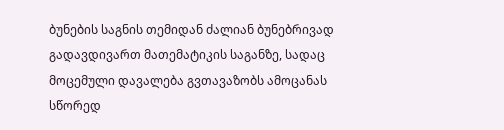ბუნების საგნის თემიდან ძალიან ბუნებრივად გადავდივართ მათემატიკის საგანზე, სადაც მოცემული დავალება გვთავაზობს ამოცანას სწორედ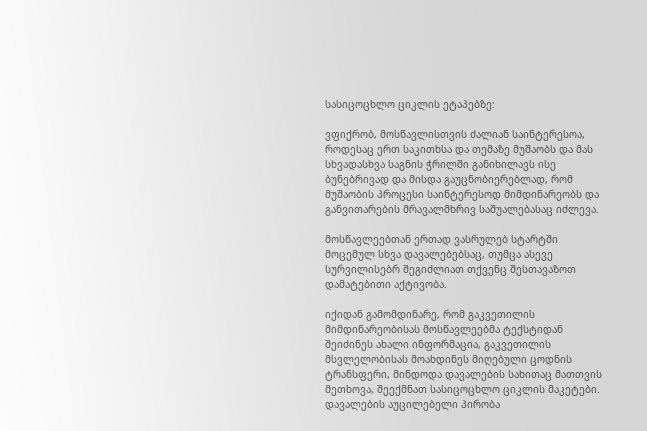სასიცოცხლო ციკლის ეტაპებზე:

ვფიქრობ, მოსწავლისთვის ძალიან საინტერესოა, როდესაც ერთ საკითხსა და თემაზე მუშაობს და მას სხვადასხვა საგნის ჭრილში განიხილავს ისე ბუნებრივად და მისდა გაუცნობიერებლად, რომ მუშაობის პროცესი საინტერესოდ მიმდინარეობს და განვითარების მრავალმხრივ საშუალებასაც იძლევა.

მოსწავლეებთან ერთად ვასრულებ სტარტში მოცემულ სხვა დავალებებსაც, თუმცა ასევე სურვილისებრ შეგიძლიათ თქვენც შესთავაზოთ დამატებითი აქტივობა.

იქიდან გამომდინარე, რომ გაკვეთილის მიმდინარეობისას მოსწავლეებმა ტექსტიდან შეიძინეს ახალი ინფორმაცია, გაკვეთილის მსვლელობისას მოახდინეს მიღებული ცოდნის ტრანსფერი, მინდოდა დავალების სახითაც მათთვის მეთხოვა, შეექმნათ სასიცოცხლო ციკლის მაკეტები. დავალების აუცილებელი პირობა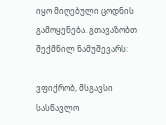იყო მიღებული ცოდნის გამოყენება. გთავაზობთ შექმნილ ნამუშევარს:

ვფიქრობ, მსგავსი სასწავლო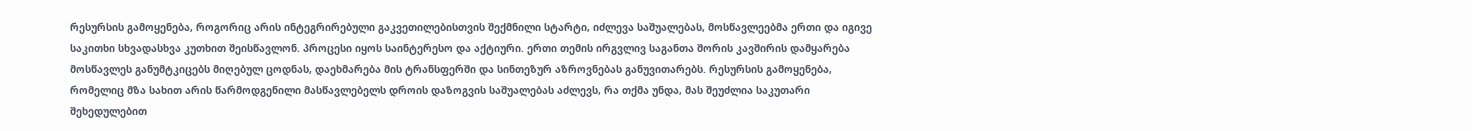რესურსის გამოყენება, როგორიც არის ინტეგრირებული გაკვეთილებისთვის შექმნილი სტარტი, იძლევა საშუალებას, მოსწავლეებმა ერთი და იგივე საკითხი სხვადასხვა კუთხით შეისწავლონ. პროცესი იყოს საინტერესო და აქტიური. ერთი თემის ირგვლივ საგანთა შორის კავშირის დამყარება მოსწავლეს განუმტკიცებს მიღებულ ცოდნას, დაეხმარება მის ტრანსფერში და სინთეზურ აზროვნებას განუვითარებს. რესურსის გამოყენება, რომელიც მზა სახით არის წარმოდგენილი მასწავლებელს დროის დაზოგვის საშუალებას აძლევს, რა თქმა უნდა, მას შეუძლია საკუთარი შეხედულებით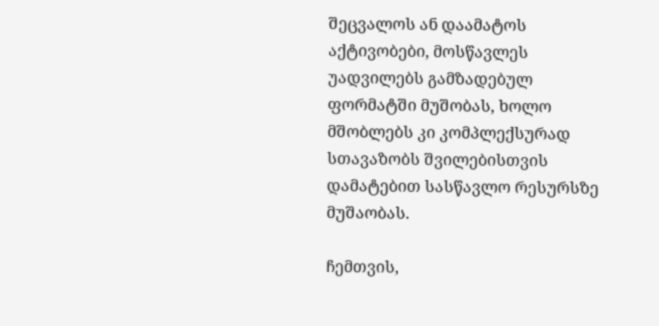შეცვალოს ან დაამატოს აქტივობები, მოსწავლეს უადვილებს გამზადებულ ფორმატში მუშობას, ხოლო მშობლებს კი კომპლექსურად სთავაზობს შვილებისთვის დამატებით სასწავლო რესურსზე მუშაობას.

ჩემთვის,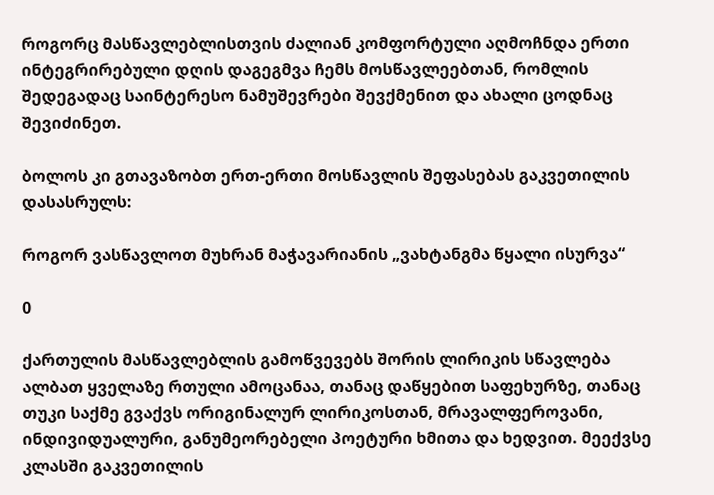როგორც მასწავლებლისთვის ძალიან კომფორტული აღმოჩნდა ერთი ინტეგრირებული დღის დაგეგმვა ჩემს მოსწავლეებთან, რომლის შედეგადაც საინტერესო ნამუშევრები შევქმენით და ახალი ცოდნაც შევიძინეთ.

ბოლოს კი გთავაზობთ ერთ-ერთი მოსწავლის შეფასებას გაკვეთილის დასასრულს:

როგორ ვასწავლოთ მუხრან მაჭავარიანის „ვახტანგმა წყალი ისურვა“

0

ქართულის მასწავლებლის გამოწვევებს შორის ლირიკის სწავლება ალბათ ყველაზე რთული ამოცანაა, თანაც დაწყებით საფეხურზე, თანაც თუკი საქმე გვაქვს ორიგინალურ ლირიკოსთან, მრავალფეროვანი, ინდივიდუალური, განუმეორებელი პოეტური ხმითა და ხედვით. მეექვსე კლასში გაკვეთილის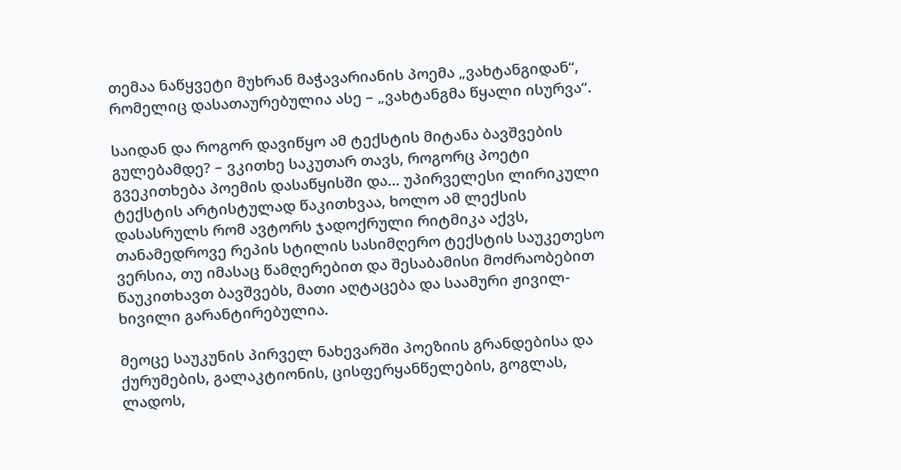თემაა ნაწყვეტი მუხრან მაჭავარიანის პოემა „ვახტანგიდან“, რომელიც დასათაურებულია ასე – „ვახტანგმა წყალი ისურვა“.

საიდან და როგორ დავიწყო ამ ტექსტის მიტანა ბავშვების გულებამდე? – ვკითხე საკუთარ თავს, როგორც პოეტი გვეკითხება პოემის დასაწყისში და… უპირველესი ლირიკული ტექსტის არტისტულად წაკითხვაა, ხოლო ამ ლექსის დასასრულს რომ ავტორს ჯადოქრული რიტმიკა აქვს, თანამედროვე რეპის სტილის სასიმღერო ტექსტის საუკეთესო ვერსია, თუ იმასაც წამღერებით და შესაბამისი მოძრაობებით წაუკითხავთ ბავშვებს, მათი აღტაცება და საამური ჟივილ-ხივილი გარანტირებულია.

მეოცე საუკუნის პირველ ნახევარში პოეზიის გრანდებისა და ქურუმების, გალაკტიონის, ცისფერყანწელების, გოგლას, ლადოს,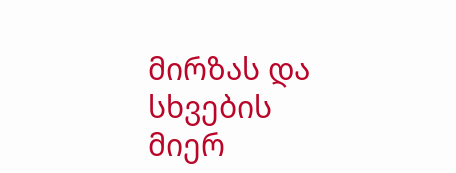მირზას და სხვების მიერ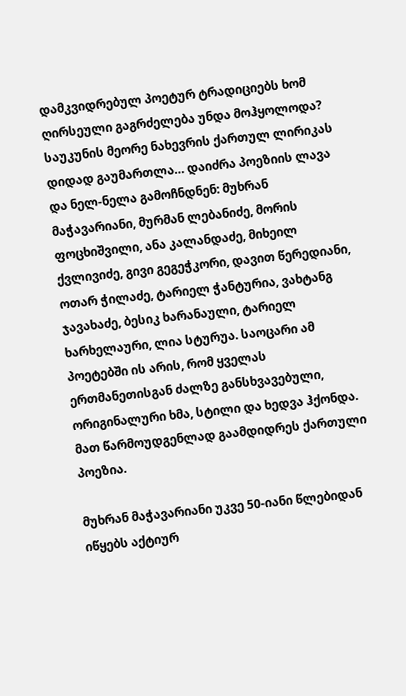დამკვიდრებულ პოეტურ ტრადიციებს ხომ ღირსეული გაგრძელება უნდა მოჰყოლოდა? საუკუნის მეორე ნახევრის ქართულ ლირიკას დიდად გაუმართლა… დაიძრა პოეზიის ლავა და ნელ-ნელა გამოჩნდნენ: მუხრან მაჭავარიანი, მურმან ლებანიძე, მორის ფოცხიშვილი, ანა კალანდაძე, მიხეილ ქვლივიძე, გივი გეგეჭკორი, დავით წერედიანი, ოთარ ჭილაძე, ტარიელ ჭანტურია, ვახტანგ ჯავახაძე, ბესიკ ხარანაული, ტარიელ ხარხელაური, ლია სტურუა. საოცარი ამ პოეტებში ის არის, რომ ყველას ერთმანეთისგან ძალზე განსხვავებული, ორიგინალური ხმა, სტილი და ხედვა ჰქონდა. მათ წარმოუდგენლად გაამდიდრეს ქართული პოეზია.

მუხრან მაჭავარიანი უკვე 50-იანი წლებიდან იწყებს აქტიურ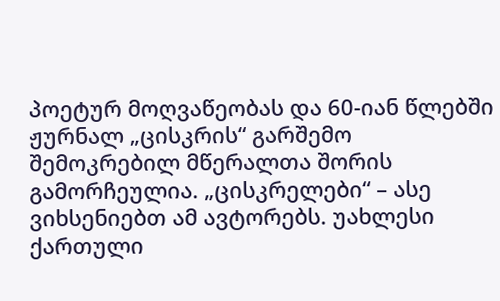პოეტურ მოღვაწეობას და 60-იან წლებში ჟურნალ „ცისკრის“ გარშემო შემოკრებილ მწერალთა შორის გამორჩეულია. „ცისკრელები“ – ასე ვიხსენიებთ ამ ავტორებს. უახლესი ქართული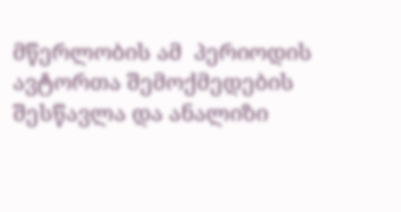მწერლობის ამ  პერიოდის ავტორთა შემოქმედების შესწავლა და ანალიზი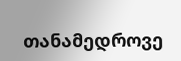თანამედროვე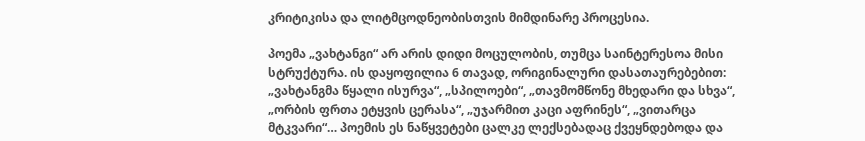კრიტიკისა და ლიტმცოდნეობისთვის მიმდინარე პროცესია.

პოემა „ვახტანგი“ არ არის დიდი მოცულობის, თუმცა საინტერესოა მისი სტრუქტურა. ის დაყოფილია 6 თავად, ორიგინალური დასათაურებებით:  „ვახტანგმა წყალი ისურვა“, „სპილოები“, „თავმომწონე მხედარი და სხვა“, „ორბის ფრთა ეტყვის ცერასა“, „უჯარმით კაცი აფრინეს“, „ვითარცა მტკვარი“… პოემის ეს ნაწყვეტები ცალკე ლექსებადაც ქვეყნდებოდა და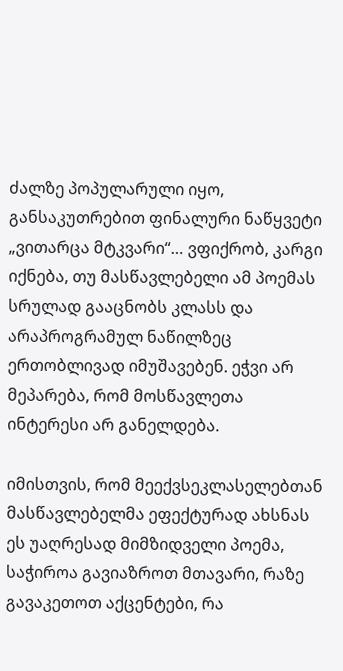ძალზე პოპულარული იყო, განსაკუთრებით ფინალური ნაწყვეტი „ვითარცა მტკვარი“… ვფიქრობ, კარგი იქნება, თუ მასწავლებელი ამ პოემას სრულად გააცნობს კლასს და არაპროგრამულ ნაწილზეც ერთობლივად იმუშავებენ. ეჭვი არ მეპარება, რომ მოსწავლეთა ინტერესი არ განელდება.

იმისთვის, რომ მეექვსეკლასელებთან მასწავლებელმა ეფექტურად ახსნას ეს უაღრესად მიმზიდველი პოემა, საჭიროა გავიაზროთ მთავარი, რაზე გავაკეთოთ აქცენტები, რა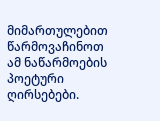მიმართულებით წარმოვაჩინოთ ამ ნაწარმოების პოეტური ღირსებები.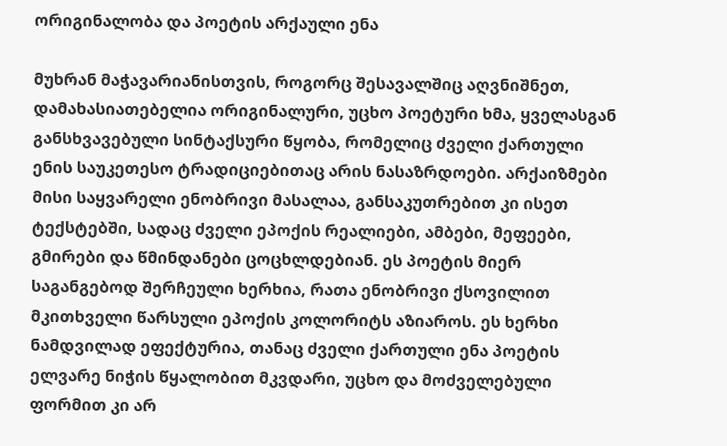ორიგინალობა და პოეტის არქაული ენა

მუხრან მაჭავარიანისთვის, როგორც შესავალშიც აღვნიშნეთ, დამახასიათებელია ორიგინალური, უცხო პოეტური ხმა, ყველასგან განსხვავებული სინტაქსური წყობა, რომელიც ძველი ქართული ენის საუკეთესო ტრადიციებითაც არის ნასაზრდოები. არქაიზმები მისი საყვარელი ენობრივი მასალაა, განსაკუთრებით კი ისეთ ტექსტებში, სადაც ძველი ეპოქის რეალიები, ამბები, მეფეები, გმირები და წმინდანები ცოცხლდებიან. ეს პოეტის მიერ საგანგებოდ შერჩეული ხერხია, რათა ენობრივი ქსოვილით მკითხველი წარსული ეპოქის კოლორიტს აზიაროს. ეს ხერხი ნამდვილად ეფექტურია, თანაც ძველი ქართული ენა პოეტის ელვარე ნიჭის წყალობით მკვდარი, უცხო და მოძველებული ფორმით კი არ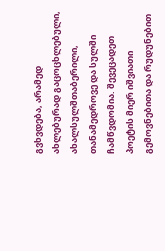გვხვდება, არამედ ახლებურად გაცოცხლებული, ახალსულშთაბერილი, თანამედროვე და სულში ჩამწვდომია. შევეცადეთ პოეტის მიერ იშვიათი გემოვნებითა და რუდუნებით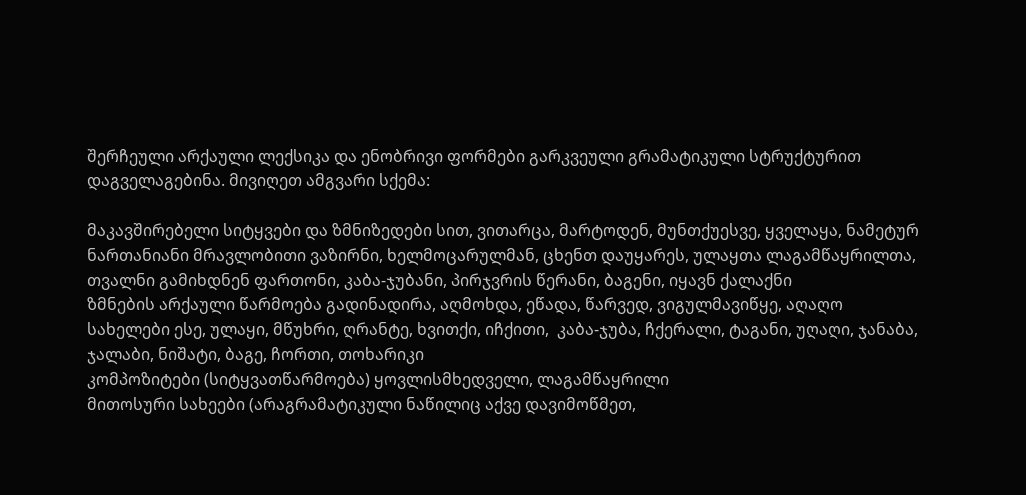შერჩეული არქაული ლექსიკა და ენობრივი ფორმები გარკვეული გრამატიკული სტრუქტურით დაგველაგებინა. მივიღეთ ამგვარი სქემა:

მაკავშირებელი სიტყვები და ზმნიზედები სით, ვითარცა, მარტოდენ, მუნთქუესვე, ყველაყა, ნამეტურ
ნართანიანი მრავლობითი ვაზირნი, ხელმოცარულმან, ცხენთ დაუყარეს, ულაყთა ლაგამწაყრილთა, თვალნი გამიხდნენ ფართონი, კაბა-ჯუბანი, პირჯვრის წერანი, ბაგენი, იყავნ ქალაქნი
ზმნების არქაული წარმოება გადინადირა, აღმოხდა, ეწადა, წარვედ, ვიგულმავიწყე, აღაღო
სახელები ესე, ულაყი, მწუხრი, ღრანტე, ხვითქი, იჩქითი,  კაბა-ჯუბა, ჩქერალი, ტაგანი, უღაღი, ჯანაბა, ჯალაბი, ნიშატი, ბაგე, ჩორთი, თოხარიკი
კომპოზიტები (სიტყვათწარმოება) ყოვლისმხედველი, ლაგამწაყრილი
მითოსური სახეები (არაგრამატიკული ნაწილიც აქვე დავიმოწმეთ,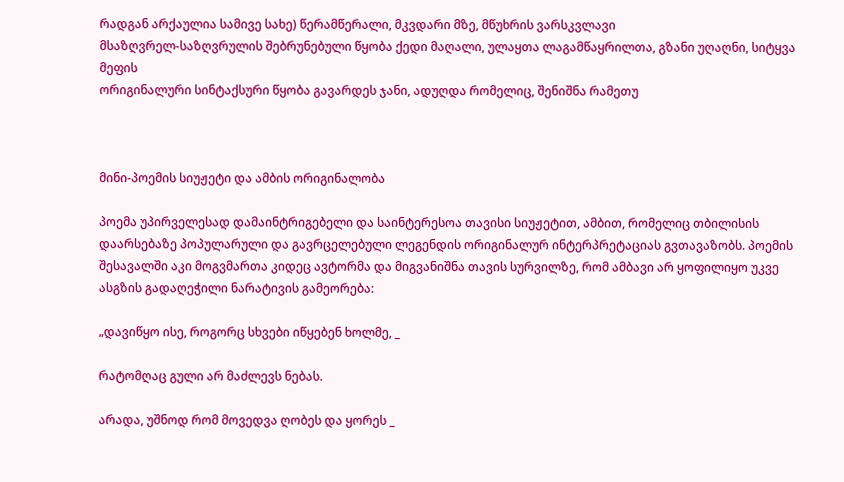რადგან არქაულია სამივე სახე) წერამწერალი, მკვდარი მზე, მწუხრის ვარსკვლავი
მსაზღვრელ-საზღვრულის შებრუნებული წყობა ქედი მაღალი, ულაყთა ლაგამწაყრილთა, გზანი უღაღნი, სიტყვა მეფის
ორიგინალური სინტაქსური წყობა გავარდეს ჯანი, ადუღდა რომელიც, შენიშნა რამეთუ



მინი-პოემის სიუჟეტი და ამბის ორიგინალობა

პოემა უპირველესად დამაინტრიგებელი და საინტერესოა თავისი სიუჟეტით, ამბით, რომელიც თბილისის დაარსებაზე პოპულარული და გავრცელებული ლეგენდის ორიგინალურ ინტერპრეტაციას გვთავაზობს. პოემის შესავალში აკი მოგვმართა კიდეც ავტორმა და მიგვანიშნა თავის სურვილზე, რომ ამბავი არ ყოფილიყო უკვე ასგზის გადაღეჭილი ნარატივის გამეორება:

„დავიწყო ისე, როგორც სხვები იწყებენ ხოლმე, _

რატომღაც გული არ მაძლევს ნებას.

არადა, უშნოდ რომ მოვედვა ღობეს და ყორეს _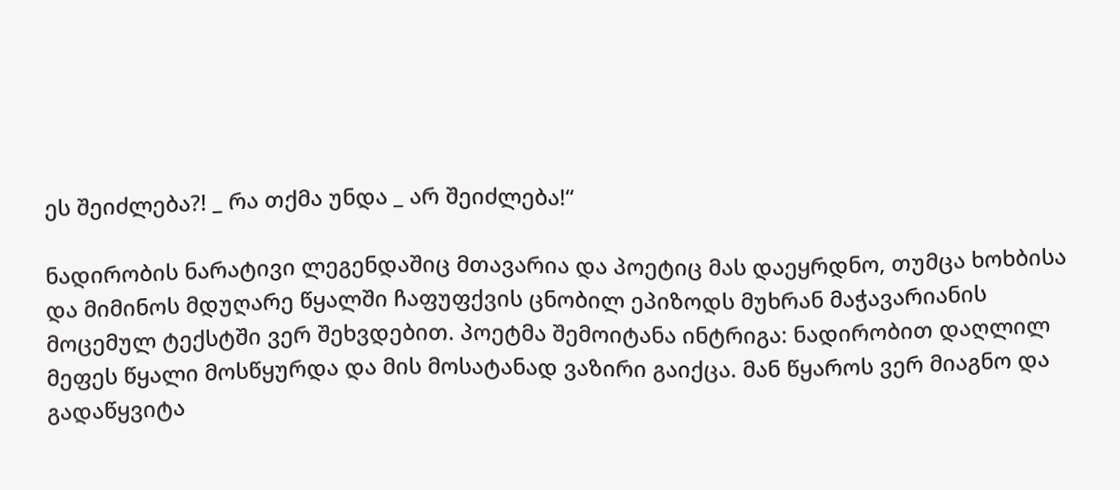ეს შეიძლება?! _ რა თქმა უნდა _ არ შეიძლება!“

ნადირობის ნარატივი ლეგენდაშიც მთავარია და პოეტიც მას დაეყრდნო, თუმცა ხოხბისა და მიმინოს მდუღარე წყალში ჩაფუფქვის ცნობილ ეპიზოდს მუხრან მაჭავარიანის მოცემულ ტექსტში ვერ შეხვდებით. პოეტმა შემოიტანა ინტრიგა: ნადირობით დაღლილ მეფეს წყალი მოსწყურდა და მის მოსატანად ვაზირი გაიქცა. მან წყაროს ვერ მიაგნო და გადაწყვიტა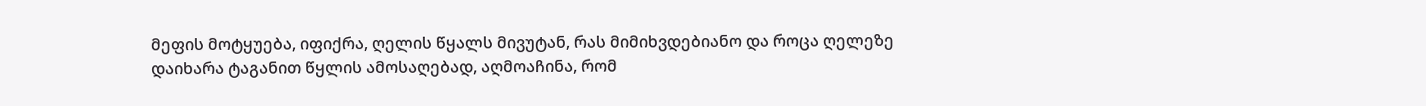მეფის მოტყუება, იფიქრა, ღელის წყალს მივუტან, რას მიმიხვდებიანო და როცა ღელეზე დაიხარა ტაგანით წყლის ამოსაღებად, აღმოაჩინა, რომ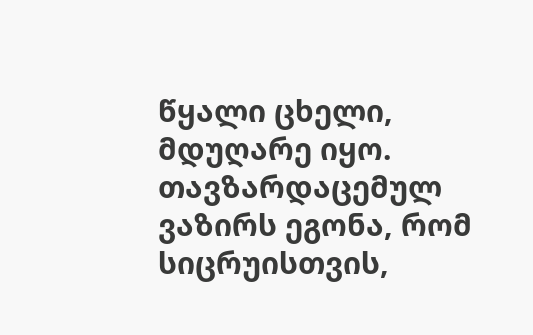წყალი ცხელი, მდუღარე იყო. თავზარდაცემულ ვაზირს ეგონა, რომ სიცრუისთვის,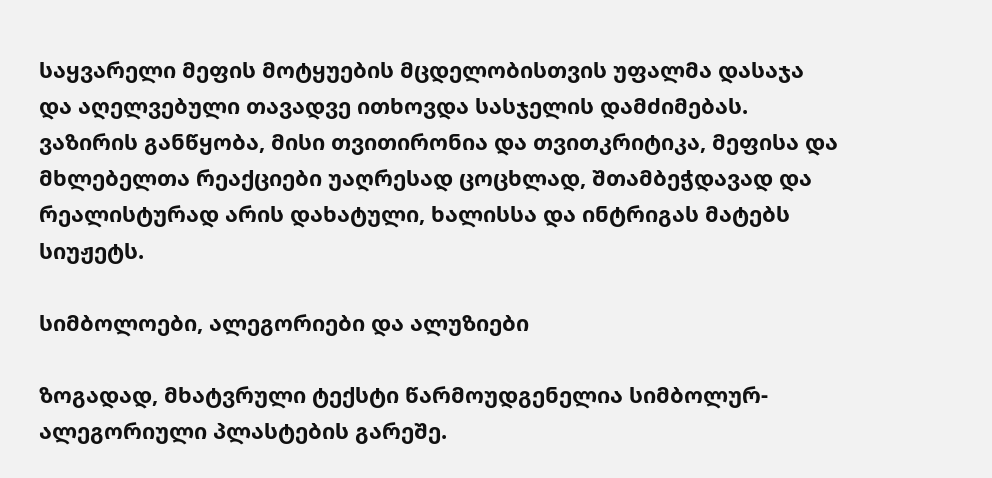საყვარელი მეფის მოტყუების მცდელობისთვის უფალმა დასაჯა და აღელვებული თავადვე ითხოვდა სასჯელის დამძიმებას. ვაზირის განწყობა, მისი თვითირონია და თვითკრიტიკა, მეფისა და მხლებელთა რეაქციები უაღრესად ცოცხლად, შთამბეჭდავად და რეალისტურად არის დახატული, ხალისსა და ინტრიგას მატებს სიუჟეტს.

სიმბოლოები, ალეგორიები და ალუზიები

ზოგადად, მხატვრული ტექსტი წარმოუდგენელია სიმბოლურ-ალეგორიული პლასტების გარეშე.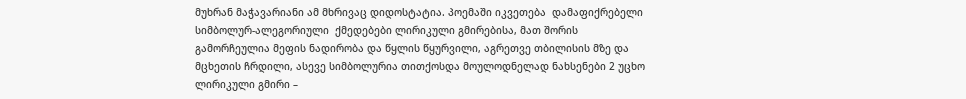მუხრან მაჭავარიანი ამ მხრივაც დიდოსტატია. პოემაში იკვეთება  დამაფიქრებელი სიმბოლურ-ალეგორიული  ქმედებები ლირიკული გმირებისა, მათ შორის გამორჩეულია მეფის ნადირობა და წყლის წყურვილი, აგრეთვე თბილისის მზე და მცხეთის ჩრდილი, ასევე სიმბოლურია თითქოსდა მოულოდნელად ნახსენები 2 უცხო ლირიკული გმირი –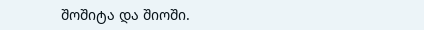შოშიტა და შიოში.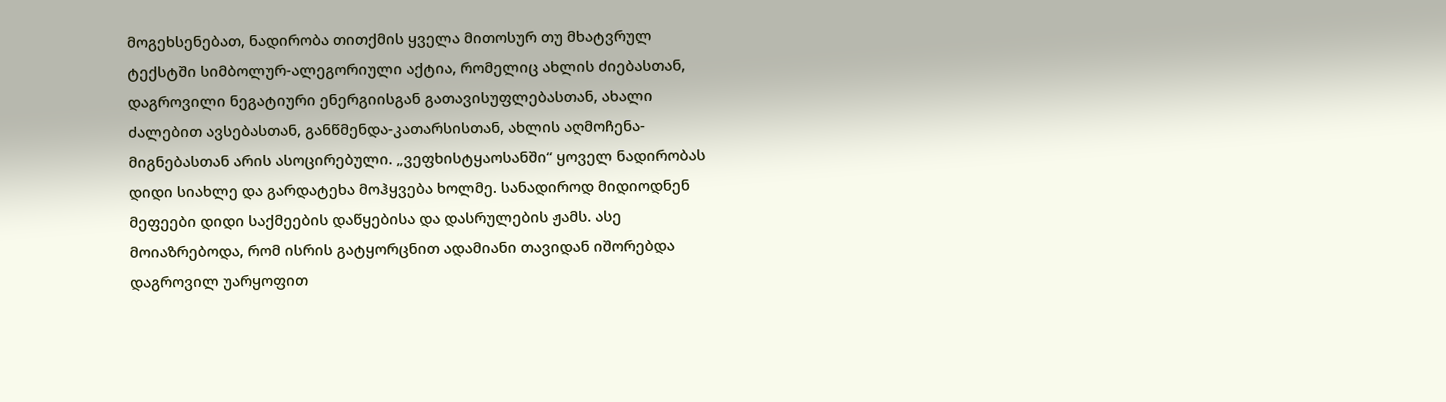მოგეხსენებათ, ნადირობა თითქმის ყველა მითოსურ თუ მხატვრულ ტექსტში სიმბოლურ-ალეგორიული აქტია, რომელიც ახლის ძიებასთან, დაგროვილი ნეგატიური ენერგიისგან გათავისუფლებასთან, ახალი ძალებით ავსებასთან, განწმენდა-კათარსისთან, ახლის აღმოჩენა-მიგნებასთან არის ასოცირებული. „ვეფხისტყაოსანში“ ყოველ ნადირობას დიდი სიახლე და გარდატეხა მოჰყვება ხოლმე. სანადიროდ მიდიოდნენ მეფეები დიდი საქმეების დაწყებისა და დასრულების ჟამს. ასე მოიაზრებოდა, რომ ისრის გატყორცნით ადამიანი თავიდან იშორებდა დაგროვილ უარყოფით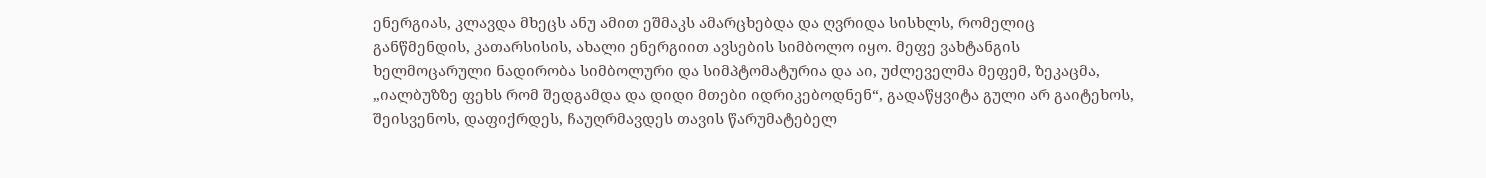ენერგიას, კლავდა მხეცს ანუ ამით ეშმაკს ამარცხებდა და ღვრიდა სისხლს, რომელიც განწმენდის, კათარსისის, ახალი ენერგიით ავსების სიმბოლო იყო. მეფე ვახტანგის ხელმოცარული ნადირობა სიმბოლური და სიმპტომატურია და აი, უძლეველმა მეფემ, ზეკაცმა, „იალბუზზე ფეხს რომ შედგამდა და დიდი მთები იდრიკებოდნენ“, გადაწყვიტა გული არ გაიტეხოს, შეისვენოს, დაფიქრდეს, ჩაუღრმავდეს თავის წარუმატებელ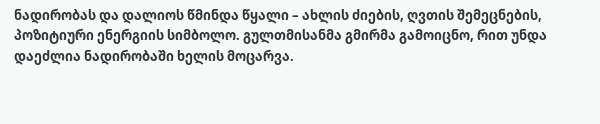ნადირობას და დალიოს წმინდა წყალი – ახლის ძიების, ღვთის შემეცნების, პოზიტიური ენერგიის სიმბოლო. გულთმისანმა გმირმა გამოიცნო, რით უნდა დაეძლია ნადირობაში ხელის მოცარვა.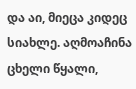და აი, მიეცა კიდეც სიახლე. აღმოაჩინა ცხელი წყალი,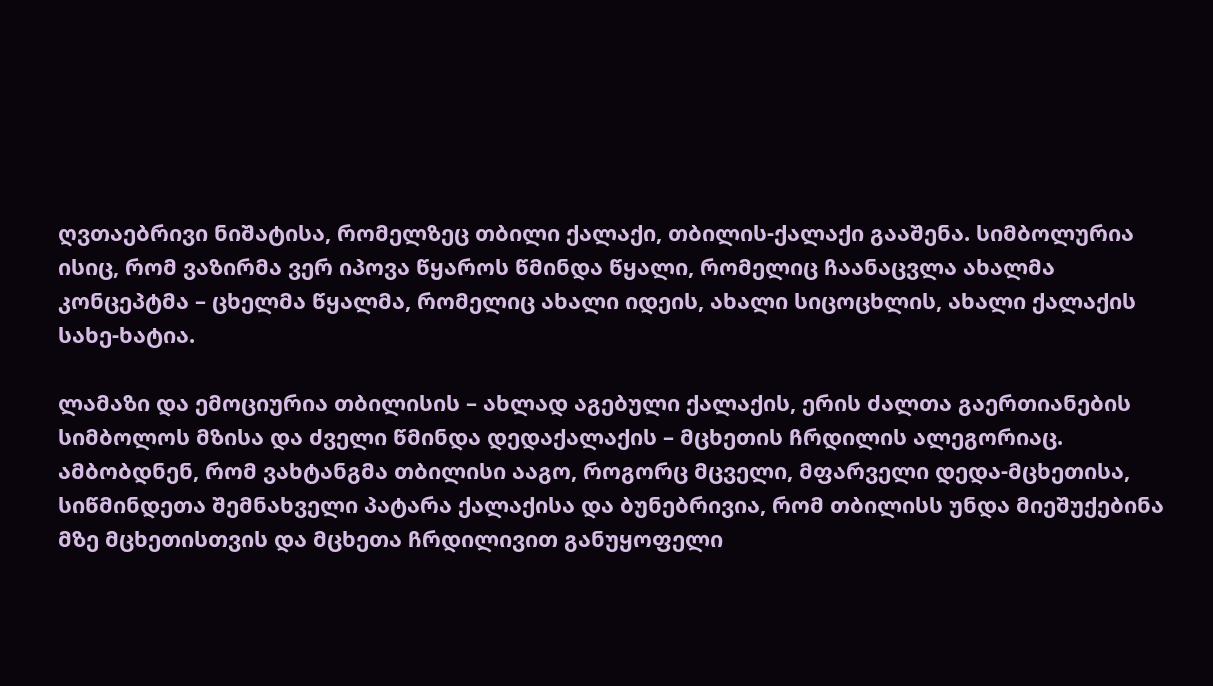ღვთაებრივი ნიშატისა, რომელზეც თბილი ქალაქი, თბილის-ქალაქი გააშენა. სიმბოლურია ისიც, რომ ვაზირმა ვერ იპოვა წყაროს წმინდა წყალი, რომელიც ჩაანაცვლა ახალმა კონცეპტმა – ცხელმა წყალმა, რომელიც ახალი იდეის, ახალი სიცოცხლის, ახალი ქალაქის  სახე-ხატია.

ლამაზი და ემოციურია თბილისის – ახლად აგებული ქალაქის, ერის ძალთა გაერთიანების სიმბოლოს მზისა და ძველი წმინდა დედაქალაქის – მცხეთის ჩრდილის ალეგორიაც. ამბობდნენ, რომ ვახტანგმა თბილისი ააგო, როგორც მცველი, მფარველი დედა-მცხეთისა, სიწმინდეთა შემნახველი პატარა ქალაქისა და ბუნებრივია, რომ თბილისს უნდა მიეშუქებინა მზე მცხეთისთვის და მცხეთა ჩრდილივით განუყოფელი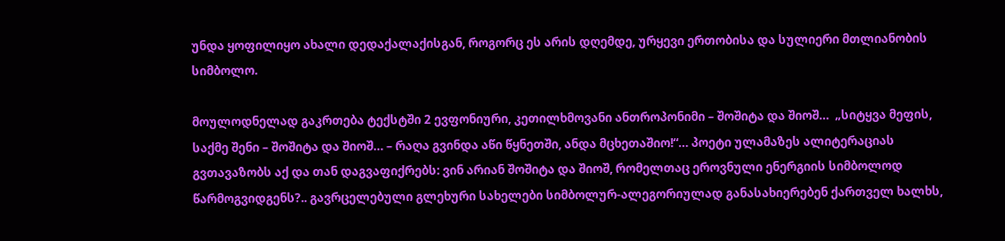უნდა ყოფილიყო ახალი დედაქალაქისგან, როგორც ეს არის დღემდე, ურყევი ერთობისა და სულიერი მთლიანობის სიმბოლო.

მოულოდნელად გაკრთება ტექსტში 2 ევფონიური, კეთილხმოვანი ანთროპონიმი – შოშიტა და შიოშ…  „სიტყვა მეფის, საქმე შენი – შოშიტა და შიოშ… – რაღა გვინდა აწი წყნეთში, ანდა მცხეთაშიო!“… პოეტი ულამაზეს ალიტერაციას გვთავაზობს აქ და თან დაგვაფიქრებს: ვინ არიან შოშიტა და შიოშ, რომელთაც ეროვნული ენერგიის სიმბოლოდ წარმოგვიდგენს?.. გავრცელებული გლეხური სახელები სიმბოლურ-ალეგორიულად განასახიერებენ ქართველ ხალხს,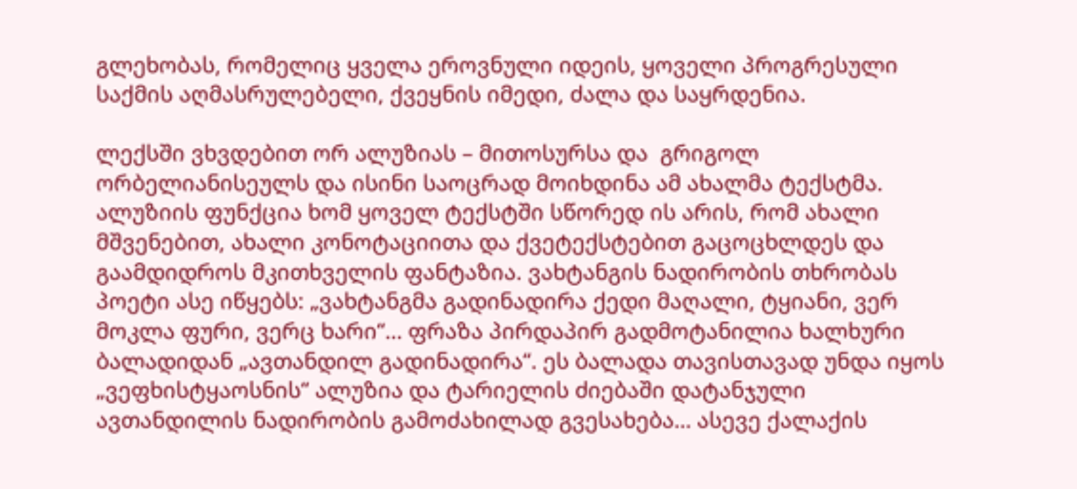გლეხობას, რომელიც ყველა ეროვნული იდეის, ყოველი პროგრესული საქმის აღმასრულებელი, ქვეყნის იმედი, ძალა და საყრდენია.

ლექსში ვხვდებით ორ ალუზიას – მითოსურსა და  გრიგოლ ორბელიანისეულს და ისინი საოცრად მოიხდინა ამ ახალმა ტექსტმა. ალუზიის ფუნქცია ხომ ყოველ ტექსტში სწორედ ის არის, რომ ახალი მშვენებით, ახალი კონოტაციითა და ქვეტექსტებით გაცოცხლდეს და გაამდიდროს მკითხველის ფანტაზია. ვახტანგის ნადირობის თხრობას პოეტი ასე იწყებს: „ვახტანგმა გადინადირა ქედი მაღალი, ტყიანი, ვერ მოკლა ფური, ვერც ხარი“… ფრაზა პირდაპირ გადმოტანილია ხალხური ბალადიდან „ავთანდილ გადინადირა“. ეს ბალადა თავისთავად უნდა იყოს „ვეფხისტყაოსნის“ ალუზია და ტარიელის ძიებაში დატანჯული ავთანდილის ნადირობის გამოძახილად გვესახება… ასევე ქალაქის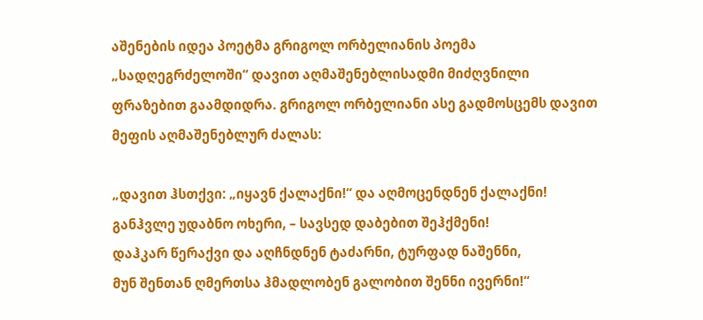აშენების იდეა პოეტმა გრიგოლ ორბელიანის პოემა „სადღეგრძელოში“ დავით აღმაშენებლისადმი მიძღვნილი ფრაზებით გაამდიდრა. გრიგოლ ორბელიანი ასე გადმოსცემს დავით მეფის აღმაშენებლურ ძალას:

„დავით ჰსთქვი: „იყავნ ქალაქნი!“ და აღმოცენდნენ ქალაქნი!
განჰვლე უდაბნო ოხერი, – სავსედ დაბებით შეჰქმენი!
დაჰკარ წერაქვი და აღჩნდნენ ტაძარნი, ტურფად ნაშენნი,
მუნ შენთან ღმერთსა ჰმადლობენ გალობით შენნი ივერნი!“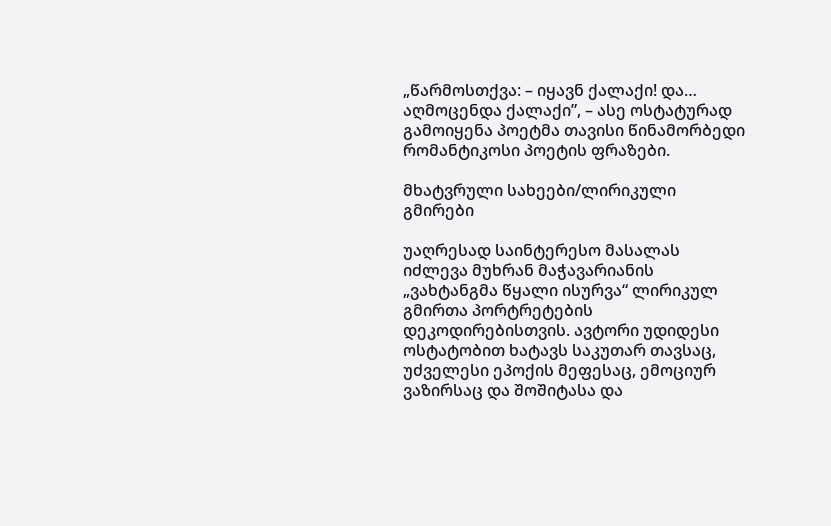„წარმოსთქვა: – იყავნ ქალაქი! და… აღმოცენდა ქალაქი”, – ასე ოსტატურად გამოიყენა პოეტმა თავისი წინამორბედი რომანტიკოსი პოეტის ფრაზები.

მხატვრული სახეები/ლირიკული გმირები

უაღრესად საინტერესო მასალას იძლევა მუხრან მაჭავარიანის „ვახტანგმა წყალი ისურვა“ ლირიკულ გმირთა პორტრეტების დეკოდირებისთვის. ავტორი უდიდესი ოსტატობით ხატავს საკუთარ თავსაც, უძველესი ეპოქის მეფესაც, ემოციურ ვაზირსაც და შოშიტასა და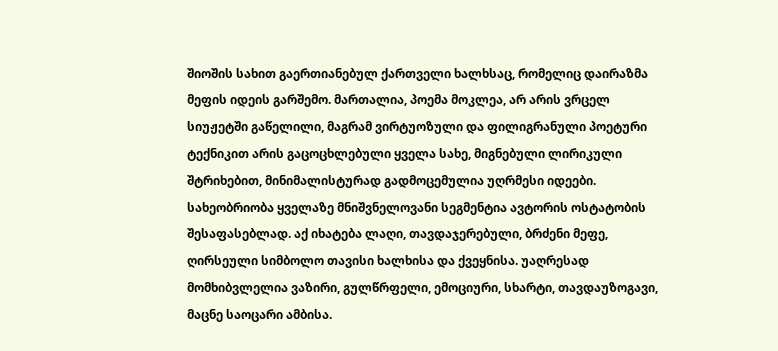შიოშის სახით გაერთიანებულ ქართველი ხალხსაც, რომელიც დაირაზმა მეფის იდეის გარშემო. მართალია, პოემა მოკლეა, არ არის ვრცელ სიუჟეტში გაწელილი, მაგრამ ვირტუოზული და ფილიგრანული პოეტური   ტექნიკით არის გაცოცხლებული ყველა სახე, მიგნებული ლირიკული შტრიხებით, მინიმალისტურად გადმოცემულია უღრმესი იდეები. სახეობრიობა ყველაზე მნიშვნელოვანი სეგმენტია ავტორის ოსტატობის შესაფასებლად. აქ იხატება ლაღი, თავდაჯერებული, ბრძენი მეფე, ღირსეული სიმბოლო თავისი ხალხისა და ქვეყნისა. უაღრესად მომხიბვლელია ვაზირი, გულწრფელი, ემოციური, სხარტი, თავდაუზოგავი, მაცნე საოცარი ამბისა.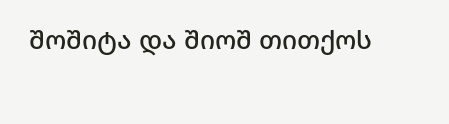შოშიტა და შიოშ თითქოს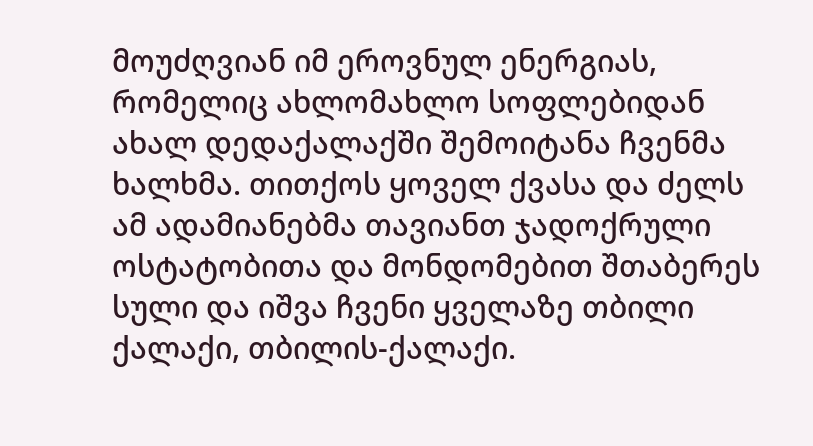მოუძღვიან იმ ეროვნულ ენერგიას, რომელიც ახლომახლო სოფლებიდან ახალ დედაქალაქში შემოიტანა ჩვენმა ხალხმა. თითქოს ყოველ ქვასა და ძელს ამ ადამიანებმა თავიანთ ჯადოქრული ოსტატობითა და მონდომებით შთაბერეს სული და იშვა ჩვენი ყველაზე თბილი ქალაქი, თბილის-ქალაქი.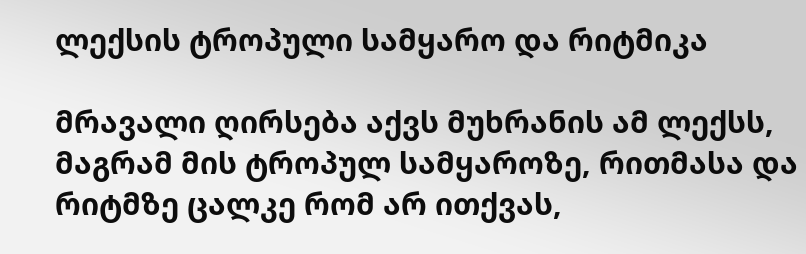ლექსის ტროპული სამყარო და რიტმიკა

მრავალი ღირსება აქვს მუხრანის ამ ლექსს, მაგრამ მის ტროპულ სამყაროზე, რითმასა და რიტმზე ცალკე რომ არ ითქვას,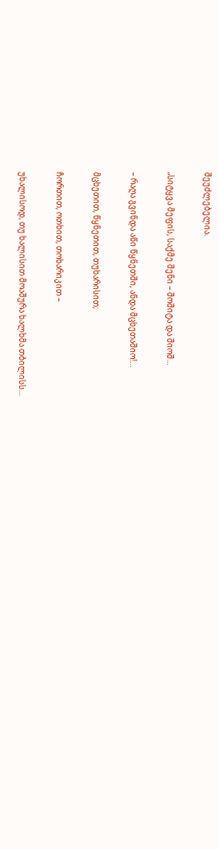შეუძლებელია.

„სიტყვა მეფის, საქმე შენი – შოშიტა და შიოშ…

– რაღა გვინდა აწი წყნეთში, ანდა მცხეთაშიო!…

მცხეთით, წყნეთით, თუხარისით;

ჩორთით, ოთხით, თოხარიკით –

უხალისოდ, თუ ხალისით მოაშურა ხალხმა თბილისს…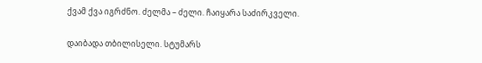ქვამ ქვა იგრძნო. ძელმა – ძელი. ჩაიყარა საძირკველი.

დაიბადა თბილისელი. სტუმარს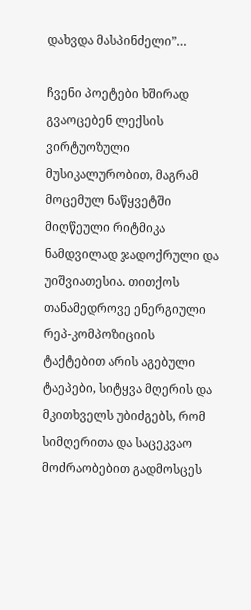დახვდა მასპინძელი”…

ჩვენი პოეტები ხშირად გვაოცებენ ლექსის ვირტუოზული მუსიკალურობით, მაგრამ მოცემულ ნაწყვეტში მიღწეული რიტმიკა ნამდვილად ჯადოქრული და უიშვიათესია. თითქოს თანამედროვე ენერგიული რეპ-კომპოზიციის ტაქტებით არის აგებული ტაეპები, სიტყვა მღერის და მკითხველს უბიძგებს, რომ სიმღერითა და საცეკვაო მოძრაობებით გადმოსცეს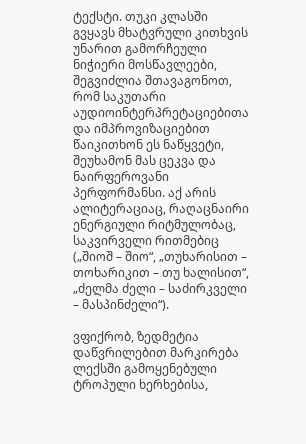ტექსტი. თუკი კლასში გვყავს მხატვრული კითხვის უნარით გამორჩეული ნიჭიერი მოსწავლეები, შეგვიძლია შთავაგონოთ, რომ საკუთარი აუდიოინტერპრეტაციებითა და იმპროვიზაციებით წაიკითხონ ეს ნაწყვეტი, შეუხამონ მას ცეკვა და ნაირფეროვანი პერფორმანსი. აქ არის ალიტერაციაც, რაღაცნაირი ენერგიული რიტმულობაც, საკვირველი რითმებიც („შიოშ – შიო“, „თუხარისით – თოხარიკით – თუ ხალისით“, „ძელმა ძელი – საძირკველი – მასპინძელი“).

ვფიქრობ, ზედმეტია დაწვრილებით მარკირება ლექსში გამოყენებული ტროპული ხერხებისა,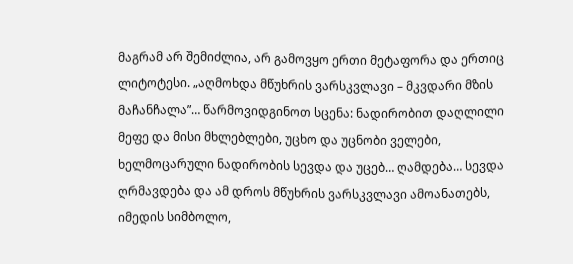მაგრამ არ შემიძლია, არ გამოვყო ერთი მეტაფორა და ერთიც ლიტოტესი. „აღმოხდა მწუხრის ვარსკვლავი – მკვდარი მზის მაჩანჩალა”… წარმოვიდგინოთ სცენა: ნადირობით დაღლილი მეფე და მისი მხლებლები, უცხო და უცნობი ველები, ხელმოცარული ნადირობის სევდა და უცებ… ღამდება… სევდა ღრმავდება და ამ დროს მწუხრის ვარსკვლავი ამოანათებს, იმედის სიმბოლო,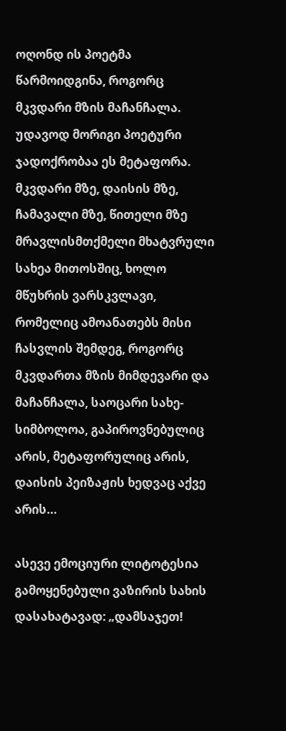ოღონდ ის პოეტმა წარმოიდგინა, როგორც მკვდარი მზის მაჩანჩალა. უდავოდ მორიგი პოეტური ჯადოქრობაა ეს მეტაფორა. მკვდარი მზე, დაისის მზე, ჩამავალი მზე, წითელი მზე მრავლისმთქმელი მხატვრული სახეა მითოსშიც, ხოლო მწუხრის ვარსკვლავი, რომელიც ამოანათებს მისი ჩასვლის შემდეგ, როგორც მკვდართა მზის მიმდევარი და მაჩანჩალა, საოცარი სახე-სიმბოლოა, გაპიროვნებულიც არის, მეტაფორულიც არის, დაისის პეიზაჟის ხედვაც აქვე არის…

ასევე ემოციური ლიტოტესია გამოყენებული ვაზირის სახის დასახატავად: „დამსაჯეთ!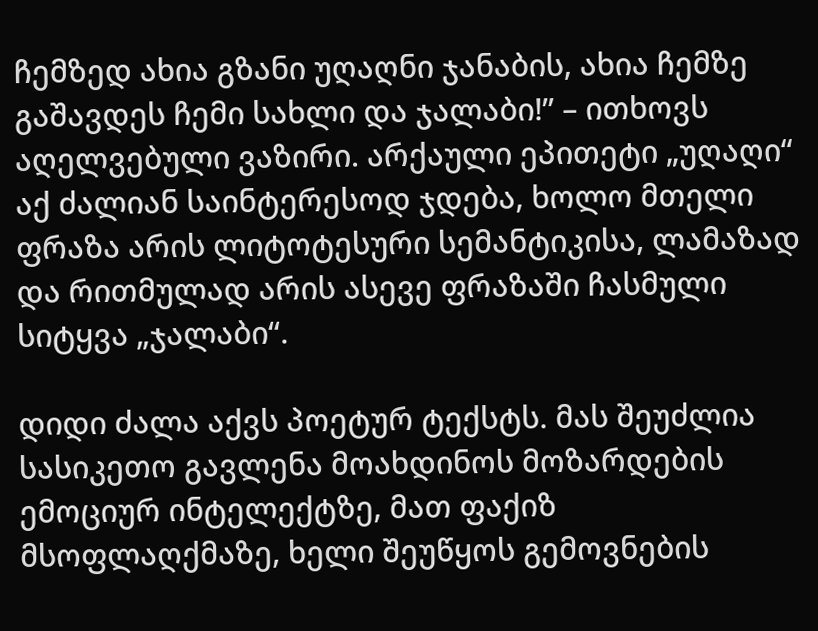ჩემზედ ახია გზანი უღაღნი ჯანაბის, ახია ჩემზე გაშავდეს ჩემი სახლი და ჯალაბი!” – ითხოვს აღელვებული ვაზირი. არქაული ეპითეტი „უღაღი“ აქ ძალიან საინტერესოდ ჯდება, ხოლო მთელი ფრაზა არის ლიტოტესური სემანტიკისა, ლამაზად და რითმულად არის ასევე ფრაზაში ჩასმული სიტყვა „ჯალაბი“.

დიდი ძალა აქვს პოეტურ ტექსტს. მას შეუძლია სასიკეთო გავლენა მოახდინოს მოზარდების ემოციურ ინტელექტზე, მათ ფაქიზ მსოფლაღქმაზე, ხელი შეუწყოს გემოვნების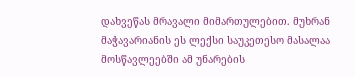დახვეწას მრავალი მიმართულებით. მუხრან მაჭავარიანის ეს ლექსი საუკეთესო მასალაა მოსწავლეებში ამ უნარების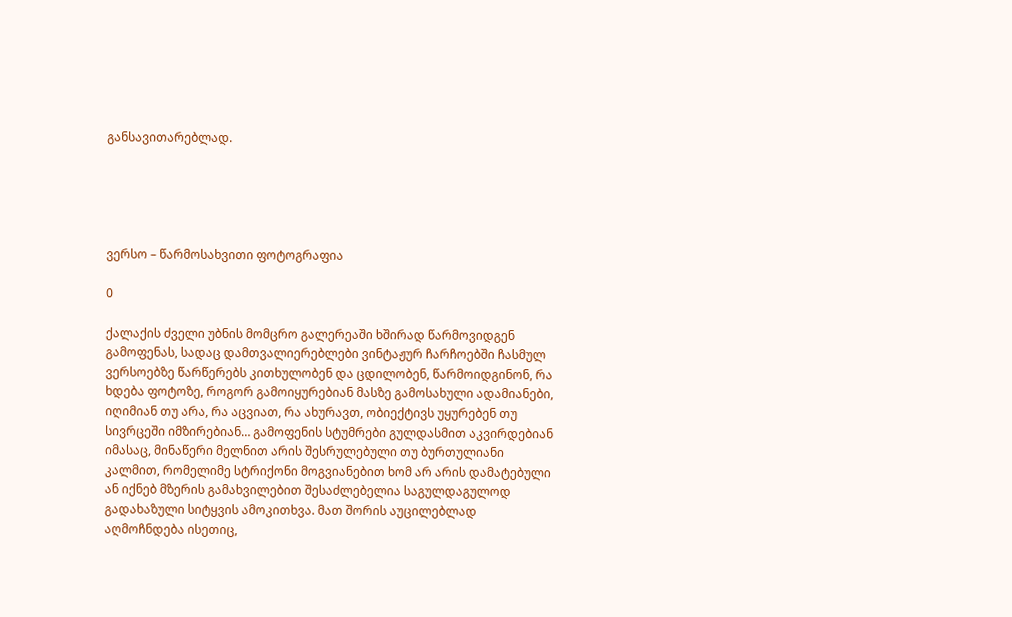განსავითარებლად.





ვერსო – წარმოსახვითი ფოტოგრაფია

0

ქალაქის ძველი უბნის მომცრო გალერეაში ხშირად წარმოვიდგენ გამოფენას, სადაც დამთვალიერებლები ვინტაჟურ ჩარჩოებში ჩასმულ ვერსოებზე წარწერებს კითხულობენ და ცდილობენ, წარმოიდგინონ, რა ხდება ფოტოზე, როგორ გამოიყურებიან მასზე გამოსახული ადამიანები, იღიმიან თუ არა, რა აცვიათ, რა ახურავთ, ობიექტივს უყურებენ თუ სივრცეში იმზირებიან… გამოფენის სტუმრები გულდასმით აკვირდებიან იმასაც, მინაწერი მელნით არის შესრულებული თუ ბურთულიანი კალმით, რომელიმე სტრიქონი მოგვიანებით ხომ არ არის დამატებული ან იქნებ მზერის გამახვილებით შესაძლებელია საგულდაგულოდ გადახაზული სიტყვის ამოკითხვა. მათ შორის აუცილებლად აღმოჩნდება ისეთიც,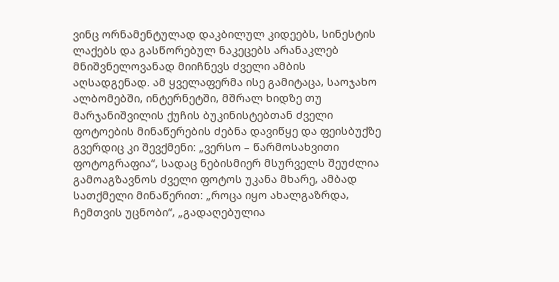ვინც ორნამენტულად დაკბილულ კიდეებს, სინესტის ლაქებს და გასწორებულ ნაკეცებს არანაკლებ მნიშვნელოვანად მიიჩნევს ძველი ამბის აღსადგენად. ამ ყველაფერმა ისე გამიტაცა, საოჯახო ალბომებში, ინტერნეტში, მშრალ ხიდზე თუ მარჯანიშვილის ქუჩის ბუკინისტებთან ძველი ფოტოების მინაწერების ძებნა დავიწყე და ფეისბუქზე გვერდიც კი შევქმენი: „ვერსო – წარმოსახვითი ფოტოგრაფია“, სადაც ნებისმიერ მსურველს შეუძლია გამოაგზავნოს ძველი ფოტოს უკანა მხარე, ამბად სათქმელი მინაწერით: „როცა იყო ახალგაზრდა, ჩემთვის უცნობი“, „გადაღებულია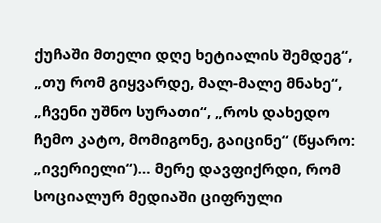ქუჩაში მთელი დღე ხეტიალის შემდეგ“, „თუ რომ გიყვარდე, მალ-მალე მნახე“, „ჩვენი უშნო სურათი“, „როს დახედო ჩემო კატო, მომიგონე, გაიცინე“ (წყარო: „ივერიელი“)… მერე დავფიქრდი, რომ სოციალურ მედიაში ციფრული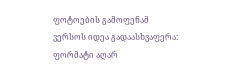ფოტოების გამოფენამ ვერსოს იდეა გადაასხვაფერა: ფორმატი აღარ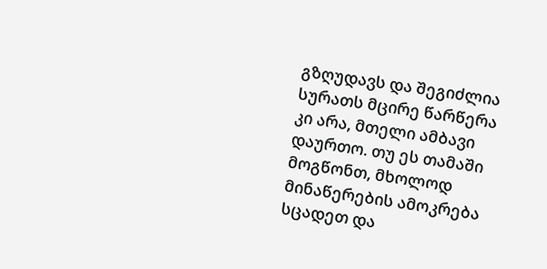გზღუდავს და შეგიძლია სურათს მცირე წარწერა კი არა, მთელი ამბავი დაურთო. თუ ეს თამაში მოგწონთ, მხოლოდ მინაწერების ამოკრება სცადეთ და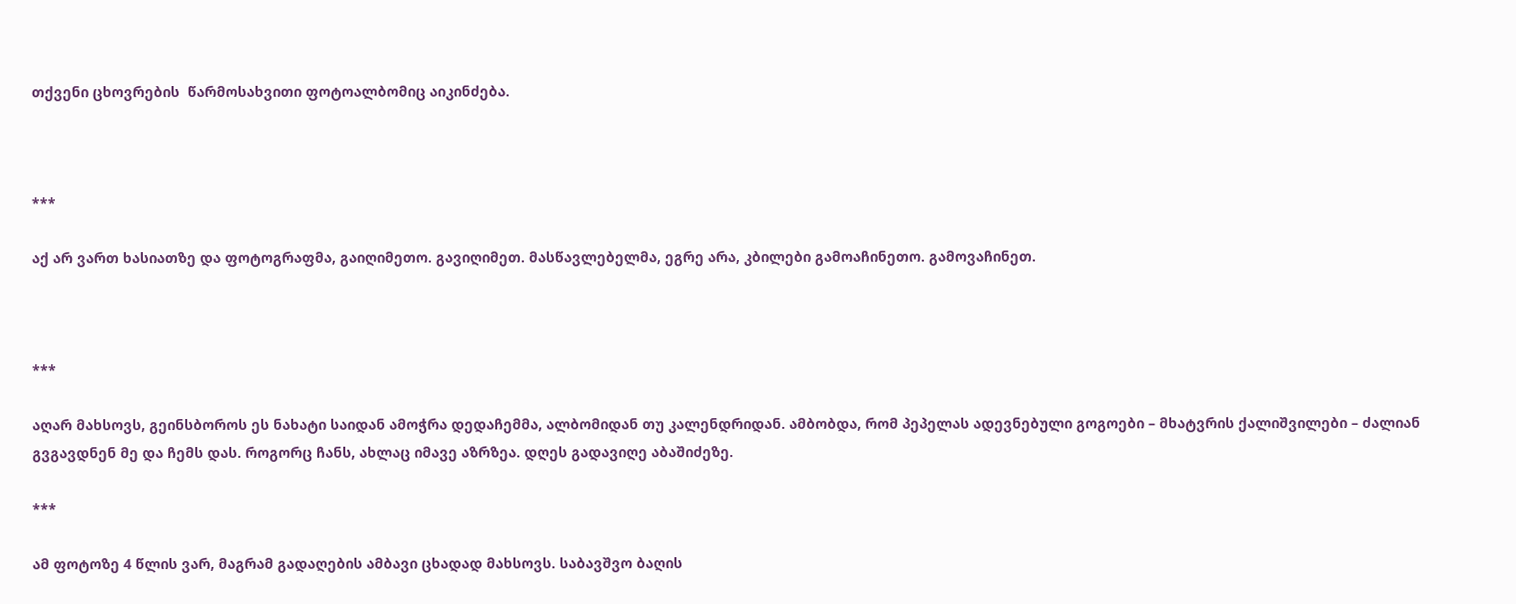თქვენი ცხოვრების  წარმოსახვითი ფოტოალბომიც აიკინძება.



***

აქ არ ვართ ხასიათზე და ფოტოგრაფმა, გაიღიმეთო. გავიღიმეთ. მასწავლებელმა, ეგრე არა, კბილები გამოაჩინეთო. გამოვაჩინეთ.



***

აღარ მახსოვს, გეინსბოროს ეს ნახატი საიდან ამოჭრა დედაჩემმა, ალბომიდან თუ კალენდრიდან. ამბობდა, რომ პეპელას ადევნებული გოგოები – მხატვრის ქალიშვილები – ძალიან გვგავდნენ მე და ჩემს დას. როგორც ჩანს, ახლაც იმავე აზრზეა. დღეს გადავიღე აბაშიძეზე.

***

ამ ფოტოზე 4 წლის ვარ, მაგრამ გადაღების ამბავი ცხადად მახსოვს. საბავშვო ბაღის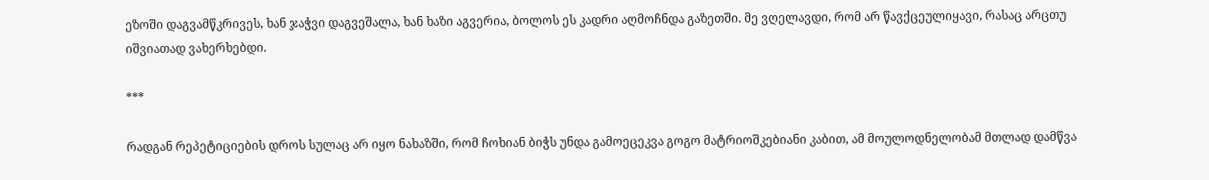ეზოში დაგვამწკრივეს, ხან ჯაჭვი დაგვეშალა, ხან ხაზი აგვერია, ბოლოს ეს კადრი აღმოჩნდა გაზეთში. მე ვღელავდი, რომ არ წავქცეულიყავი, რასაც არცთუ იშვიათად ვახერხებდი.

***

რადგან რეპეტიციების დროს სულაც არ იყო ნახაზში, რომ ჩოხიან ბიჭს უნდა გამოეცეკვა გოგო მატრიოშკებიანი კაბით, ამ მოულოდნელობამ მთლად დამწვა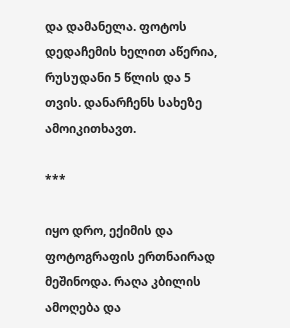და დამანელა. ფოტოს დედაჩემის ხელით აწერია, რუსუდანი 5 წლის და 5 თვის. დანარჩენს სახეზე ამოიკითხავთ.

***

იყო დრო, ექიმის და ფოტოგრაფის ერთნაირად მეშინოდა. რაღა კბილის ამოღება და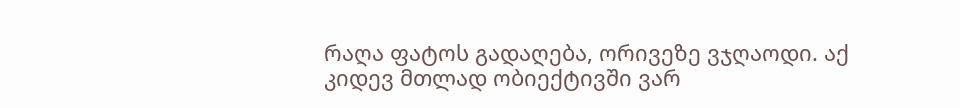რაღა ფატოს გადაღება, ორივეზე ვჯღაოდი. აქ კიდევ მთლად ობიექტივში ვარ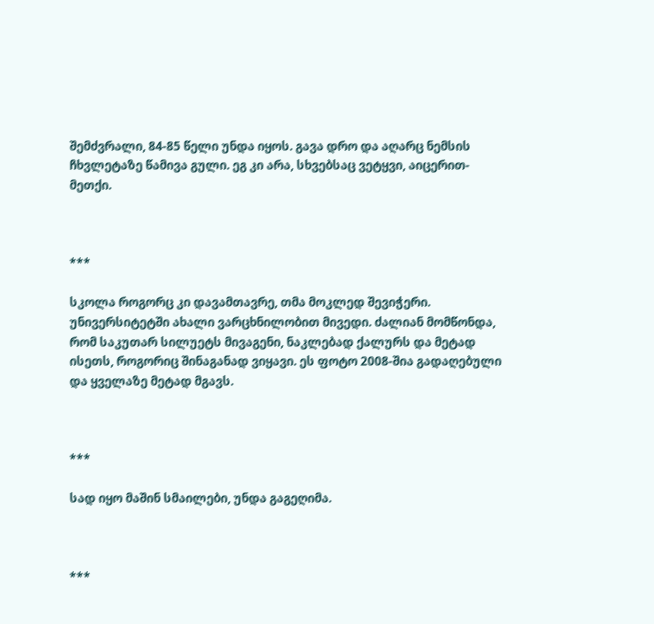შემძვრალი, 84-85 წელი უნდა იყოს. გავა დრო და აღარც ნემსის ჩხვლეტაზე წამივა გული. ეგ კი არა, სხვებსაც ვეტყვი, აიცერით-მეთქი.



***

სკოლა როგორც კი დავამთავრე, თმა მოკლედ შევიჭერი. უნივერსიტეტში ახალი ვარცხნილობით მივედი. ძალიან მომწონდა, რომ საკუთარ სილუეტს მივაგენი, ნაკლებად ქალურს და მეტად ისეთს, როგორიც შინაგანად ვიყავი. ეს ფოტო 2008-შია გადაღებული და ყველაზე მეტად მგავს.



***

სად იყო მაშინ სმაილები, უნდა გაგეღიმა.



***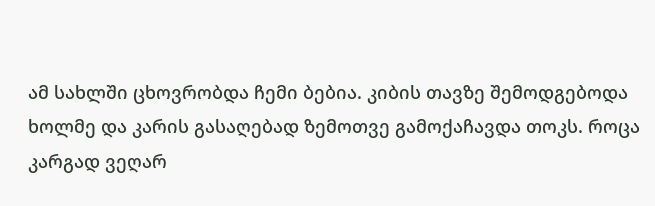ამ სახლში ცხოვრობდა ჩემი ბებია. კიბის თავზე შემოდგებოდა ხოლმე და კარის გასაღებად ზემოთვე გამოქაჩავდა თოკს. როცა კარგად ვეღარ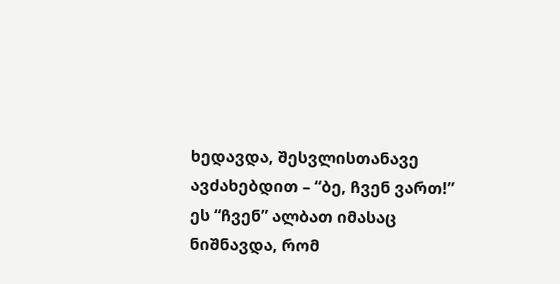ხედავდა, შესვლისთანავე ავძახებდით – “ბე, ჩვენ ვართ!” ეს “ჩვენ” ალბათ იმასაც ნიშნავდა, რომ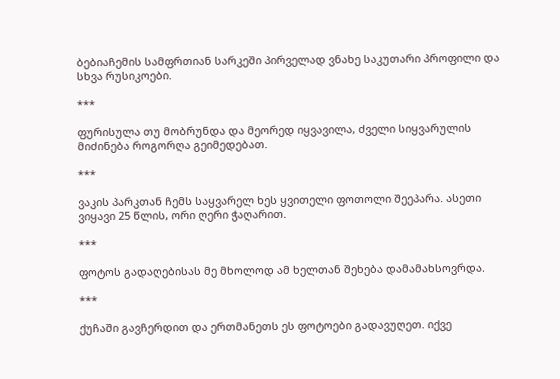ბებიაჩემის სამფრთიან სარკეში პირველად ვნახე საკუთარი პროფილი და სხვა რუსიკოები.

***

ფურისულა თუ მობრუნდა და მეორედ იყვავილა, ძველი სიყვარულის მიძინება როგორღა გეიმედებათ.

***

ვაკის პარკთან ჩემს საყვარელ ხეს ყვითელი ფოთოლი შეეპარა. ასეთი ვიყავი 25 წლის, ორი ღერი ჭაღარით.

***

ფოტოს გადაღებისას მე მხოლოდ ამ ხელთან შეხება დამამახსოვრდა.

***

ქუჩაში გავჩერდით და ერთმანეთს ეს ფოტოები გადავუღეთ. იქვე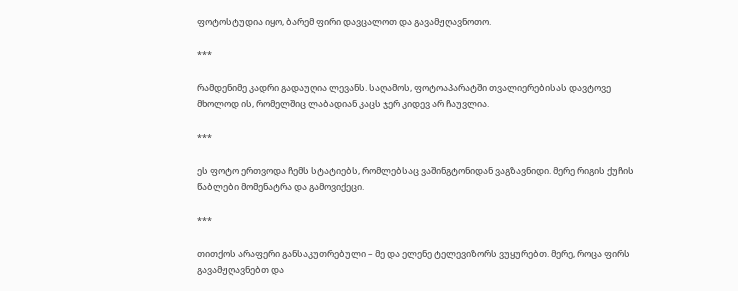ფოტოსტუდია იყო, ბარემ ფირი დავცალოთ და გავამჟღავნოთო.

***

რამდენიმე კადრი გადაუღია ლევანს. საღამოს, ფოტოაპარატში თვალიერებისას დავტოვე მხოლოდ ის, რომელშიც ლაბადიან კაცს ჯერ კიდევ არ ჩაუვლია.

***

ეს ფოტო ერთვოდა ჩემს სტატიებს, რომლებსაც ვაშინგტონიდან ვაგზავნიდი. მერე რიგის ქუჩის წაბლები მომენატრა და გამოვიქეცი.

***

თითქოს არაფერი განსაკუთრებული – მე და ელენე ტელევიზორს ვუყურებთ. მერე, როცა ფირს გავამჟღავნებთ და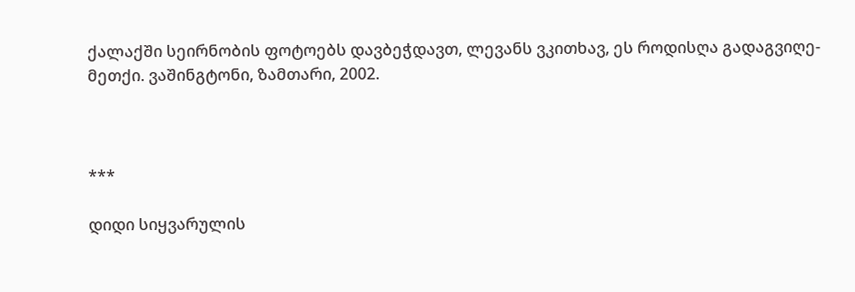ქალაქში სეირნობის ფოტოებს დავბეჭდავთ, ლევანს ვკითხავ, ეს როდისღა გადაგვიღე-მეთქი. ვაშინგტონი, ზამთარი, 2002.



***

დიდი სიყვარულის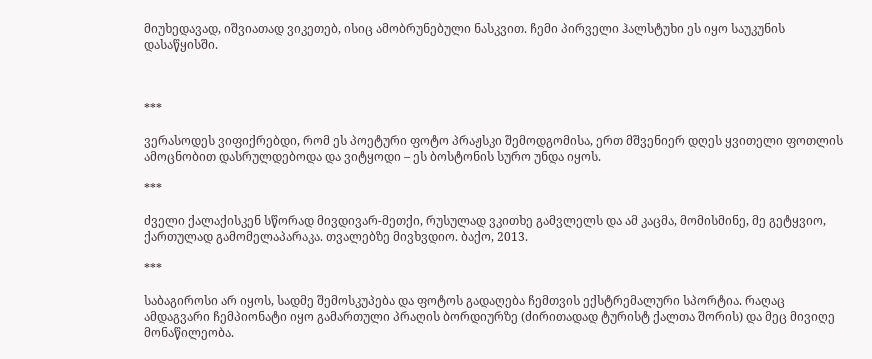მიუხედავად, იშვიათად ვიკეთებ, ისიც ამობრუნებული ნასკვით. ჩემი პირველი ჰალსტუხი ეს იყო საუკუნის დასაწყისში.



***

ვერასოდეს ვიფიქრებდი, რომ ეს პოეტური ფოტო პრაჟსკი შემოდგომისა, ერთ მშვენიერ დღეს ყვითელი ფოთლის ამოცნობით დასრულდებოდა და ვიტყოდი – ეს ბოსტონის სურო უნდა იყოს.

***

ძველი ქალაქისკენ სწორად მივდივარ-მეთქი, რუსულად ვკითხე გამვლელს და ამ კაცმა, მომისმინე, მე გეტყვიო, ქართულად გამომელაპარაკა. თვალებზე მივხვდიო. ბაქო, 2013.

***

საბაგიროსი არ იყოს, სადმე შემოსკუპება და ფოტოს გადაღება ჩემთვის ექსტრემალური სპორტია. რაღაც ამდაგვარი ჩემპიონატი იყო გამართული პრაღის ბორდიურზე (ძირითადად ტურისტ ქალთა შორის) და მეც მივიღე მონაწილეობა.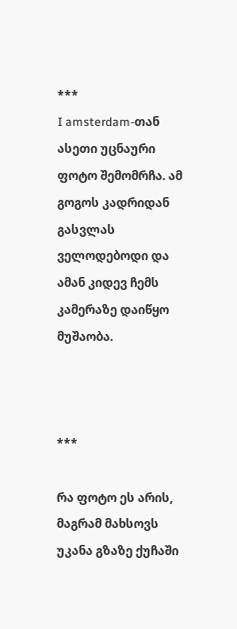***
I amsterdam-თან ასეთი უცნაური ფოტო შემომრჩა. ამ გოგოს კადრიდან გასვლას ველოდებოდი და ამან კიდევ ჩემს კამერაზე დაიწყო მუშაობა.



***

რა ფოტო ეს არის, მაგრამ მახსოვს უკანა გზაზე ქუჩაში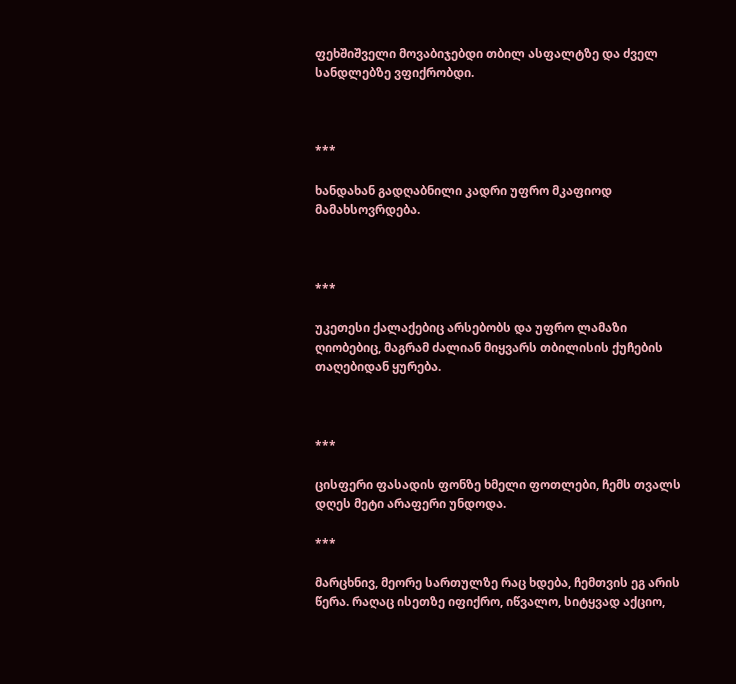ფეხშიშველი მოვაბიჯებდი თბილ ასფალტზე და ძველ სანდლებზე ვფიქრობდი.



***

ხანდახან გადღაბნილი კადრი უფრო მკაფიოდ მამახსოვრდება.



***

უკეთესი ქალაქებიც არსებობს და უფრო ლამაზი ღიობებიც, მაგრამ ძალიან მიყვარს თბილისის ქუჩების თაღებიდან ყურება.



***

ცისფერი ფასადის ფონზე ხმელი ფოთლები, ჩემს თვალს დღეს მეტი არაფერი უნდოდა.

***

მარცხნივ, მეორე სართულზე რაც ხდება, ჩემთვის ეგ არის წერა. რაღაც ისეთზე იფიქრო, იწვალო, სიტყვად აქციო,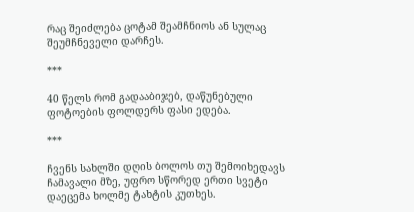რაც შეიძლება ცოტამ შეამჩნიოს ან სულაც შეუმჩნეველი დარჩეს.

***

40 წელს რომ გადააბიჯებ, დაწუნებული ფოტოების ფოლდერს ფასი ედება.

***

ჩვენს სახლში დღის ბოლოს თუ შემოიხედავს ჩამავალი მზე, უფრო სწორედ ერთი სვეტი დაეცემა ხოლმე ტახტის კუთხეს.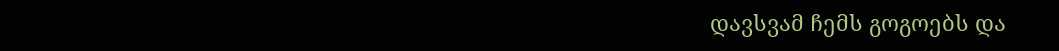დავსვამ ჩემს გოგოებს და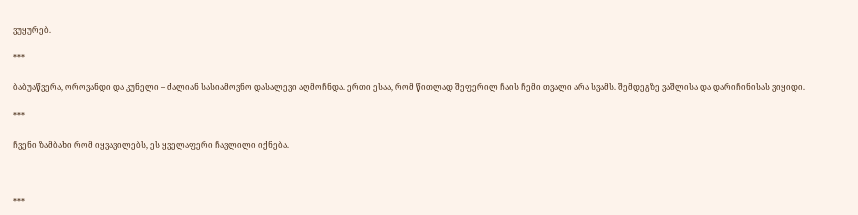ვუყურებ.

***

ბაბუაწვერა, ოროვანდი და კუნელი – ძალიან სასიამოვნო დასალევი აღმოჩნდა. ერთი ესაა, რომ წითლად შეფერილ ჩაის ჩემი თვალი არა სვამს. შემდეგზე ვაშლისა და დარიჩინისას ვიყიდი.

***

ჩვენი ზამბახი რომ იყვავილებს, ეს ყველაფერი ჩავლილი იქნება.



***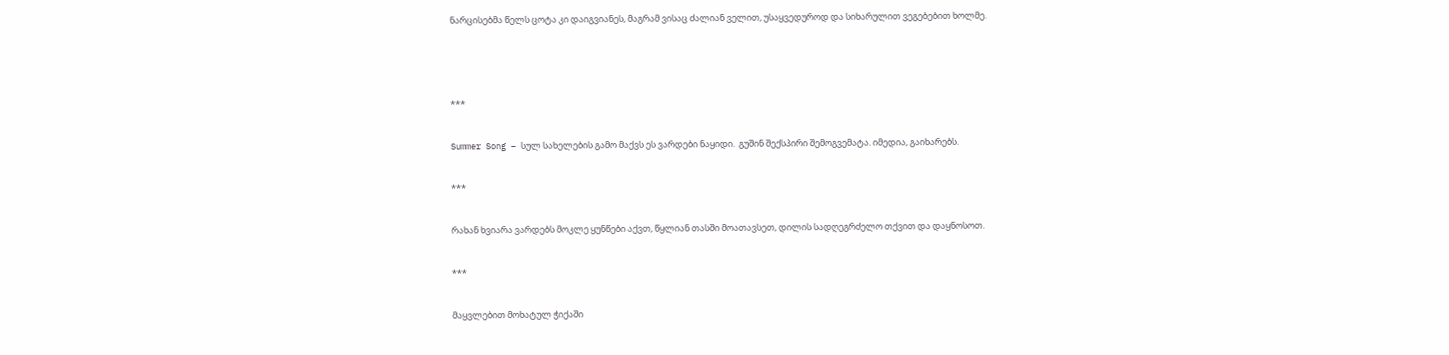ნარცისებმა წელს ცოტა კი დაიგვიანეს, მაგრამ ვისაც ძალიან ველით, უსაყვედუროდ და სიხარულით ვეგებებით ხოლმე.



***

Summer Song – სულ სახელების გამო მაქვს ეს ვარდები ნაყიდი.  გუშინ შექსპირი შემოგვემატა. იმედია, გაიხარებს.

***

რახან ხვიარა ვარდებს მოკლე ყუნწები აქვთ, წყლიან თასში მოათავსეთ, დილის სადღეგრძელო თქვით და დაყნოსოთ.

***

მაყვლებით მოხატულ ჭიქაში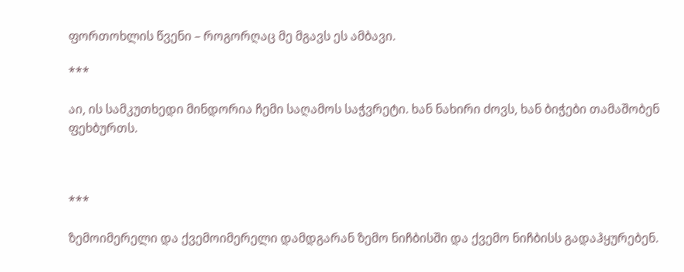ფორთოხლის წვენი – როგორღაც მე მგავს ეს ამბავი.

***

აი, ის სამკუთხედი მინდორია ჩემი საღამოს საჭვრეტი. ხან ნახირი ძოვს, ხან ბიჭები თამაშობენ ფეხბურთს.



***

ზემოიმერელი და ქვემოიმერელი დამდგარან ზემო ნიჩბისში და ქვემო ნიჩბისს გადაჰყურებენ.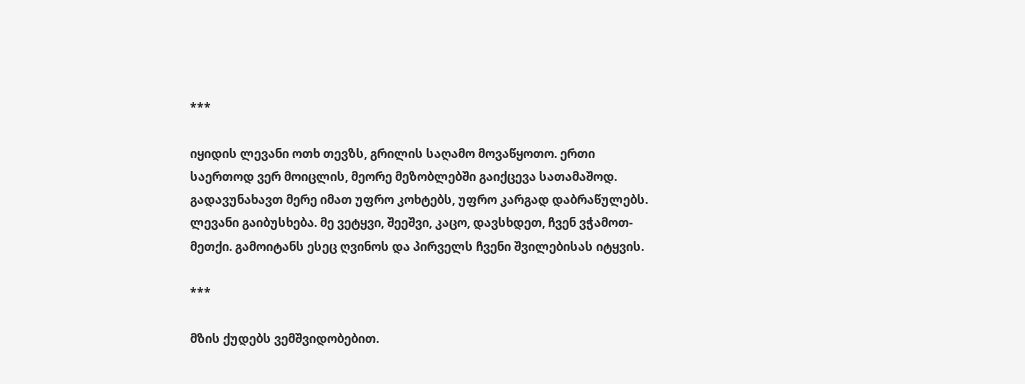***

იყიდის ლევანი ოთხ თევზს, გრილის საღამო მოვაწყოთო. ერთი საერთოდ ვერ მოიცლის, მეორე მეზობლებში გაიქცევა სათამაშოდ. გადავუნახავთ მერე იმათ უფრო კოხტებს, უფრო კარგად დაბრაწულებს. ლევანი გაიბუსხება. მე ვეტყვი, შეეშვი, კაცო, დავსხდეთ, ჩვენ ვჭამოთ-მეთქი. გამოიტანს ესეც ღვინოს და პირველს ჩვენი შვილებისას იტყვის.

***

მზის ქუდებს ვემშვიდობებით.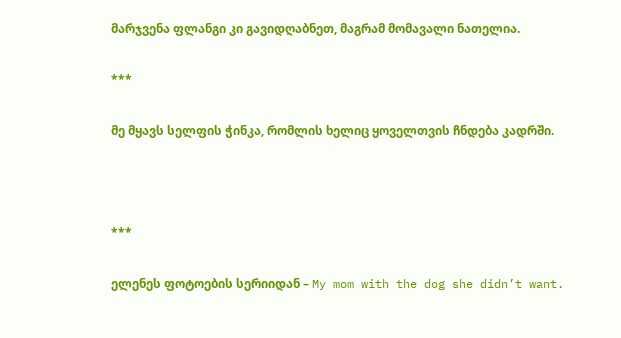მარჯვენა ფლანგი კი გავიდღაბნეთ, მაგრამ მომავალი ნათელია.

***

მე მყავს სელფის ჭინკა, რომლის ხელიც ყოველთვის ჩნდება კადრში.



***

ელენეს ფოტოების სერიიდან – My mom with the dog she didn’t want.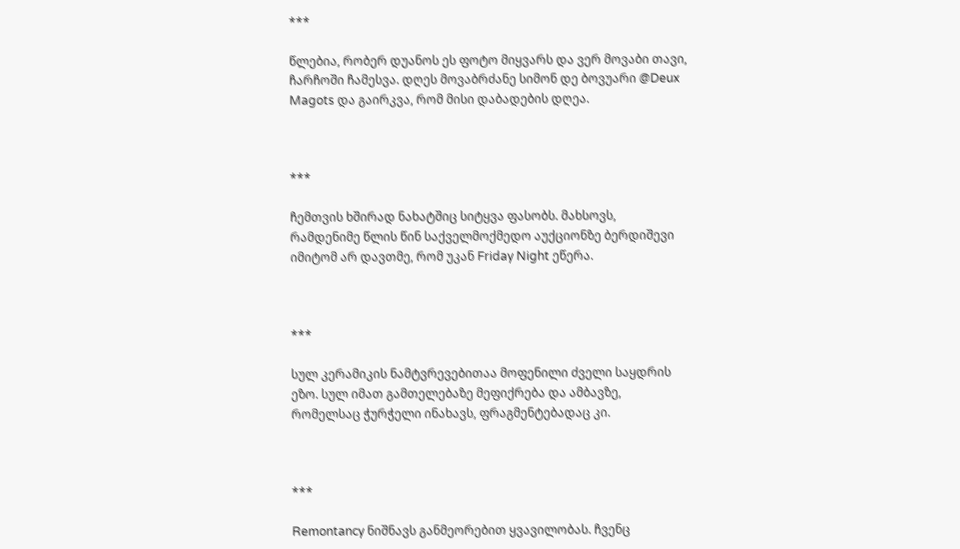***

წლებია, რობერ დუანოს ეს ფოტო მიყვარს და ვერ მოვაბი თავი, ჩარჩოში ჩამესვა. დღეს მოვაბრძანე სიმონ დე ბოვუარი @Deux Magots და გაირკვა, რომ მისი დაბადების დღეა.



***

ჩემთვის ხშირად ნახატშიც სიტყვა ფასობს. მახსოვს, რამდენიმე წლის წინ საქველმოქმედო აუქციონზე ბერდიშევი იმიტომ არ დავთმე, რომ უკან Friday Night ეწერა.



***

სულ კერამიკის ნამტვრევებითაა მოფენილი ძველი საყდრის ეზო. სულ იმათ გამთელებაზე მეფიქრება და ამბავზე, რომელსაც ჭურჭელი ინახავს, ფრაგმენტებადაც კი.



***

Remontancy ნიშნავს განმეორებით ყვავილობას. ჩვენც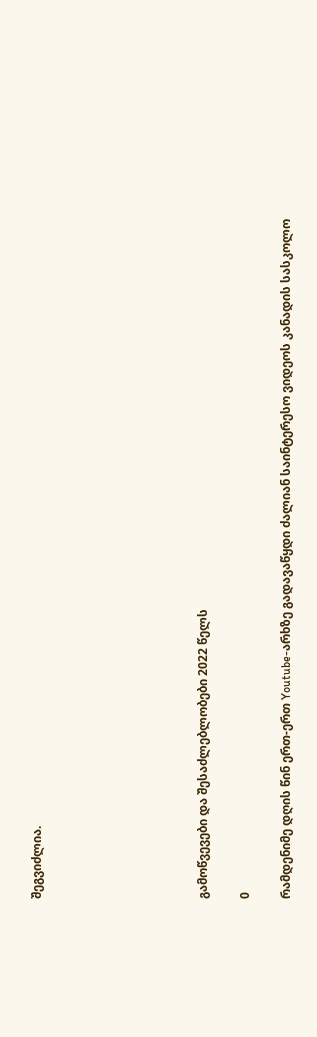შეგვიძლია.







გამოწვევები და შესაძლებლობები 2022 წელს

0

რამდენიმე დღის წინ ერთ-ერთ Youtube-არხზე გადავაწყდი ძალიან საინტერესო ვიდეოს კანადის სასკოლო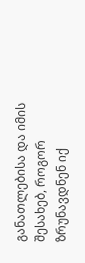განათლებისა და იმის შესახებ, როგორ ზრუნავდნენ იქ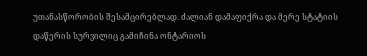უთანასწორობის შესამცირებლად. ძალიან დამაფიქრა და მერე სტატიის დაწერის სურვილიც გამიჩინა ონტარიოს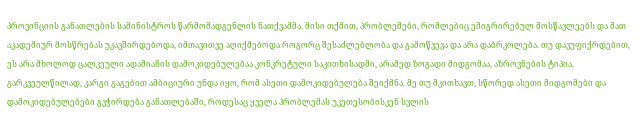პროვინციის განათლების სამინისტროს წარმომადგენლის ნათქვამმა. მისი თქმით, პრობლემები, რომლებიც ემიგრირებულ მოსწავლეებს და მათ აკადემიურ მოსწრებას უკავშირდებოდა, იმთავითვე აღიქმებოდა როგორც შესაძლებლობა და გამოწვევა და არა დაბრკოლება. თუ დავუფიქრდებით, ეს არა მხოლოდ ცალკეული ადამიანის დამოკიდებულებაა კონკრეტული საკითხისადმი, არამედ ზოგადი მიდგომაა, აზროვნების ტიპია. გარკვეულწილად, კარგი გაგებით ამბიციური უნდა იყო, რომ ასეთი დამოკიდებულება შეიქმნა. მე თუ მკითხავთ, სწორედ ასეთი მიდგომები და დამოკიდებულებები გვჭირდება განათლებაში, როდესაც ყველა პრობლემას უკეთესობისკენ სვლის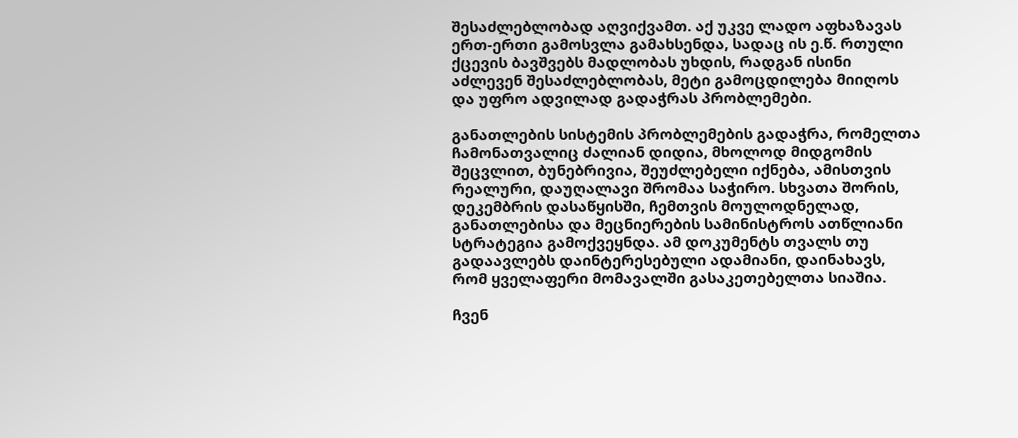შესაძლებლობად აღვიქვამთ. აქ უკვე ლადო აფხაზავას ერთ-ერთი გამოსვლა გამახსენდა, სადაც ის ე.წ. რთული ქცევის ბავშვებს მადლობას უხდის, რადგან ისინი აძლევენ შესაძლებლობას, მეტი გამოცდილება მიიღოს და უფრო ადვილად გადაჭრას პრობლემები.

განათლების სისტემის პრობლემების გადაჭრა, რომელთა ჩამონათვალიც ძალიან დიდია, მხოლოდ მიდგომის შეცვლით, ბუნებრივია, შეუძლებელი იქნება, ამისთვის რეალური, დაუღალავი შრომაა საჭირო. სხვათა შორის, დეკემბრის დასაწყისში, ჩემთვის მოულოდნელად, განათლებისა და მეცნიერების სამინისტროს ათწლიანი სტრატეგია გამოქვეყნდა. ამ დოკუმენტს თვალს თუ გადაავლებს დაინტერესებული ადამიანი, დაინახავს, რომ ყველაფერი მომავალში გასაკეთებელთა სიაშია.

ჩვენ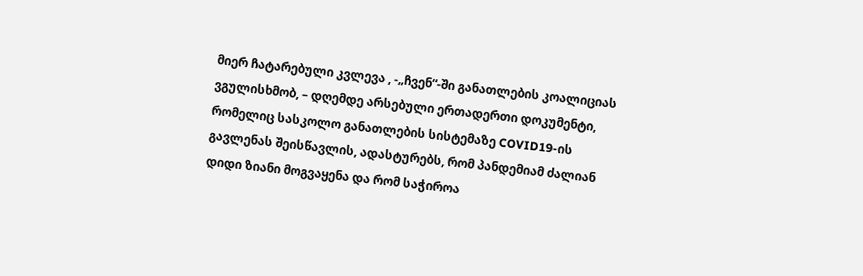მიერ ჩატარებული კვლევა , -„ჩვენ“-ში განათლების კოალიციას ვგულისხმობ, – დღემდე არსებული ერთადერთი დოკუმენტი, რომელიც სასკოლო განათლების სისტემაზე COVID19-ის გავლენას შეისწავლის, ადასტურებს, რომ პანდემიამ ძალიან დიდი ზიანი მოგვაყენა და რომ საჭიროა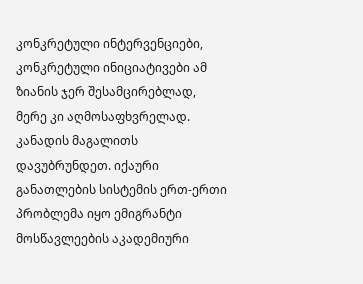კონკრეტული ინტერვენციები, კონკრეტული ინიციატივები ამ ზიანის ჯერ შესამცირებლად, მერე კი აღმოსაფხვრელად. კანადის მაგალითს დავუბრუნდეთ. იქაური განათლების სისტემის ერთ-ერთი პრობლემა იყო ემიგრანტი მოსწავლეების აკადემიური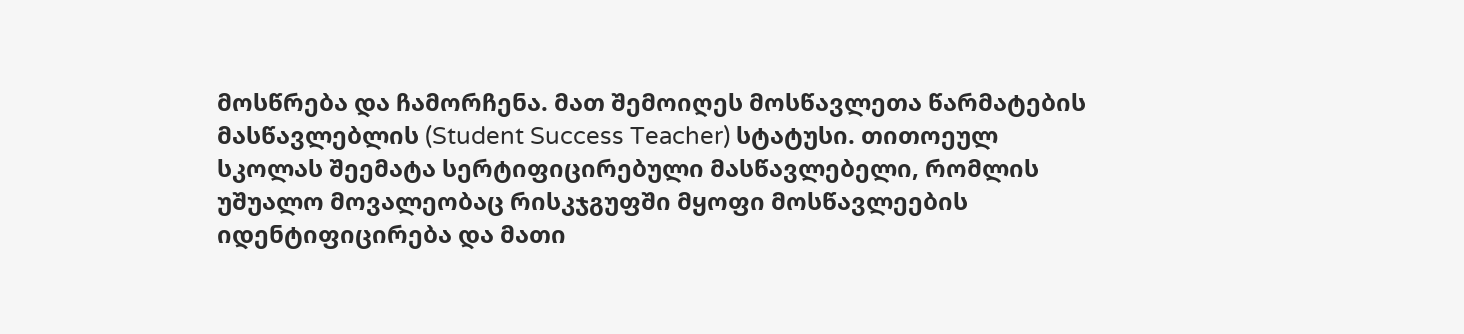მოსწრება და ჩამორჩენა. მათ შემოიღეს მოსწავლეთა წარმატების მასწავლებლის (Student Success Teacher) სტატუსი. თითოეულ სკოლას შეემატა სერტიფიცირებული მასწავლებელი, რომლის უშუალო მოვალეობაც რისკჯგუფში მყოფი მოსწავლეების იდენტიფიცირება და მათი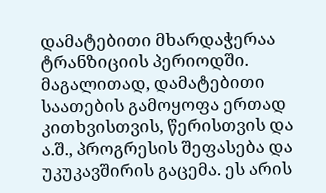დამატებითი მხარდაჭერაა ტრანზიციის პერიოდში. მაგალითად, დამატებითი საათების გამოყოფა ერთად კითხვისთვის, წერისთვის და ა.შ., პროგრესის შეფასება და უკუკავშირის გაცემა. ეს არის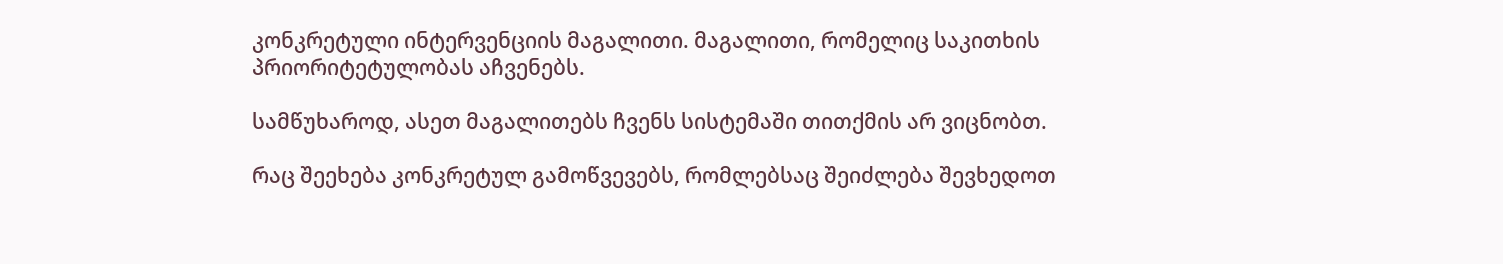კონკრეტული ინტერვენციის მაგალითი. მაგალითი, რომელიც საკითხის პრიორიტეტულობას აჩვენებს.

სამწუხაროდ, ასეთ მაგალითებს ჩვენს სისტემაში თითქმის არ ვიცნობთ.

რაც შეეხება კონკრეტულ გამოწვევებს, რომლებსაც შეიძლება შევხედოთ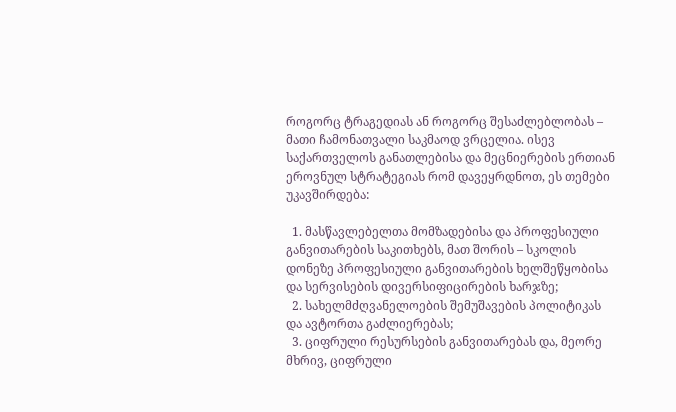როგორც ტრაგედიას ან როგორც შესაძლებლობას – მათი ჩამონათვალი საკმაოდ ვრცელია. ისევ საქართველოს განათლებისა და მეცნიერების ერთიან ეროვნულ სტრატეგიას რომ დავეყრდნოთ, ეს თემები უკავშირდება:

  1. მასწავლებელთა მომზადებისა და პროფესიული განვითარების საკითხებს, მათ შორის – სკოლის დონეზე პროფესიული განვითარების ხელშეწყობისა და სერვისების დივერსიფიცირების ხარჯზე;
  2. სახელმძღვანელოების შემუშავების პოლიტიკას და ავტორთა გაძლიერებას;
  3. ციფრული რესურსების განვითარებას და, მეორე მხრივ, ციფრული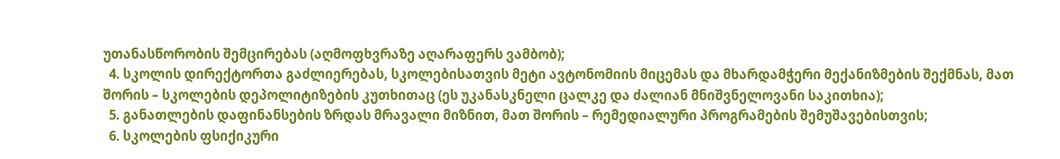უთანასწორობის შემცირებას (აღმოფხვრაზე აღარაფერს ვამბობ);
  4. სკოლის დირექტორთა გაძლიერებას, სკოლებისათვის მეტი ავტონომიის მიცემას და მხარდამჭერი მექანიზმების შექმნას, მათ შორის – სკოლების დეპოლიტიზების კუთხითაც (ეს უკანასკნელი ცალკე და ძალიან მნიშვნელოვანი საკითხია);
  5. განათლების დაფინანსების ზრდას მრავალი მიზნით, მათ შორის – რემედიალური პროგრამების შემუშავებისთვის;
  6. სკოლების ფსიქიკური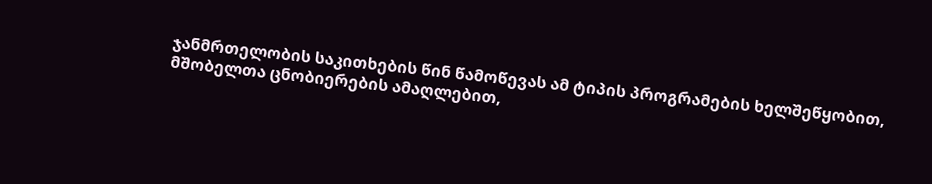ჯანმრთელობის საკითხების წინ წამოწევას ამ ტიპის პროგრამების ხელშეწყობით, მშობელთა ცნობიერების ამაღლებით,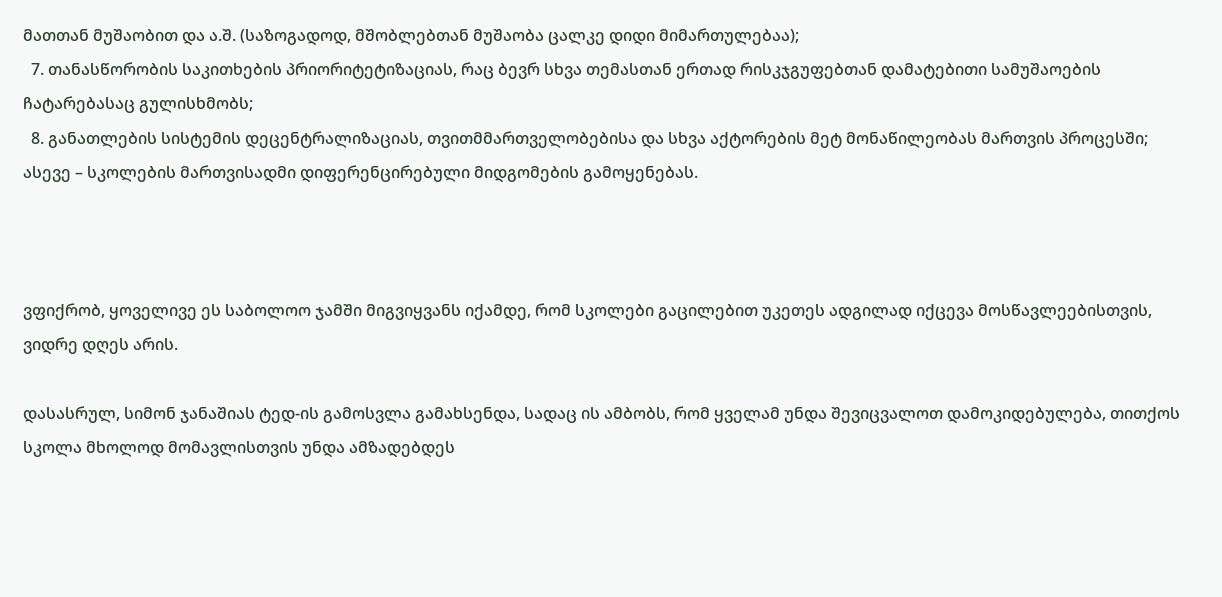მათთან მუშაობით და ა.შ. (საზოგადოდ, მშობლებთან მუშაობა ცალკე დიდი მიმართულებაა);
  7. თანასწორობის საკითხების პრიორიტეტიზაციას, რაც ბევრ სხვა თემასთან ერთად რისკჯგუფებთან დამატებითი სამუშაოების ჩატარებასაც გულისხმობს;
  8. განათლების სისტემის დეცენტრალიზაციას, თვითმმართველობებისა და სხვა აქტორების მეტ მონაწილეობას მართვის პროცესში; ასევე – სკოლების მართვისადმი დიფერენცირებული მიდგომების გამოყენებას.



ვფიქრობ, ყოველივე ეს საბოლოო ჯამში მიგვიყვანს იქამდე, რომ სკოლები გაცილებით უკეთეს ადგილად იქცევა მოსწავლეებისთვის, ვიდრე დღეს არის.

დასასრულ, სიმონ ჯანაშიას ტედ-ის გამოსვლა გამახსენდა, სადაც ის ამბობს, რომ ყველამ უნდა შევიცვალოთ დამოკიდებულება, თითქოს სკოლა მხოლოდ მომავლისთვის უნდა ამზადებდეს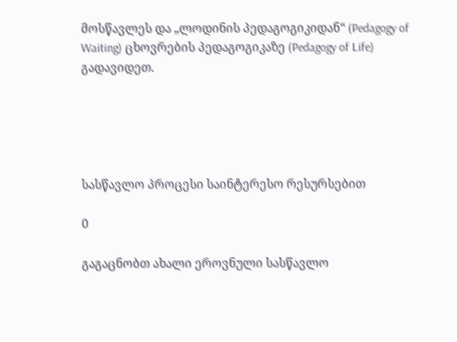მოსწავლეს და „ლოდინის პედაგოგიკიდან“ (Pedagogy of Waiting) ცხოვრების პედაგოგიკაზე (Pedagogy of Life) გადავიდეთ.





სასწავლო პროცესი საინტერესო რესურსებით

0

გაგაცნობთ ახალი ეროვნული სასწავლო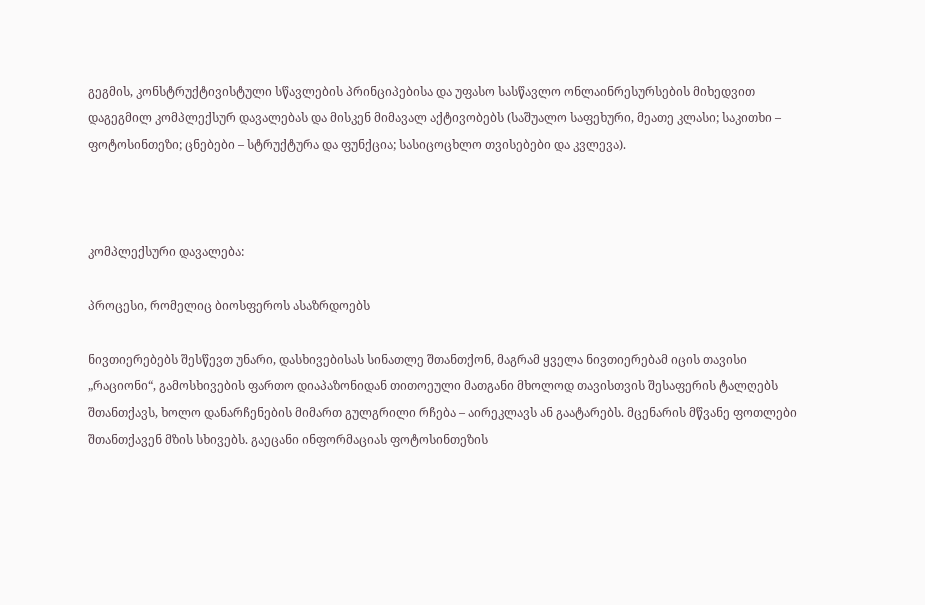გეგმის, კონსტრუქტივისტული სწავლების პრინციპებისა და უფასო სასწავლო ონლაინრესურსების მიხედვით დაგეგმილ კომპლექსურ დავალებას და მისკენ მიმავალ აქტივობებს (საშუალო საფეხური, მეათე კლასი; საკითხი – ფოტოსინთეზი; ცნებები – სტრუქტურა და ფუნქცია; სასიცოცხლო თვისებები და კვლევა).



კომპლექსური დავალება:

პროცესი, რომელიც ბიოსფეროს ასაზრდოებს

ნივთიერებებს შესწევთ უნარი, დასხივებისას სინათლე შთანთქონ, მაგრამ ყველა ნივთიერებამ იცის თავისი „რაციონი“, გამოსხივების ფართო დიაპაზონიდან თითოეული მათგანი მხოლოდ თავისთვის შესაფერის ტალღებს შთანთქავს, ხოლო დანარჩენების მიმართ გულგრილი რჩება – აირეკლავს ან გაატარებს. მცენარის მწვანე ფოთლები შთანთქავენ მზის სხივებს. გაეცანი ინფორმაციას ფოტოსინთეზის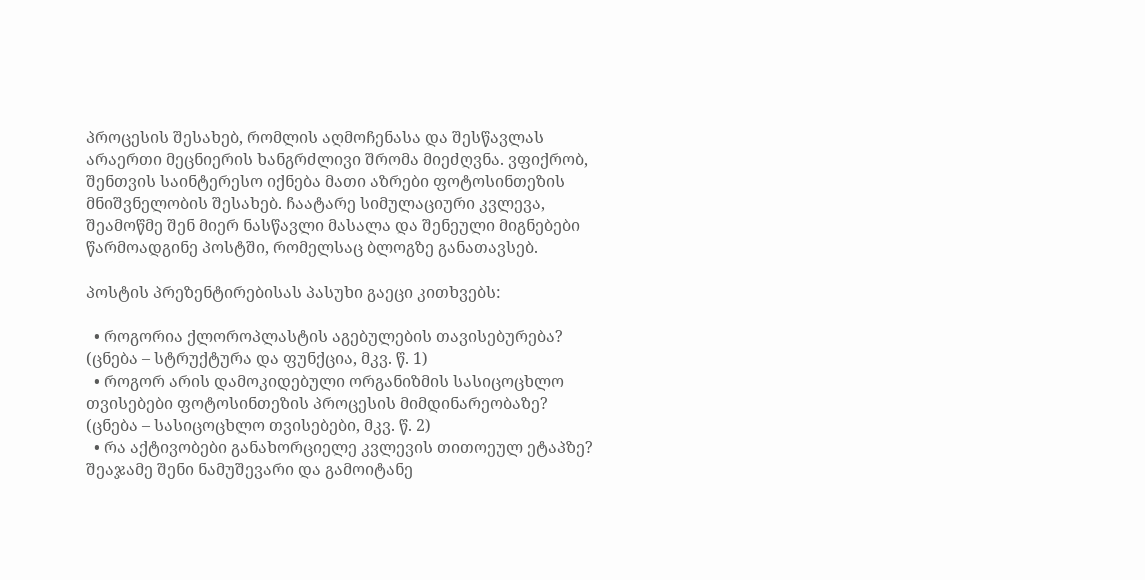პროცესის შესახებ, რომლის აღმოჩენასა და შესწავლას არაერთი მეცნიერის ხანგრძლივი შრომა მიეძღვნა. ვფიქრობ, შენთვის საინტერესო იქნება მათი აზრები ფოტოსინთეზის მნიშვნელობის შესახებ. ჩაატარე სიმულაციური კვლევა, შეამოწმე შენ მიერ ნასწავლი მასალა და შენეული მიგნებები წარმოადგინე პოსტში, რომელსაც ბლოგზე განათავსებ.

პოსტის პრეზენტირებისას პასუხი გაეცი კითხვებს:

  • როგორია ქლოროპლასტის აგებულების თავისებურება? (ცნება – სტრუქტურა და ფუნქცია, მკვ. წ. 1)
  • როგორ არის დამოკიდებული ორგანიზმის სასიცოცხლო თვისებები ფოტოსინთეზის პროცესის მიმდინარეობაზე? (ცნება – სასიცოცხლო თვისებები, მკვ. წ. 2)
  • რა აქტივობები განახორციელე კვლევის თითოეულ ეტაპზე? შეაჯამე შენი ნამუშევარი და გამოიტანე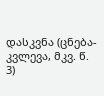დასკვნა (ცნება-კვლევა, მკვ. წ. 3)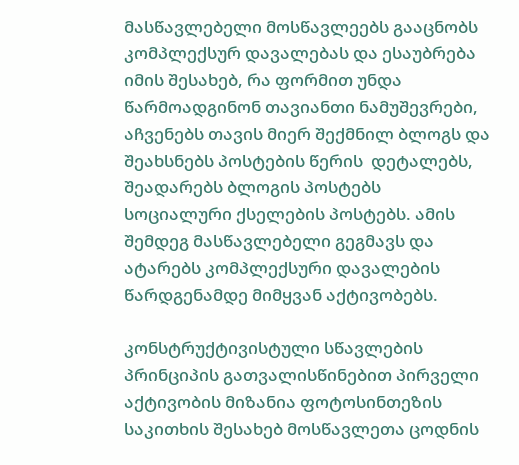მასწავლებელი მოსწავლეებს გააცნობს კომპლექსურ დავალებას და ესაუბრება იმის შესახებ, რა ფორმით უნდა წარმოადგინონ თავიანთი ნამუშევრები, აჩვენებს თავის მიერ შექმნილ ბლოგს და შეახსნებს პოსტების წერის  დეტალებს, შეადარებს ბლოგის პოსტებს სოციალური ქსელების პოსტებს. ამის შემდეგ მასწავლებელი გეგმავს და ატარებს კომპლექსური დავალების წარდგენამდე მიმყვან აქტივობებს.

კონსტრუქტივისტული სწავლების პრინციპის გათვალისწინებით პირველი აქტივობის მიზანია ფოტოსინთეზის საკითხის შესახებ მოსწავლეთა ცოდნის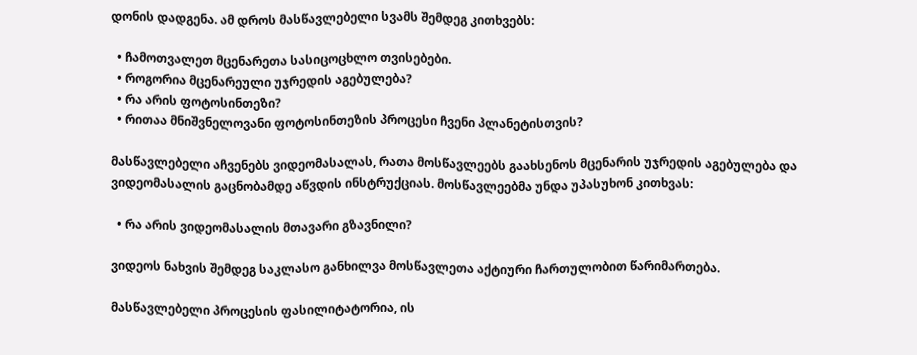დონის დადგენა. ამ დროს მასწავლებელი სვამს შემდეგ კითხვებს:

  • ჩამოთვალეთ მცენარეთა სასიცოცხლო თვისებები.
  • როგორია მცენარეული უჯრედის აგებულება?
  • რა არის ფოტოსინთეზი?
  • რითაა მნიშვნელოვანი ფოტოსინთეზის პროცესი ჩვენი პლანეტისთვის?

მასწავლებელი აჩვენებს ვიდეომასალას, რათა მოსწავლეებს გაახსენოს მცენარის უჯრედის აგებულება და ვიდეომასალის გაცნობამდე აწვდის ინსტრუქციას. მოსწავლეებმა უნდა უპასუხონ კითხვას:

  • რა არის ვიდეომასალის მთავარი გზავნილი?

ვიდეოს ნახვის შემდეგ საკლასო განხილვა მოსწავლეთა აქტიური ჩართულობით წარიმართება.

მასწავლებელი პროცესის ფასილიტატორია, ის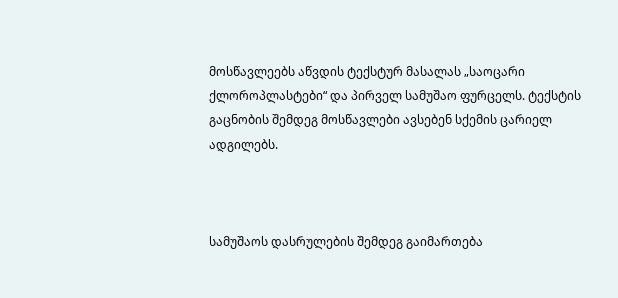მოსწავლეებს აწვდის ტექსტურ მასალას „საოცარი ქლოროპლასტები“ და პირველ სამუშაო ფურცელს. ტექსტის გაცნობის შემდეგ მოსწავლები ავსებენ სქემის ცარიელ ადგილებს.



სამუშაოს დასრულების შემდეგ გაიმართება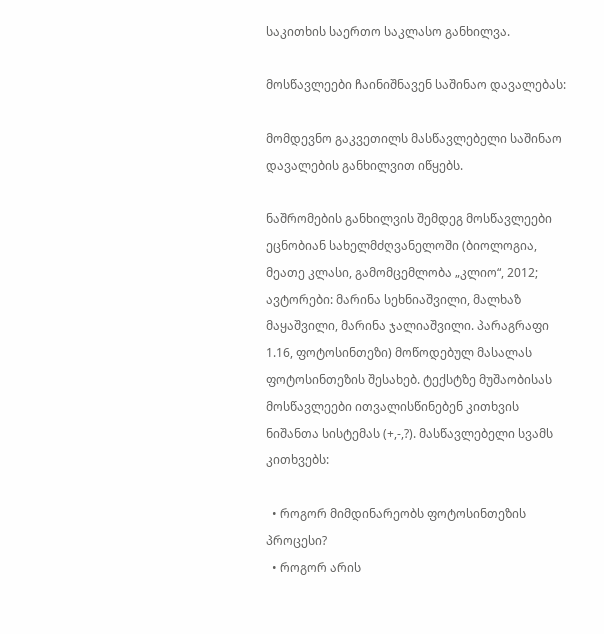საკითხის საერთო საკლასო განხილვა.

მოსწავლეები ჩაინიშნავენ საშინაო დავალებას:

მომდევნო გაკვეთილს მასწავლებელი საშინაო დავალების განხილვით იწყებს.

ნაშრომების განხილვის შემდეგ მოსწავლეები ეცნობიან სახელმძღვანელოში (ბიოლოგია, მეათე კლასი, გამომცემლობა „კლიო“, 2012; ავტორები: მარინა სეხნიაშვილი, მალხაზ მაყაშვილი, მარინა ჯალიაშვილი. პარაგრაფი 1.16, ფოტოსინთეზი) მოწოდებულ მასალას ფოტოსინთეზის შესახებ. ტექსტზე მუშაობისას მოსწავლეები ითვალისწინებენ კითხვის ნიშანთა სისტემას (+,-,?). მასწავლებელი სვამს კითხვებს:

  • როგორ მიმდინარეობს ფოტოსინთეზის პროცესი?
  • როგორ არის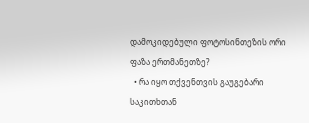დამოკიდებული ფოტოსინთეზის ორი ფაზა ერთმანეთზე?
  • რა იყო თქვენთვის გაუგებარი საკითხთან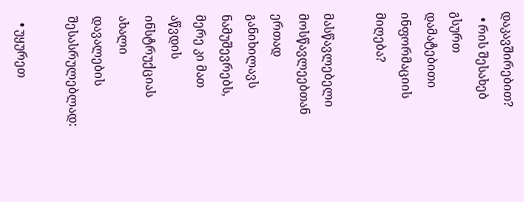დაკავშირებით?
  • რის შესახებ გსურთ დამატებითი ინფორმაციის მიღება?

მასწავლებელი მოსწავლეებთან ერთად განიხილავს ნამუშევრებს, მერე კი მათ აწვდის ინსტრუქციას ახალი დავალების შესასრულებლად:

  • უყურეთ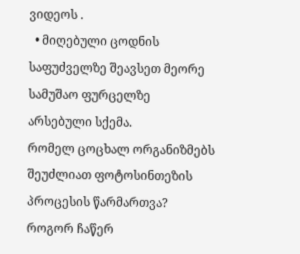ვიდეოს .
  • მიღებული ცოდნის საფუძველზე შეავსეთ მეორე სამუშაო ფურცელზე არსებული სქემა.
რომელ ცოცხალ ორგანიზმებს შეუძლიათ ფოტოსინთეზის პროცესის წარმართვა?
როგორ ჩაწერ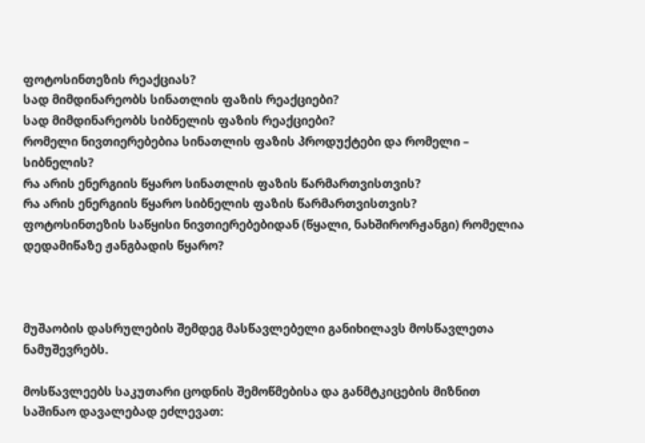ფოტოსინთეზის რეაქციას?
სად მიმდინარეობს სინათლის ფაზის რეაქციები?
სად მიმდინარეობს სიბნელის ფაზის რეაქციები?
რომელი ნივთიერებებია სინათლის ფაზის პროდუქტები და რომელი – სიბნელის?
რა არის ენერგიის წყარო სინათლის ფაზის წარმართვისთვის?
რა არის ენერგიის წყარო სიბნელის ფაზის წარმართვისთვის?
ფოტოსინთეზის საწყისი ნივთიერებებიდან (წყალი, ნახშირორჟანგი) რომელია დედამიწაზე ჟანგბადის წყარო?



მუშაობის დასრულების შემდეგ მასწავლებელი განიხილავს მოსწავლეთა ნამუშევრებს.

მოსწავლეებს საკუთარი ცოდნის შემოწმებისა და განმტკიცების მიზნით საშინაო დავალებად ეძლევათ: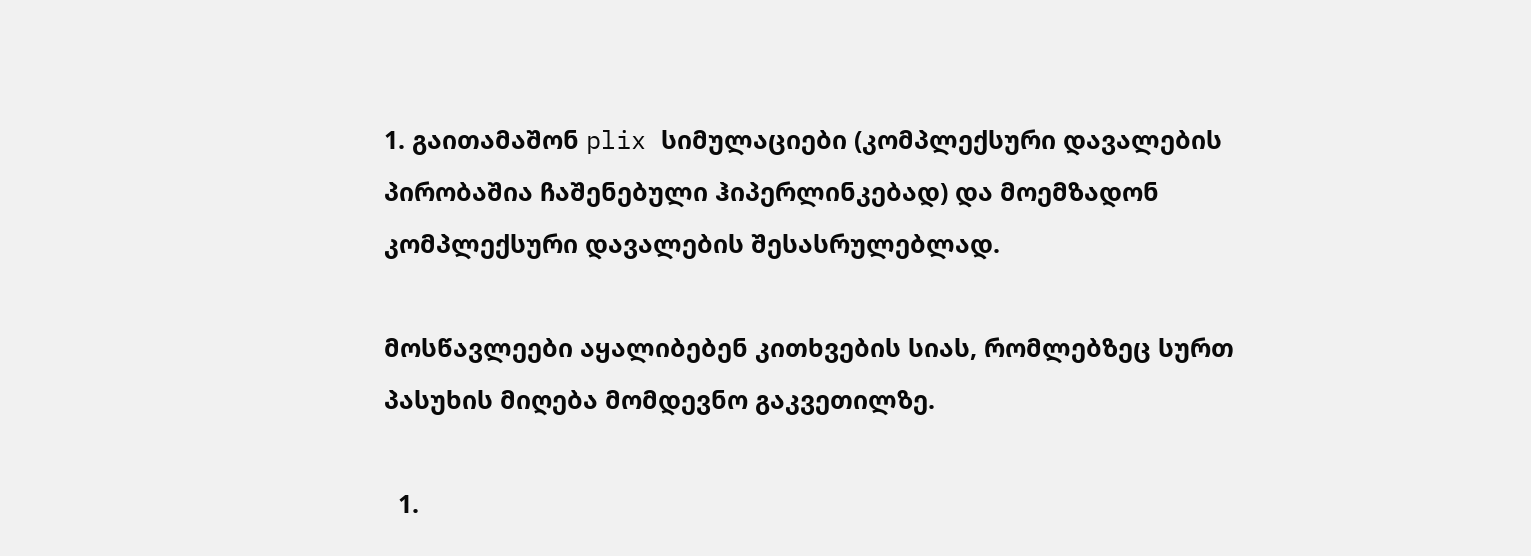1. გაითამაშონ plix სიმულაციები (კომპლექსური დავალების პირობაშია ჩაშენებული ჰიპერლინკებად) და მოემზადონ კომპლექსური დავალების შესასრულებლად.

მოსწავლეები აყალიბებენ კითხვების სიას, რომლებზეც სურთ პასუხის მიღება მომდევნო გაკვეთილზე.

  1.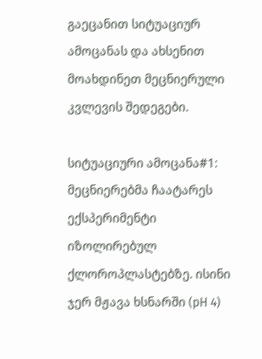გაეცანით სიტუაციურ ამოცანას და ახსენით მოახდინეთ მეცნიერული კვლევის შედეგები.

სიტუაციური ამოცანა#1: მეცნიერებმა ჩაატარეს ექსპერიმენტი იზოლირებულ ქლოროპლასტებზე. ისინი ჯერ მჟავა ხსნარში (pH 4)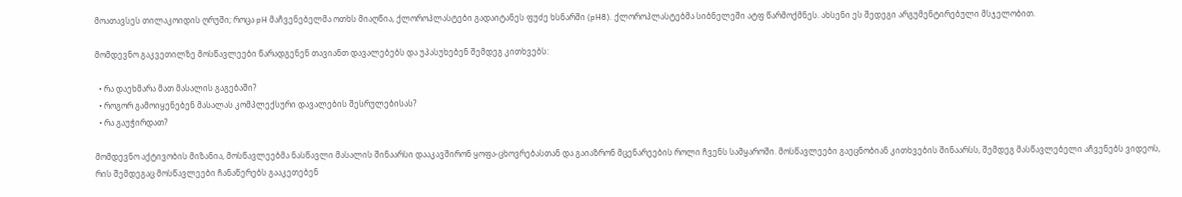მოათავსეს თილაკოიდის ღრუში; როცა pH მაჩვენებელმა ოთხს მიაღწია, ქლოროპლასტები გადაიტანეს ფუძე ხსნარში (pH8). ქლოროპლასტებმა სიბნელეში ატფ წარმოქმნეს. ახსენი ეს შედეგი არგუმენტირებული მსჯელობით.

მომდევნო გაკვეთილზე მოსწავლეები წარადგენენ თავიანთ დავალებებს და უპასუხებენ შემდეგ კითხვებს:

  • რა დაეხმარა მათ მასალის გაგებაში?
  • როგორ გამოიყენებენ მასალას კომპლექსური დავალების შესრულებისას?
  • რა გაუჭირდათ?

მომდევნო აქტივობის მიზანია, მოსწავლეებმა ნასწავლი მასალის შინაარსი დააკავშირონ ყოფა-ცხოვრებასთან და გაიაზრონ მცენარეების როლი ჩვენს სამყაროში. მოსწავლეები გაეცნობიან კითხვების შინაარსს, შემდეგ მასწავლებელი აჩვენებს ვიდეოს, რის შემდეგაც მოსწავლეები ჩანაწერებს გააკეთებენ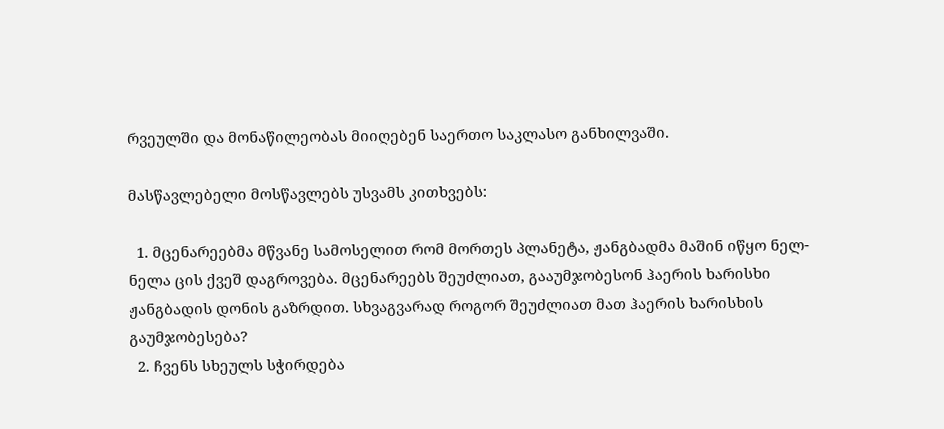რვეულში და მონაწილეობას მიიღებენ საერთო საკლასო განხილვაში.

მასწავლებელი მოსწავლებს უსვამს კითხვებს:

  1. მცენარეებმა მწვანე სამოსელით რომ მორთეს პლანეტა, ჟანგბადმა მაშინ იწყო ნელ-ნელა ცის ქვეშ დაგროვება. მცენარეებს შეუძლიათ, გააუმჯობესონ ჰაერის ხარისხი ჟანგბადის დონის გაზრდით. სხვაგვარად როგორ შეუძლიათ მათ ჰაერის ხარისხის გაუმჯობესება?
  2. ჩვენს სხეულს სჭირდება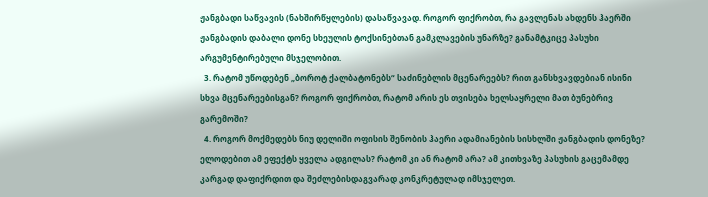ჟანგბადი საწვავის (ნახშირწყლების) დასაწვავად. როგორ ფიქრობთ, რა გავლენას ახდენს ჰაერში ჟანგბადის დაბალი დონე სხეულის ტოქსინებთან გამკლავების უნარზე? განამტკიცე პასუხი არგუმენტირებული მსჯელობით.
  3. რატომ უწოდებენ „ბოროტ ქალბატონებს“ საძინებლის მცენარეებს? რით განსხვავდებიან ისინი სხვა მცენარეებისგან? როგორ ფიქრობთ, რატომ არის ეს თვისება ხელსაყრელი მათ ბუნებრივ გარემოში?
  4. როგორ მოქმედებს ნიუ დელიში ოფისის შენობის ჰაერი ადამიანების სისხლში ჟანგბადის დონეზე? ელოდებით ამ ეფექტს ყველა ადგილას? რატომ კი ან რატომ არა? ამ კითხვაზე პასუხის გაცემამდე კარგად დაფიქრდით და შეძლებისდაგვარად კონკრეტულად იმსჯელეთ.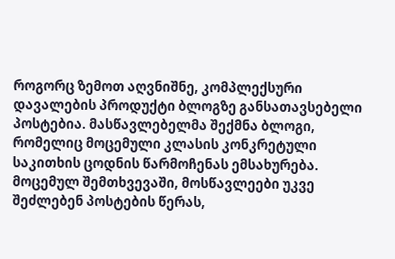როგორც ზემოთ აღვნიშნე, კომპლექსური დავალების პროდუქტი ბლოგზე განსათავსებელი პოსტებია. მასწავლებელმა შექმნა ბლოგი, რომელიც მოცემული კლასის კონკრეტული საკითხის ცოდნის წარმოჩენას ემსახურება. მოცემულ შემთხვევაში, მოსწავლეები უკვე შეძლებენ პოსტების წერას,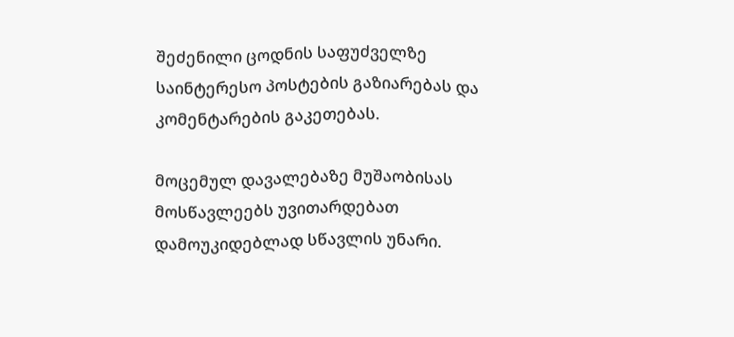შეძენილი ცოდნის საფუძველზე საინტერესო პოსტების გაზიარებას და კომენტარების გაკეთებას.

მოცემულ დავალებაზე მუშაობისას მოსწავლეებს უვითარდებათ დამოუკიდებლად სწავლის უნარი.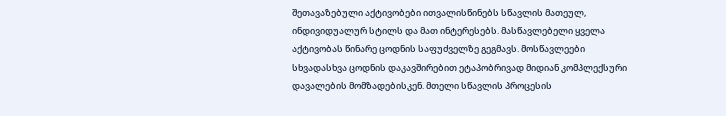შეთავაზებული აქტივობები ითვალისწინებს სწავლის მათეულ, ინდივიდუალურ სტილს და მათ ინტერესებს. მასწავლებელი ყველა აქტივობას წინარე ცოდნის საფუძველზე გეგმავს. მოსწავლეები სხვადასხვა ცოდნის დაკავშირებით ეტაპობრივად მიდიან კომპლექსური დავალების მომზადებისკენ. მთელი სწავლის პროცესის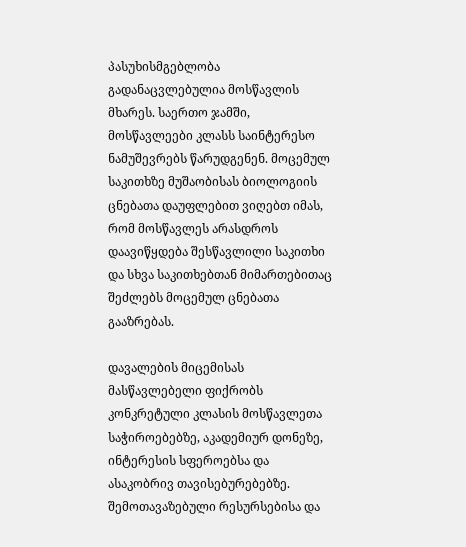პასუხისმგებლობა გადანაცვლებულია მოსწავლის მხარეს. საერთო ჯამში, მოსწავლეები კლასს საინტერესო ნამუშევრებს წარუდგენენ. მოცემულ საკითხზე მუშაობისას ბიოლოგიის ცნებათა დაუფლებით ვიღებთ იმას, რომ მოსწავლეს არასდროს დაავიწყდება შესწავლილი საკითხი და სხვა საკითხებთან მიმართებითაც შეძლებს მოცემულ ცნებათა გააზრებას.

დავალების მიცემისას მასწავლებელი ფიქრობს კონკრეტული კლასის მოსწავლეთა საჭიროებებზე, აკადემიურ დონეზე, ინტერესის სფეროებსა და ასაკობრივ თავისებურებებზე. შემოთავაზებული რესურსებისა და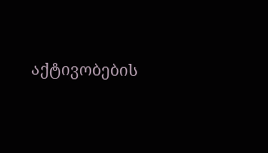აქტივობების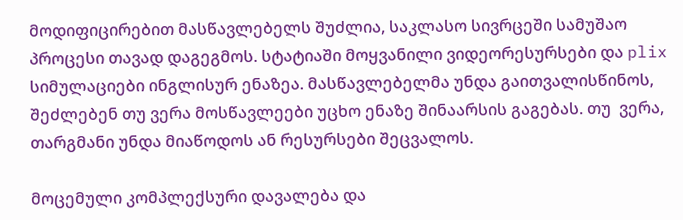მოდიფიცირებით მასწავლებელს შუძლია, საკლასო სივრცეში სამუშაო პროცესი თავად დაგეგმოს. სტატიაში მოყვანილი ვიდეორესურსები და plix სიმულაციები ინგლისურ ენაზეა. მასწავლებელმა უნდა გაითვალისწინოს, შეძლებენ თუ ვერა მოსწავლეები უცხო ენაზე შინაარსის გაგებას. თუ  ვერა, თარგმანი უნდა მიაწოდოს ან რესურსები შეცვალოს.

მოცემული კომპლექსური დავალება და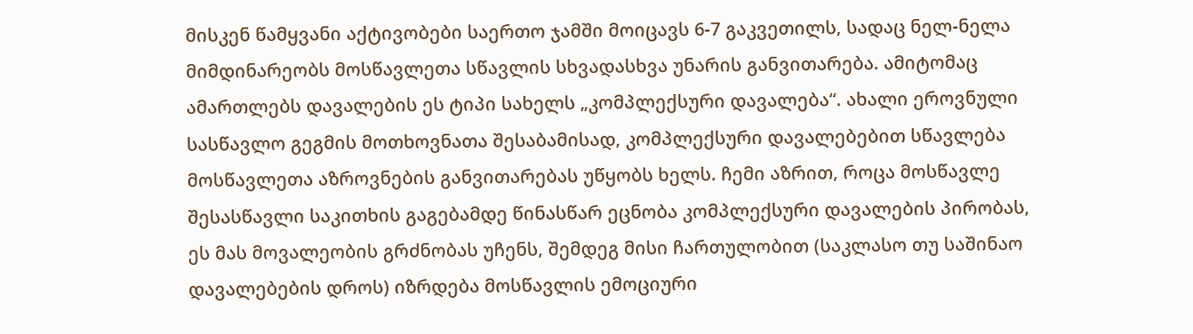მისკენ წამყვანი აქტივობები საერთო ჯამში მოიცავს 6-7 გაკვეთილს, სადაც ნელ-ნელა მიმდინარეობს მოსწავლეთა სწავლის სხვადასხვა უნარის განვითარება. ამიტომაც ამართლებს დავალების ეს ტიპი სახელს „კომპლექსური დავალება“. ახალი ეროვნული სასწავლო გეგმის მოთხოვნათა შესაბამისად, კომპლექსური დავალებებით სწავლება მოსწავლეთა აზროვნების განვითარებას უწყობს ხელს. ჩემი აზრით, როცა მოსწავლე შესასწავლი საკითხის გაგებამდე წინასწარ ეცნობა კომპლექსური დავალების პირობას, ეს მას მოვალეობის გრძნობას უჩენს, შემდეგ მისი ჩართულობით (საკლასო თუ საშინაო დავალებების დროს) იზრდება მოსწავლის ემოციური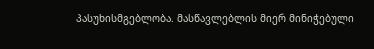პასუხისმგებლობა. მასწავლებლის მიერ მინიჭებული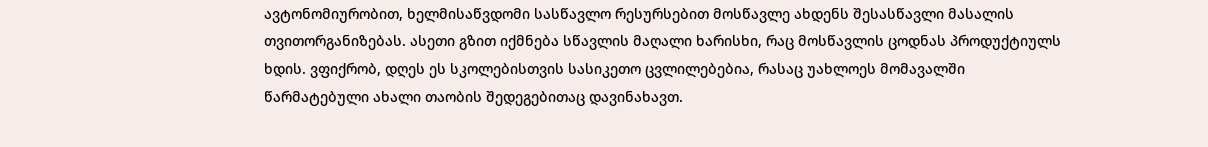ავტონომიურობით, ხელმისაწვდომი სასწავლო რესურსებით მოსწავლე ახდენს შესასწავლი მასალის თვითორგანიზებას. ასეთი გზით იქმნება სწავლის მაღალი ხარისხი, რაც მოსწავლის ცოდნას პროდუქტიულს ხდის. ვფიქრობ, დღეს ეს სკოლებისთვის სასიკეთო ცვლილებებია, რასაც უახლოეს მომავალში წარმატებული ახალი თაობის შედეგებითაც დავინახავთ.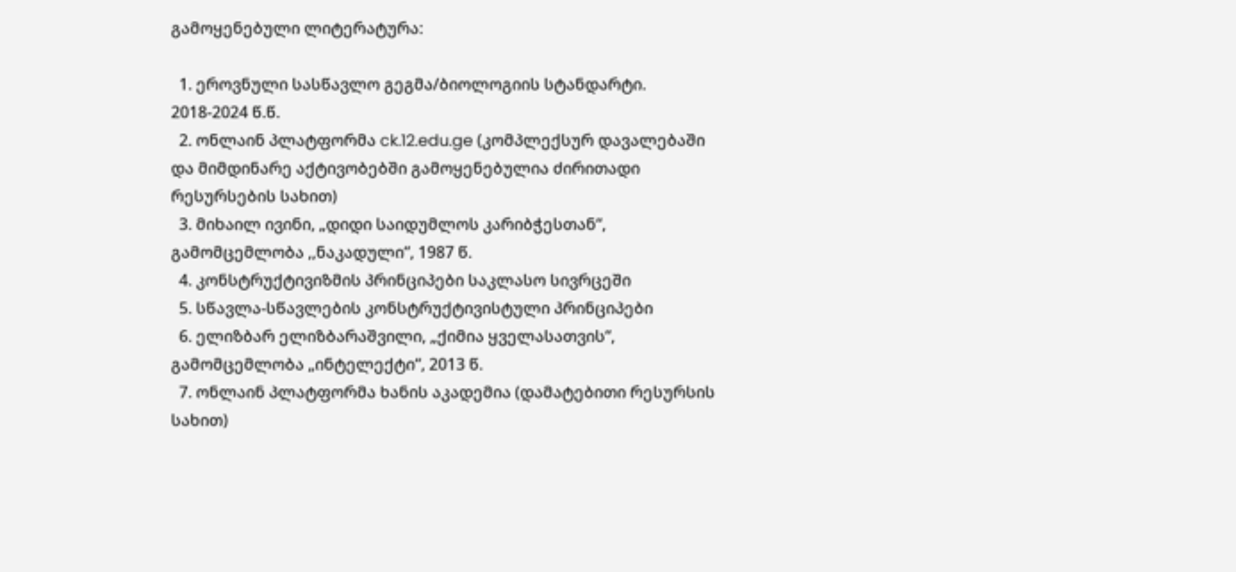გამოყენებული ლიტერატურა:

  1. ეროვნული სასწავლო გეგმა/ბიოლოგიის სტანდარტი. 2018-2024 წ.წ.
  2. ონლაინ პლატფორმა ck.12.edu.ge (კომპლექსურ დავალებაში და მიმდინარე აქტივობებში გამოყენებულია ძირითადი რესურსების სახით)
  3. მიხაილ ივინი, „დიდი საიდუმლოს კარიბჭესთან“, გამომცემლობა ,,ნაკადული“, 1987 წ.
  4. კონსტრუქტივიზმის პრინციპები საკლასო სივრცეში
  5. სწავლა-სწავლების კონსტრუქტივისტული პრინციპები
  6. ელიზბარ ელიზბარაშვილი, „ქიმია ყველასათვის“, გამომცემლობა „ინტელექტი“, 2013 წ.
  7. ონლაინ პლატფორმა ხანის აკადემია (დამატებითი რესურსის სახით)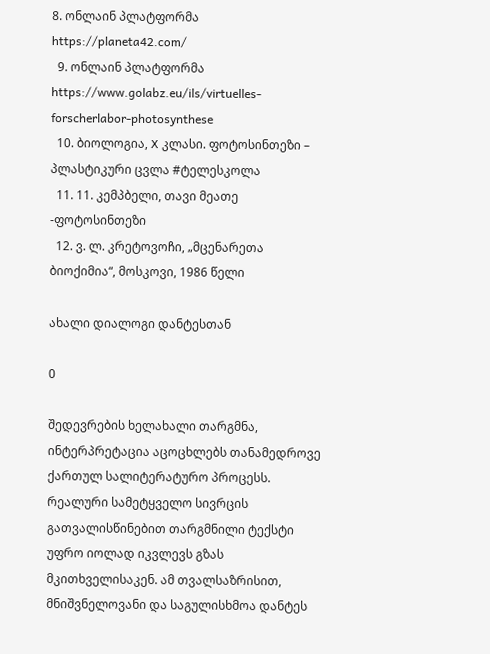8. ონლაინ პლატფორმა https://planeta42.com/
  9. ონლაინ პლატფორმა https://www.golabz.eu/ils/virtuelles-forscherlabor-photosynthese
  10. ბიოლოგია, X კლასი. ფოტოსინთეზი – პლასტიკური ცვლა #ტელესკოლა
  11. 11. კემპბელი, თავი მეათე -ფოტოსინთეზი
  12. ვ. ლ. კრეტოვოჩი, „მცენარეთა ბიოქიმია“, მოსკოვი, 1986 წელი

ახალი დიალოგი დანტესთან

0

შედევრების ხელახალი თარგმნა, ინტერპრეტაცია აცოცხლებს თანამედროვე ქართულ სალიტერატურო პროცესს. რეალური სამეტყველო სივრცის გათვალისწინებით თარგმნილი ტექსტი უფრო იოლად იკვლევს გზას მკითხველისაკენ. ამ თვალსაზრისით, მნიშვნელოვანი და საგულისხმოა დანტეს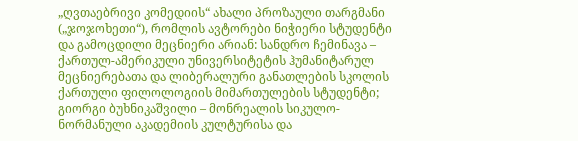„ღვთაებრივი კომედიის“ ახალი პროზაული თარგმანი („ჯოჯოხეთი“), რომლის ავტორები ნიჭიერი სტუდენტი და გამოცდილი მეცნიერი არიან: სანდრო ჩემინავა – ქართულ-ამერიკული უნივერსიტეტის ჰუმანიტარულ მეცნიერებათა და ლიბერალური განათლების სკოლის ქართული ფილოლოგიის მიმართულების სტუდენტი; გიორგი ბუხნიკაშვილი – მონრეალის სიკულო-ნორმანული აკადემიის კულტურისა და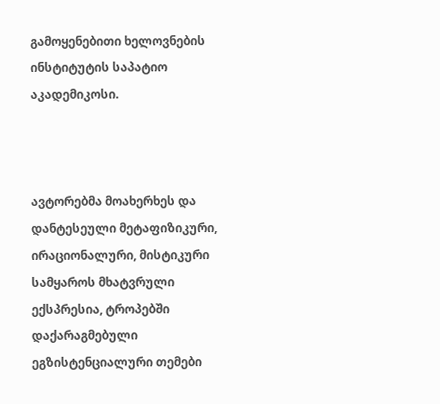გამოყენებითი ხელოვნების ინსტიტუტის საპატიო აკადემიკოსი.



ავტორებმა მოახერხეს და დანტესეული მეტაფიზიკური, ირაციონალური, მისტიკური სამყაროს მხატვრული ექსპრესია, ტროპებში დაქარაგმებული ეგზისტენციალური თემები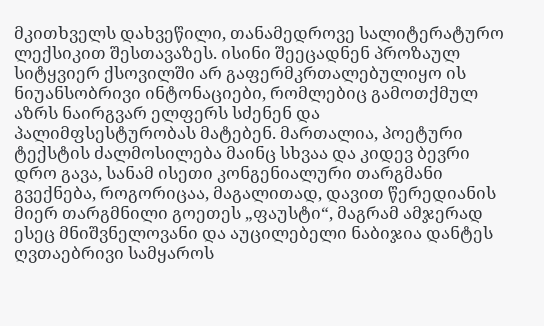მკითხველს დახვეწილი, თანამედროვე სალიტერატურო ლექსიკით შესთავაზეს. ისინი შეეცადნენ პროზაულ სიტყვიერ ქსოვილში არ გაფერმკრთალებულიყო ის ნიუანსობრივი ინტონაციები, რომლებიც გამოთქმულ აზრს ნაირგვარ ელფერს სძენენ და პალიმფსესტურობას მატებენ. მართალია, პოეტური ტექსტის ძალმოსილება მაინც სხვაა და კიდევ ბევრი დრო გავა, სანამ ისეთი კონგენიალური თარგმანი გვექნება, როგორიცაა, მაგალითად, დავით წერედიანის მიერ თარგმნილი გოეთეს „ფაუსტი“, მაგრამ ამჯერად ესეც მნიშვნელოვანი და აუცილებელი ნაბიჯია დანტეს ღვთაებრივი სამყაროს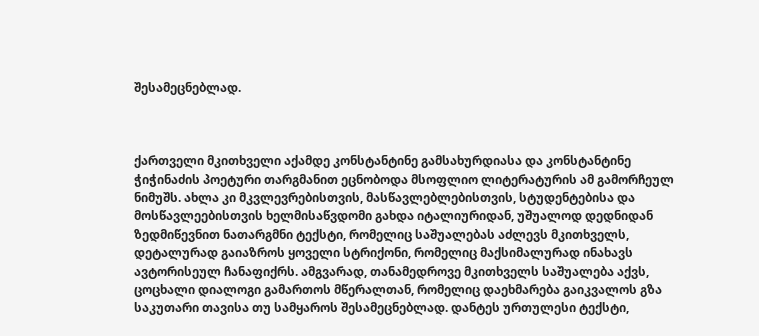შესამეცნებლად.



ქართველი მკითხველი აქამდე კონსტანტინე გამსახურდიასა და კონსტანტინე ჭიჭინაძის პოეტური თარგმანით ეცნობოდა მსოფლიო ლიტერატურის ამ გამორჩეულ ნიმუშს. ახლა კი მკვლევრებისთვის, მასწავლებლებისთვის, სტუდენტებისა და მოსწავლეებისთვის ხელმისაწვდომი გახდა იტალიურიდან, უშუალოდ დედნიდან ზედმიწევნით ნათარგმნი ტექსტი, რომელიც საშუალებას აძლევს მკითხველს, დეტალურად გაიაზროს ყოველი სტრიქონი, რომელიც მაქსიმალურად ინახავს ავტორისეულ ჩანაფიქრს. ამგვარად, თანამედროვე მკითხველს საშუალება აქვს, ცოცხალი დიალოგი გამართოს მწერალთან, რომელიც დაეხმარება გაიკვალოს გზა საკუთარი თავისა თუ სამყაროს შესამეცნებლად. დანტეს ურთულესი ტექსტი,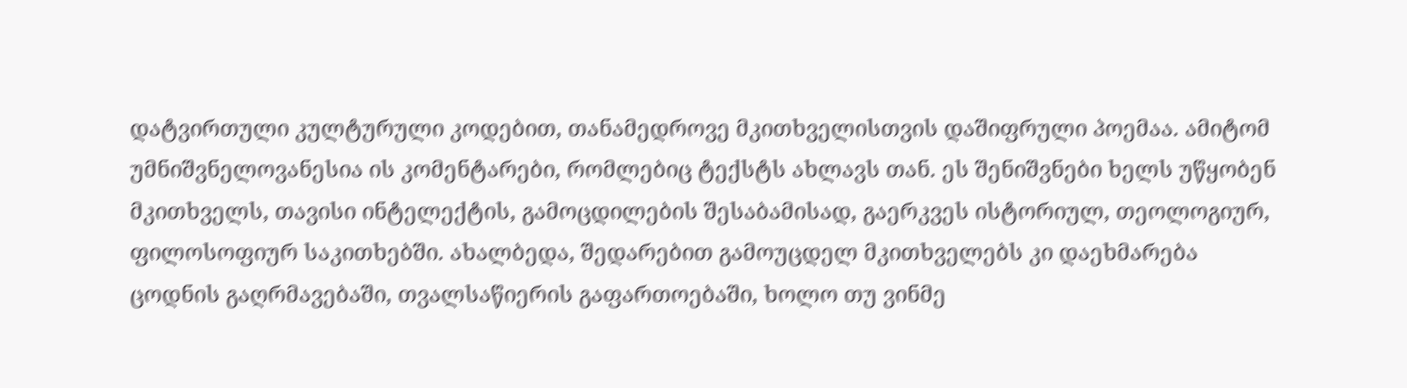დატვირთული კულტურული კოდებით, თანამედროვე მკითხველისთვის დაშიფრული პოემაა. ამიტომ უმნიშვნელოვანესია ის კომენტარები, რომლებიც ტექსტს ახლავს თან. ეს შენიშვნები ხელს უწყობენ მკითხველს, თავისი ინტელექტის, გამოცდილების შესაბამისად, გაერკვეს ისტორიულ, თეოლოგიურ, ფილოსოფიურ საკითხებში. ახალბედა, შედარებით გამოუცდელ მკითხველებს კი დაეხმარება ცოდნის გაღრმავებაში, თვალსაწიერის გაფართოებაში, ხოლო თუ ვინმე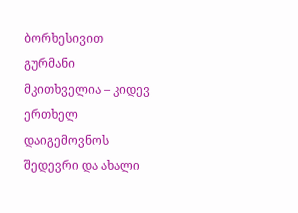ბორხესივით გურმანი მკითხველია – კიდევ ერთხელ დაიგემოვნოს შედევრი და ახალი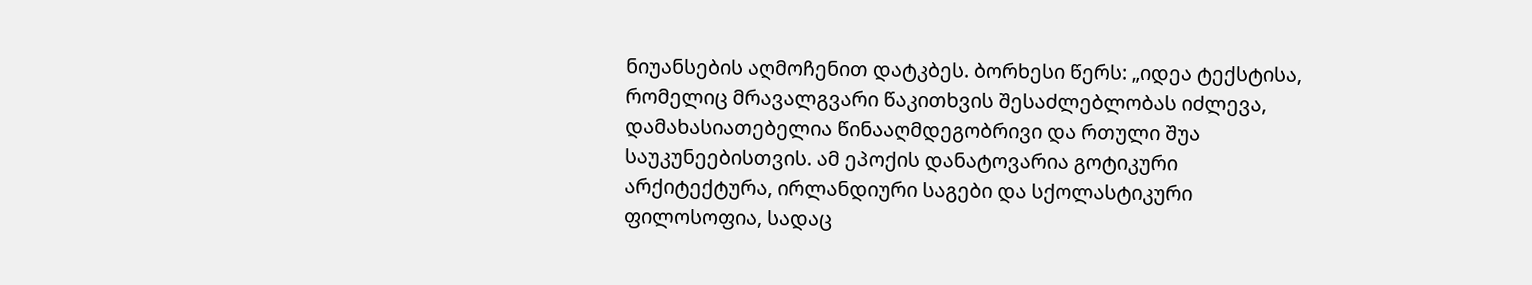ნიუანსების აღმოჩენით დატკბეს. ბორხესი წერს: „იდეა ტექსტისა, რომელიც მრავალგვარი წაკითხვის შესაძლებლობას იძლევა, დამახასიათებელია წინააღმდეგობრივი და რთული შუა საუკუნეებისთვის. ამ ეპოქის დანატოვარია გოტიკური არქიტექტურა, ირლანდიური საგები და სქოლასტიკური ფილოსოფია, სადაც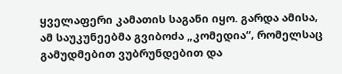ყველაფერი კამათის საგანი იყო. გარდა ამისა, ამ საუკუნეებმა გვიბოძა „კომედია“, რომელსაც გამუდმებით ვუბრუნდებით და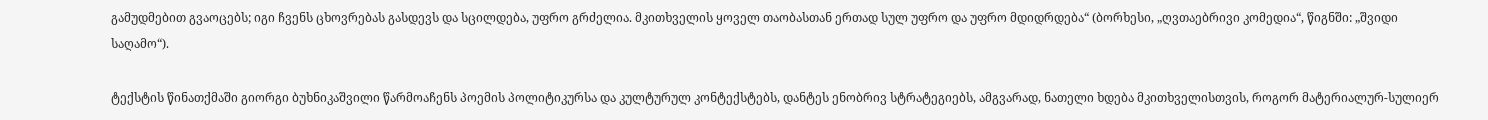გამუდმებით გვაოცებს; იგი ჩვენს ცხოვრებას გასდევს და სცილდება, უფრო გრძელია. მკითხველის ყოველ თაობასთან ერთად სულ უფრო და უფრო მდიდრდება“ (ბორხესი, „ღვთაებრივი კომედია“, წიგნში: „შვიდი საღამო“).

ტექსტის წინათქმაში გიორგი ბუხნიკაშვილი წარმოაჩენს პოემის პოლიტიკურსა და კულტურულ კონტექსტებს, დანტეს ენობრივ სტრატეგიებს, ამგვარად, ნათელი ხდება მკითხველისთვის, როგორ მატერიალურ-სულიერ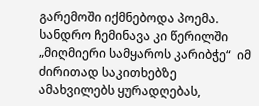გარემოში იქმნებოდა პოემა. სანდრო ჩემინავა კი წერილში „მიღმიერი სამყაროს კარიბჭე“  იმ ძირითად საკითხებზე ამახვილებს ყურადღებას,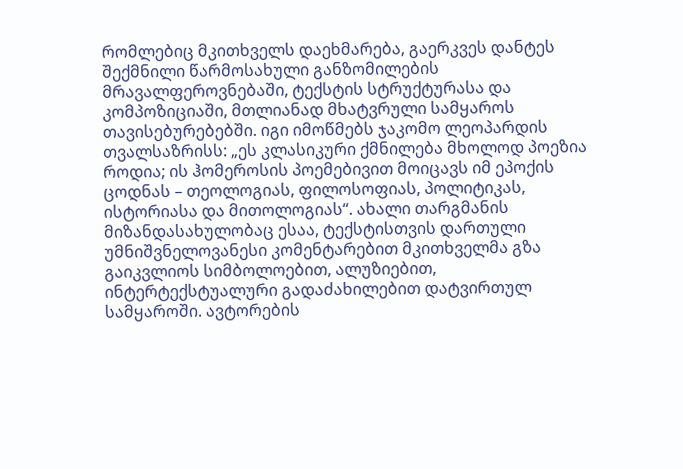რომლებიც მკითხველს დაეხმარება, გაერკვეს დანტეს შექმნილი წარმოსახული განზომილების მრავალფეროვნებაში, ტექსტის სტრუქტურასა და კომპოზიციაში, მთლიანად მხატვრული სამყაროს თავისებურებებში. იგი იმოწმებს ჯაკომო ლეოპარდის თვალსაზრისს: „ეს კლასიკური ქმნილება მხოლოდ პოეზია როდია; ის ჰომეროსის პოემებივით მოიცავს იმ ეპოქის ცოდნას – თეოლოგიას, ფილოსოფიას, პოლიტიკას, ისტორიასა და მითოლოგიას“. ახალი თარგმანის მიზანდასახულობაც ესაა, ტექსტისთვის დართული უმნიშვნელოვანესი კომენტარებით მკითხველმა გზა გაიკვლიოს სიმბოლოებით, ალუზიებით, ინტერტექსტუალური გადაძახილებით დატვირთულ სამყაროში. ავტორების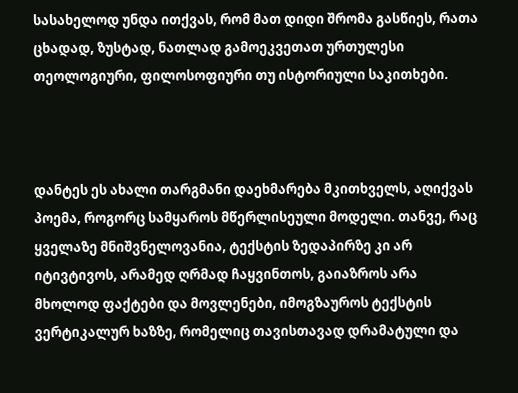სასახელოდ უნდა ითქვას, რომ მათ დიდი შრომა გასწიეს, რათა ცხადად, ზუსტად, ნათლად გამოეკვეთათ ურთულესი თეოლოგიური, ფილოსოფიური თუ ისტორიული საკითხები.



დანტეს ეს ახალი თარგმანი დაეხმარება მკითხველს, აღიქვას პოემა, როგორც სამყაროს მწერლისეული მოდელი. თანვე, რაც ყველაზე მნიშვნელოვანია, ტექსტის ზედაპირზე კი არ იტივტივოს, არამედ ღრმად ჩაყვინთოს, გაიაზროს არა მხოლოდ ფაქტები და მოვლენები, იმოგზაუროს ტექსტის ვერტიკალურ ხაზზე, რომელიც თავისთავად დრამატული და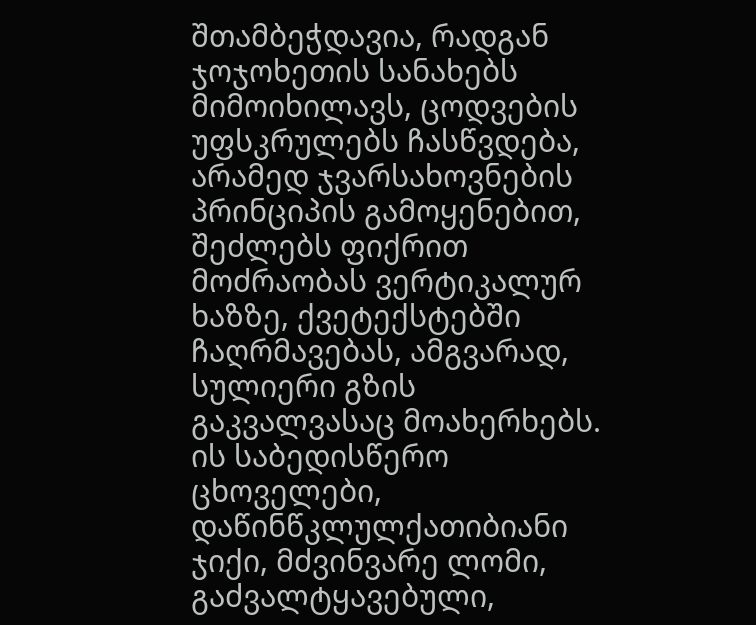შთამბეჭდავია, რადგან ჯოჯოხეთის სანახებს მიმოიხილავს, ცოდვების უფსკრულებს ჩასწვდება, არამედ ჯვარსახოვნების პრინციპის გამოყენებით, შეძლებს ფიქრით მოძრაობას ვერტიკალურ ხაზზე, ქვეტექსტებში ჩაღრმავებას, ამგვარად, სულიერი გზის გაკვალვასაც მოახერხებს. ის საბედისწერო ცხოველები, დაწინწკლულქათიბიანი ჯიქი, მძვინვარე ლომი, გაძვალტყავებული,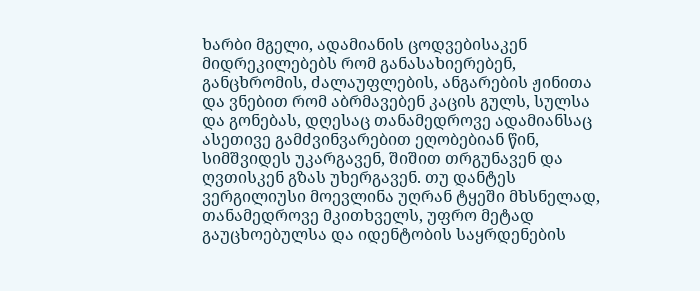ხარბი მგელი, ადამიანის ცოდვებისაკენ მიდრეკილებებს რომ განასახიერებენ, განცხრომის, ძალაუფლების, ანგარების ჟინითა და ვნებით რომ აბრმავებენ კაცის გულს, სულსა და გონებას, დღესაც თანამედროვე ადამიანსაც ასეთივე გამძვინვარებით ეღობებიან წინ, სიმშვიდეს უკარგავენ, შიშით თრგუნავენ და ღვთისკენ გზას უხერგავენ. თუ დანტეს ვერგილიუსი მოევლინა უღრან ტყეში მხსნელად, თანამედროვე მკითხველს, უფრო მეტად გაუცხოებულსა და იდენტობის საყრდენების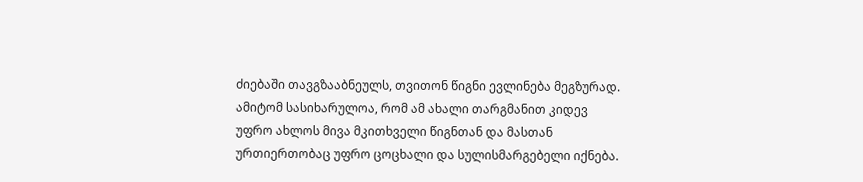ძიებაში თავგზააბნეულს, თვითონ წიგნი ევლინება მეგზურად. ამიტომ სასიხარულოა, რომ ამ ახალი თარგმანით კიდევ უფრო ახლოს მივა მკითხველი წიგნთან და მასთან ურთიერთობაც უფრო ცოცხალი და სულისმარგებელი იქნება.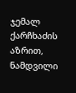ჯემალ ქარჩხაძის აზრით, ნამდვილი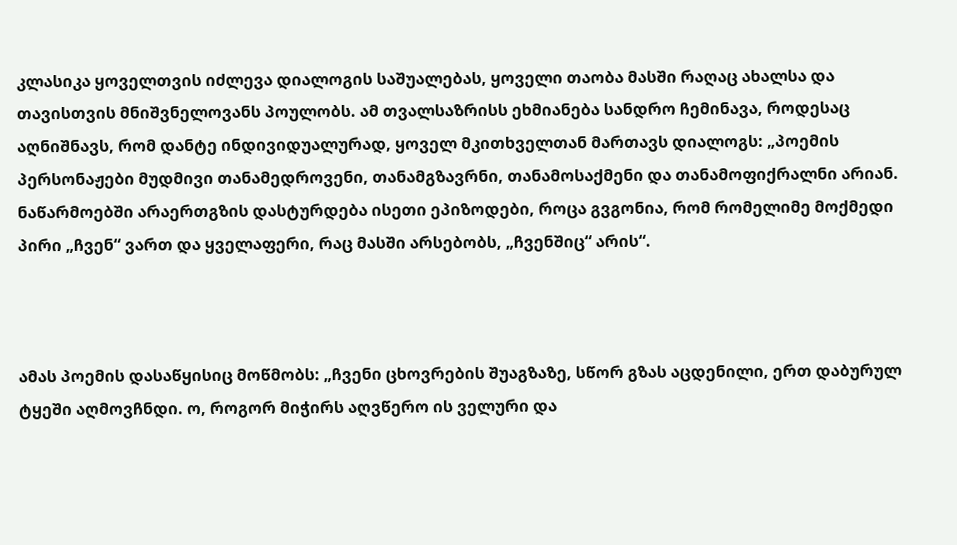კლასიკა ყოველთვის იძლევა დიალოგის საშუალებას, ყოველი თაობა მასში რაღაც ახალსა და თავისთვის მნიშვნელოვანს პოულობს. ამ თვალსაზრისს ეხმიანება სანდრო ჩემინავა, როდესაც აღნიშნავს, რომ დანტე ინდივიდუალურად, ყოველ მკითხველთან მართავს დიალოგს: „პოემის პერსონაჟები მუდმივი თანამედროვენი, თანამგზავრნი, თანამოსაქმენი და თანამოფიქრალნი არიან. ნაწარმოებში არაერთგზის დასტურდება ისეთი ეპიზოდები, როცა გვგონია, რომ რომელიმე მოქმედი პირი „ჩვენ“ ვართ და ყველაფერი, რაც მასში არსებობს, „ჩვენშიც“ არის“.



ამას პოემის დასაწყისიც მოწმობს: „ჩვენი ცხოვრების შუაგზაზე, სწორ გზას აცდენილი, ერთ დაბურულ ტყეში აღმოვჩნდი. ო, როგორ მიჭირს აღვწერო ის ველური და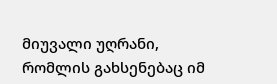მიუვალი უღრანი, რომლის გახსენებაც იმ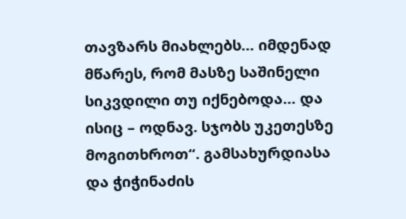თავზარს მიახლებს… იმდენად მწარეს, რომ მასზე საშინელი სიკვდილი თუ იქნებოდა… და ისიც – ოდნავ. სჯობს უკეთესზე მოგითხროთ“. გამსახურდიასა და ჭიჭინაძის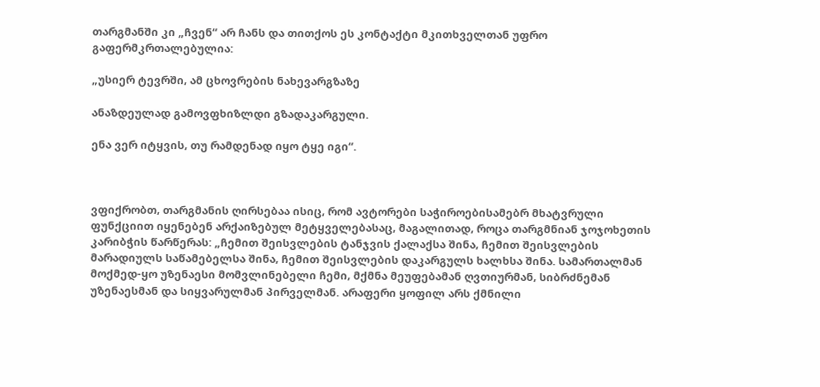თარგმანში კი „ჩვენ“ არ ჩანს და თითქოს ეს კონტაქტი მკითხველთან უფრო გაფერმკრთალებულია:

„უსიერ ტევრში, ამ ცხოვრების ნახევარგზაზე

ანაზდეულად გამოვფხიზლდი გზადაკარგული.

ენა ვერ იტყვის, თუ რამდენად იყო ტყე იგი“.



ვფიქრობთ, თარგმანის ღირსებაა ისიც, რომ ავტორები საჭიროებისამებრ მხატვრული ფუნქციით იყენებენ არქაიზებულ მეტყველებასაც, მაგალითად, როცა თარგმნიან ჯოჯოხეთის კარიბჭის წარწერას: „ჩემით შეისვლების ტანჯვის ქალაქსა შინა, ჩემით შეისვლების მარადიულს საწამებელსა შინა, ჩემით შეისვლების დაკარგულს ხალხსა შინა. სამართალმან მოქმედ-ყო უზენაესი მომვლინებელი ჩემი, მქმნა მეუფებამან ღვთიურმან, სიბრძნემან უზენაესმან და სიყვარულმან პირველმან. არაფერი ყოფილ არს ქმნილი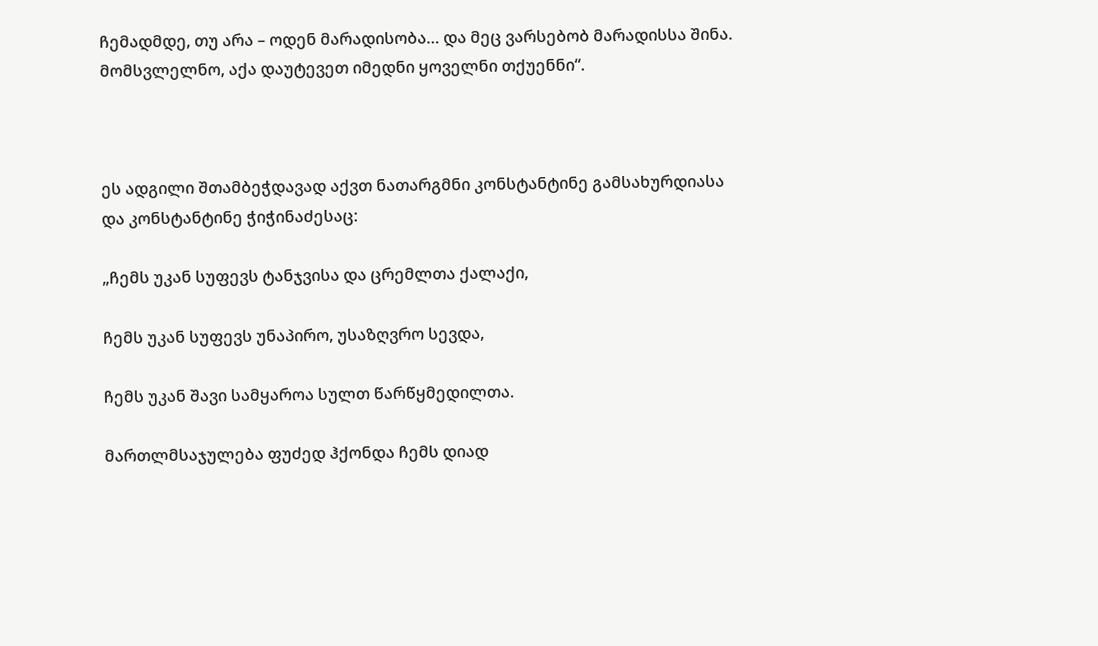ჩემადმდე, თუ არა – ოდენ მარადისობა… და მეც ვარსებობ მარადისსა შინა. მომსვლელნო, აქა დაუტევეთ იმედნი ყოველნი თქუენნი“.



ეს ადგილი შთამბეჭდავად აქვთ ნათარგმნი კონსტანტინე გამსახურდიასა და კონსტანტინე ჭიჭინაძესაც:

„ჩემს უკან სუფევს ტანჯვისა და ცრემლთა ქალაქი,

ჩემს უკან სუფევს უნაპირო, უსაზღვრო სევდა,

ჩემს უკან შავი სამყაროა სულთ წარწყმედილთა.

მართლმსაჯულება ფუძედ ჰქონდა ჩემს დიად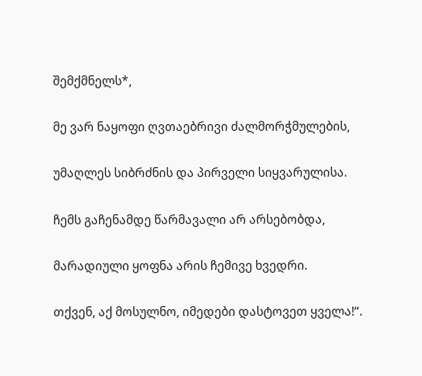შემქმნელს*,

მე ვარ ნაყოფი ღვთაებრივი ძალმორჭმულების,

უმაღლეს სიბრძნის და პირველი სიყვარულისა.

ჩემს გაჩენამდე წარმავალი არ არსებობდა,

მარადიული ყოფნა არის ჩემივე ხვედრი.

თქვენ, აქ მოსულნო, იმედები დასტოვეთ ყველა!“.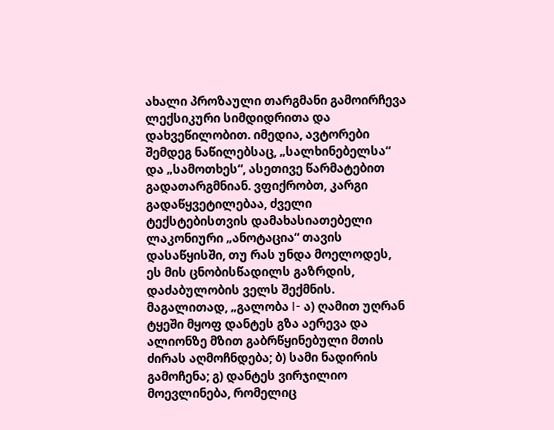ახალი პროზაული თარგმანი გამოირჩევა ლექსიკური სიმდიდრითა და დახვეწილობით. იმედია, ავტორები შემდეგ ნაწილებსაც, „სალხინებელსა“ და „სამოთხეს“, ასეთივე წარმატებით გადათარგმნიან. ვფიქრობთ, კარგი გადაწყვეტილებაა, ძველი ტექსტებისთვის დამახასიათებელი ლაკონიური „ანოტაცია“ თავის დასაწყისში, თუ რას უნდა მოელოდეს, ეს მის ცნობისწადილს გაზრდის, დაძაბულობის ველს შექმნის. მაგალითად, „გალობა I- ა) ღამით უღრან ტყეში მყოფ დანტეს გზა აერევა და ალიონზე მზით გაბრწყინებული მთის ძირას აღმოჩნდება; ბ) სამი ნადირის გამოჩენა; გ) დანტეს ვირჯილიო მოევლინება, რომელიც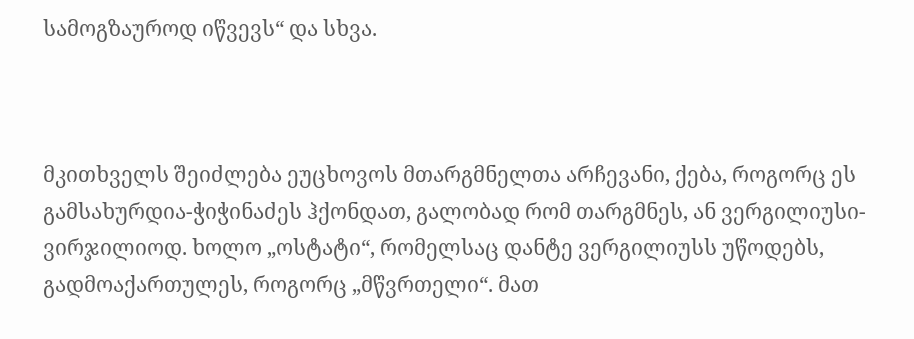სამოგზაუროდ იწვევს“ და სხვა.



მკითხველს შეიძლება ეუცხოვოს მთარგმნელთა არჩევანი, ქება, როგორც ეს გამსახურდია-ჭიჭინაძეს ჰქონდათ, გალობად რომ თარგმნეს, ან ვერგილიუსი- ვირჯილიოდ. ხოლო „ოსტატი“, რომელსაც დანტე ვერგილიუსს უწოდებს, გადმოაქართულეს, როგორც „მწვრთელი“. მათ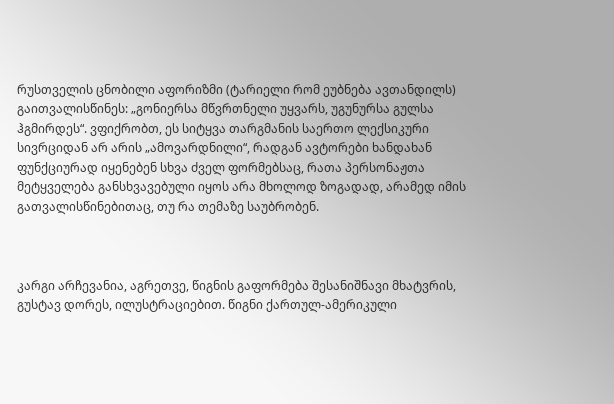რუსთველის ცნობილი აფორიზმი (ტარიელი რომ ეუბნება ავთანდილს) გაითვალისწინეს: „გონიერსა მწვრთნელი უყვარს, უგუნურსა გულსა ჰგმირდეს“. ვფიქრობთ, ეს სიტყვა თარგმანის საერთო ლექსიკური სივრციდან არ არის „ამოვარდნილი“, რადგან ავტორები ხანდახან ფუნქციურად იყენებენ სხვა ძველ ფორმებსაც, რათა პერსონაჟთა მეტყველება განსხვავებული იყოს არა მხოლოდ ზოგადად, არამედ იმის გათვალისწინებითაც, თუ რა თემაზე საუბრობენ.



კარგი არჩევანია, აგრეთვე, წიგნის გაფორმება შესანიშნავი მხატვრის, გუსტავ დორეს, ილუსტრაციებით. წიგნი ქართულ-ამერიკული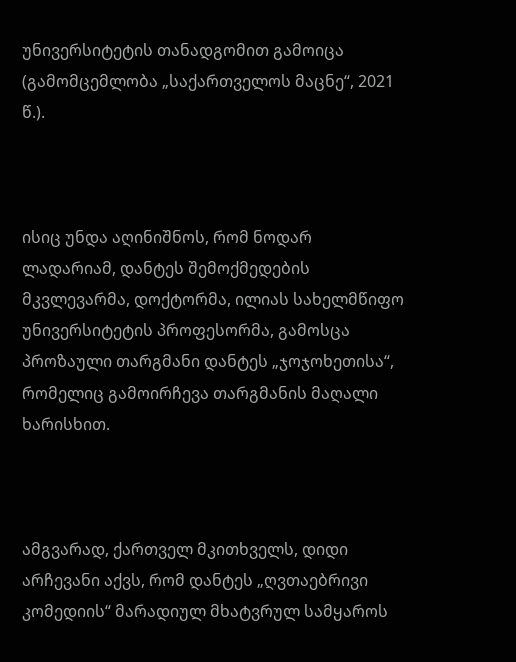უნივერსიტეტის თანადგომით გამოიცა (გამომცემლობა „საქართველოს მაცნე“, 2021 წ.).



ისიც უნდა აღინიშნოს, რომ ნოდარ ლადარიამ, დანტეს შემოქმედების მკვლევარმა, დოქტორმა, ილიას სახელმწიფო უნივერსიტეტის პროფესორმა, გამოსცა პროზაული თარგმანი დანტეს „ჯოჯოხეთისა“, რომელიც გამოირჩევა თარგმანის მაღალი ხარისხით.



ამგვარად, ქართველ მკითხველს, დიდი არჩევანი აქვს, რომ დანტეს „ღვთაებრივი კომედიის“ მარადიულ მხატვრულ სამყაროს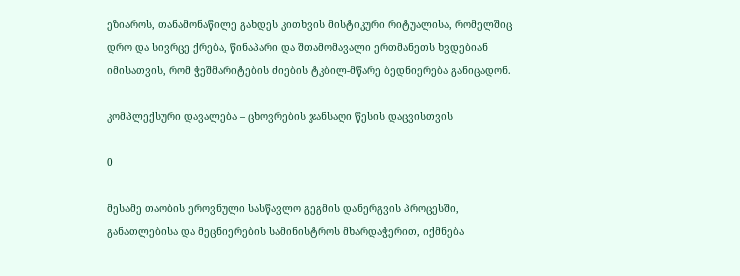ეზიაროს, თანამონაწილე გახდეს კითხვის მისტიკური რიტუალისა, რომელშიც დრო და სივრცე ქრება, წინაპარი და შთამომავალი ერთმანეთს ხვდებიან იმისათვის, რომ ჭეშმარიტების ძიების ტკბილ-მწარე ბედნიერება განიცადონ.

კომპლექსური დავალება – ცხოვრების ჯანსაღი წესის დაცვისთვის

0

მესამე თაობის ეროვნული სასწავლო გეგმის დანერგვის პროცესში, განათლებისა და მეცნიერების სამინისტროს მხარდაჭერით, იქმნება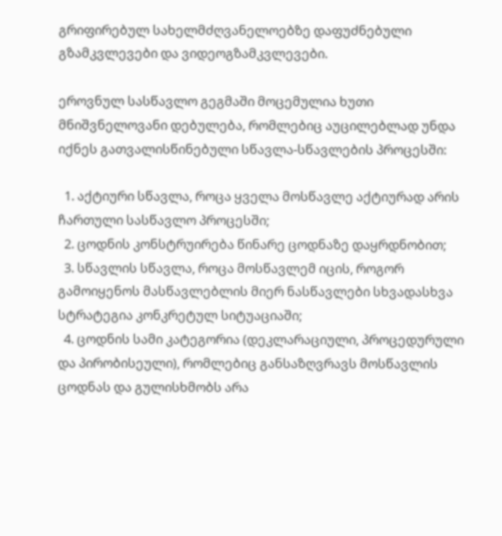გრიფირებულ სახელმძღვანელოებზე დაფუძნებული გზამკვლევები და ვიდეოგზამკვლევები.

ეროვნულ სასწავლო გეგმაში მოცემულია ხუთი მნიშვნელოვანი დებულება, რომლებიც აუცილებლად უნდა იქნეს გათვალისწინებული სწავლა-სწავლების პროცესში:

  1. აქტიური სწავლა, როცა ყველა მოსწავლე აქტიურად არის ჩართული სასწავლო პროცესში;
  2. ცოდნის კონსტრუირება წინარე ცოდნაზე დაყრდნობით;
  3. სწავლის სწავლა, როცა მოსწავლემ იცის, როგორ გამოიყენოს მასწავლებლის მიერ ნასწავლები სხვადასხვა სტრატეგია კონკრეტულ სიტუაციაში;
  4. ცოდნის სამი კატეგორია (დეკლარაციული, პროცედურული და პირობისეული), რომლებიც განსაზღვრავს მოსწავლის ცოდნას და გულისხმობს არა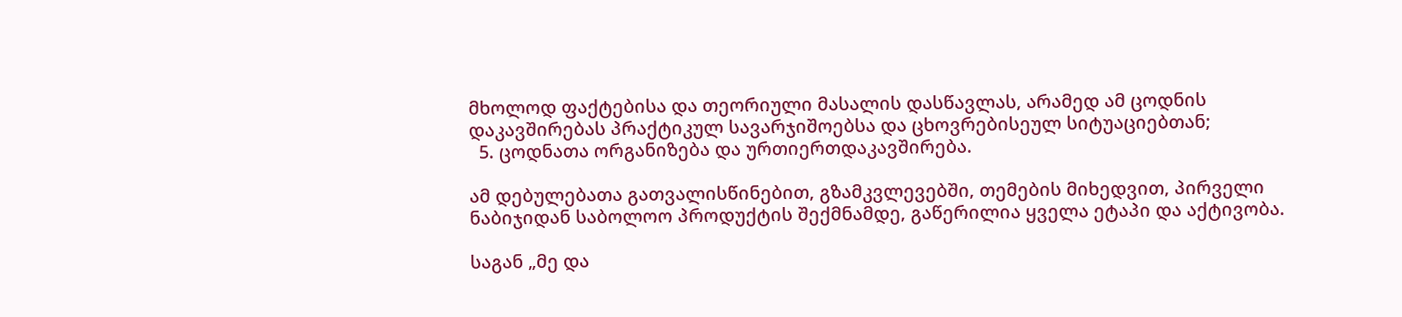მხოლოდ ფაქტებისა და თეორიული მასალის დასწავლას, არამედ ამ ცოდნის დაკავშირებას პრაქტიკულ სავარჯიშოებსა და ცხოვრებისეულ სიტუაციებთან;
  5. ცოდნათა ორგანიზება და ურთიერთდაკავშირება.

ამ დებულებათა გათვალისწინებით, გზამკვლევებში, თემების მიხედვით, პირველი ნაბიჯიდან საბოლოო პროდუქტის შექმნამდე, გაწერილია ყველა ეტაპი და აქტივობა.

საგან „მე და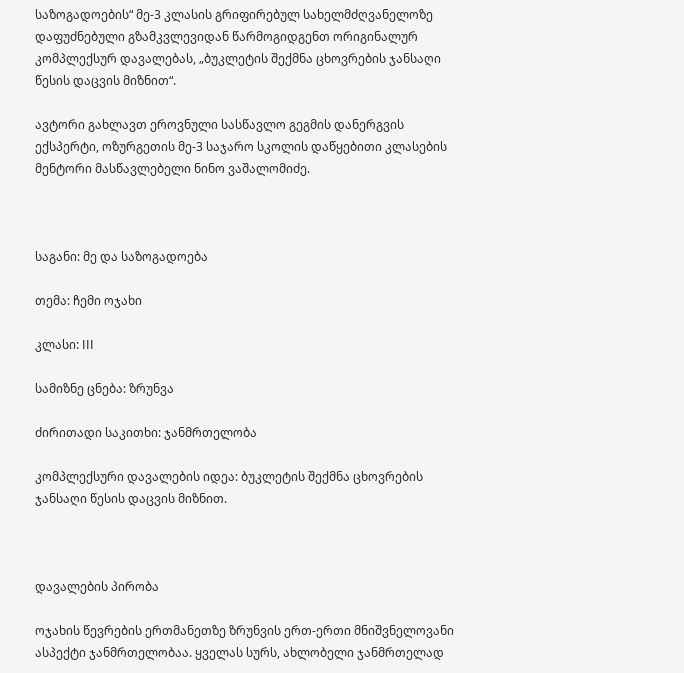საზოგადოების“ მე-3 კლასის გრიფირებულ სახელმძღვანელოზე დაფუძნებული გზამკვლევიდან წარმოგიდგენთ ორიგინალურ კომპლექსურ დავალებას, „ბუკლეტის შექმნა ცხოვრების ჯანსაღი წესის დაცვის მიზნით“.

ავტორი გახლავთ ეროვნული სასწავლო გეგმის დანერგვის ექსპერტი, ოზურგეთის მე-3 საჯარო სკოლის დაწყებითი კლასების მენტორი მასწავლებელი ნინო ვაშალომიძე.



საგანი: მე და საზოგადოება

თემა: ჩემი ოჯახი

კლასი: III

სამიზნე ცნება: ზრუნვა

ძირითადი საკითხი: ჯანმრთელობა

კომპლექსური დავალების იდეა: ბუკლეტის შექმნა ცხოვრების ჯანსაღი წესის დაცვის მიზნით.



დავალების პირობა

ოჯახის წევრების ერთმანეთზე ზრუნვის ერთ-ერთი მნიშვნელოვანი ასპექტი ჯანმრთელობაა. ყველას სურს, ახლობელი ჯანმრთელად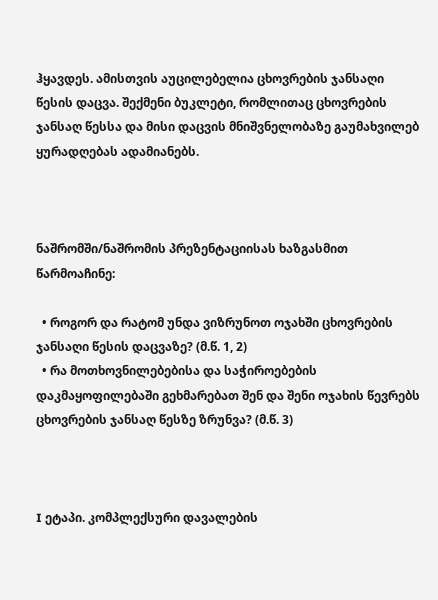ჰყავდეს. ამისთვის აუცილებელია ცხოვრების ჯანსაღი წესის დაცვა. შექმენი ბუკლეტი, რომლითაც ცხოვრების ჯანსაღ წესსა და მისი დაცვის მნიშვნელობაზე გაუმახვილებ ყურადღებას ადამიანებს.



ნაშრომში/ნაშრომის პრეზენტაციისას ხაზგასმით წარმოაჩინე:

  • როგორ და რატომ უნდა ვიზრუნოთ ოჯახში ცხოვრების ჯანსაღი წესის დაცვაზე? (მ.წ. 1, 2)
  • რა მოთხოვნილებებისა და საჭიროებების დაკმაყოფილებაში გეხმარებათ შენ და შენი ოჯახის წევრებს ცხოვრების ჯანსაღ წესზე ზრუნვა? (მ.წ. 3)



I ეტაპი. კომპლექსური დავალების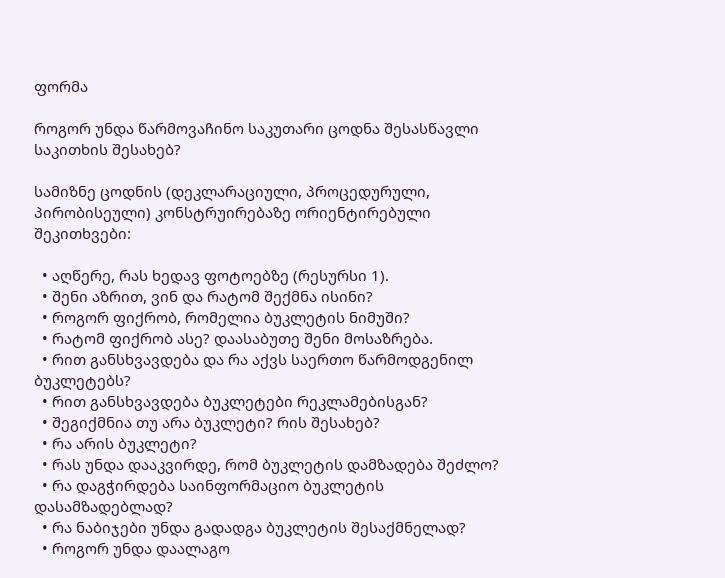ფორმა

როგორ უნდა წარმოვაჩინო საკუთარი ცოდნა შესასწავლი საკითხის შესახებ?

სამიზნე ცოდნის (დეკლარაციული, პროცედურული, პირობისეული) კონსტრუირებაზე ორიენტირებული შეკითხვები:

  • აღწერე, რას ხედავ ფოტოებზე (რესურსი 1).
  • შენი აზრით, ვინ და რატომ შექმნა ისინი?
  • როგორ ფიქრობ, რომელია ბუკლეტის ნიმუში?
  • რატომ ფიქრობ ასე? დაასაბუთე შენი მოსაზრება.
  • რით განსხვავდება და რა აქვს საერთო წარმოდგენილ ბუკლეტებს?
  • რით განსხვავდება ბუკლეტები რეკლამებისგან?
  • შეგიქმნია თუ არა ბუკლეტი? რის შესახებ?
  • რა არის ბუკლეტი?
  • რას უნდა დააკვირდე, რომ ბუკლეტის დამზადება შეძლო?
  • რა დაგჭირდება საინფორმაციო ბუკლეტის დასამზადებლად?
  • რა ნაბიჯები უნდა გადადგა ბუკლეტის შესაქმნელად?
  • როგორ უნდა დაალაგო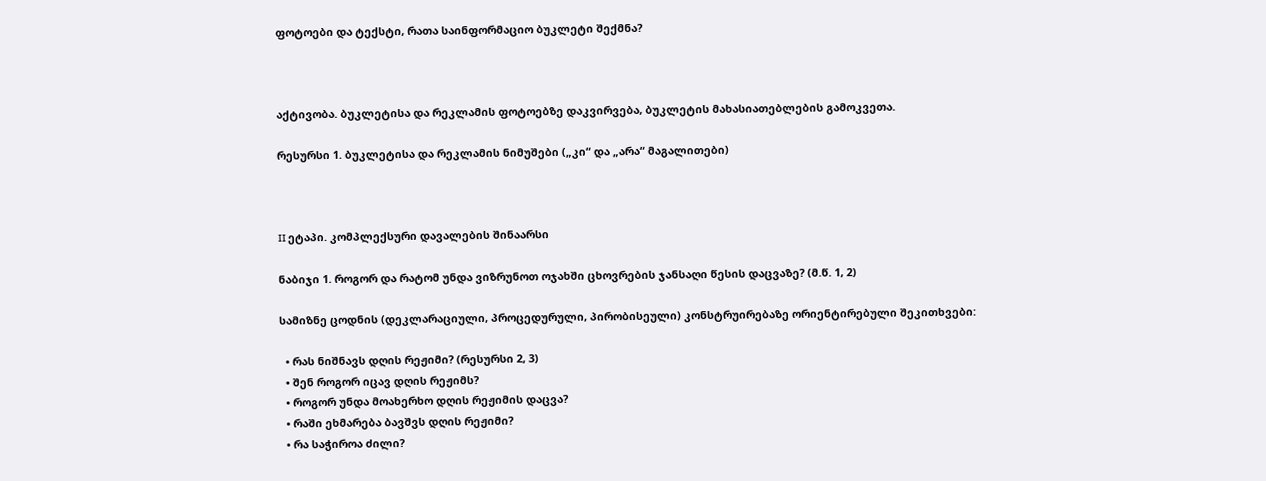ფოტოები და ტექსტი, რათა საინფორმაციო ბუკლეტი შექმნა?



აქტივობა. ბუკლეტისა და რეკლამის ფოტოებზე დაკვირვება, ბუკლეტის მახასიათებლების გამოკვეთა.

რესურსი 1. ბუკლეტისა და რეკლამის ნიმუშები („კი“ და „არა“ მაგალითები)



II ეტაპი. კომპლექსური დავალების შინაარსი

ნაბიჯი 1. როგორ და რატომ უნდა ვიზრუნოთ ოჯახში ცხოვრების ჯანსაღი წესის დაცვაზე? (მ.წ. 1, 2)

სამიზნე ცოდნის (დეკლარაციული, პროცედურული, პირობისეული) კონსტრუირებაზე ორიენტირებული შეკითხვები:

  • რას ნიშნავს დღის რეჟიმი? (რესურსი 2, 3)
  • შენ როგორ იცავ დღის რეჟიმს?
  • როგორ უნდა მოახერხო დღის რეჟიმის დაცვა?
  • რაში ეხმარება ბავშვს დღის რეჟიმი?
  • რა საჭიროა ძილი?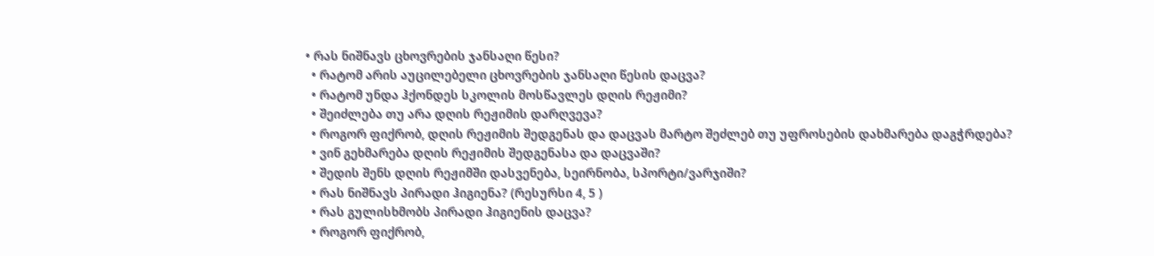• რას ნიშნავს ცხოვრების ჯანსაღი წესი?
  • რატომ არის აუცილებელი ცხოვრების ჯანსაღი წესის დაცვა?
  • რატომ უნდა ჰქონდეს სკოლის მოსწავლეს დღის რეჟიმი?
  • შეიძლება თუ არა დღის რეჟიმის დარღვევა?
  • როგორ ფიქრობ, დღის რეჟიმის შედგენას და დაცვას მარტო შეძლებ თუ უფროსების დახმარება დაგჭრდება?
  • ვინ გეხმარება დღის რეჟიმის შედგენასა და დაცვაში?
  • შედის შენს დღის რეჟიმში დასვენება, სეირნობა, სპორტი/ვარჯიში?
  • რას ნიშნავს პირადი ჰიგიენა? (რესურსი 4, 5 )
  • რას გულისხმობს პირადი ჰიგიენის დაცვა?
  • როგორ ფიქრობ,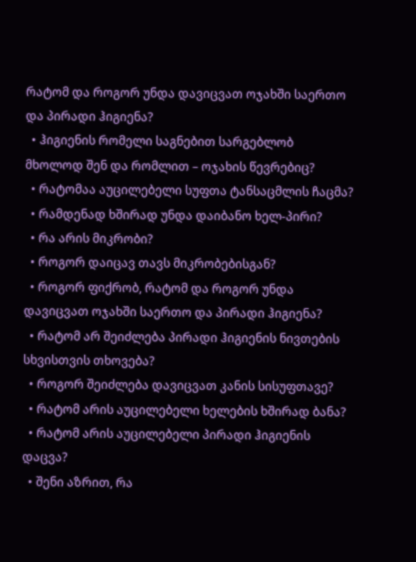რატომ და როგორ უნდა დავიცვათ ოჯახში საერთო და პირადი ჰიგიენა?
  • ჰიგიენის რომელი საგნებით სარგებლობ მხოლოდ შენ და რომლით – ოჯახის წევრებიც?
  • რატომაა აუცილებელი სუფთა ტანსაცმლის ჩაცმა?
  • რამდენად ხშირად უნდა დაიბანო ხელ-პირი?
  • რა არის მიკრობი?
  • როგორ დაიცავ თავს მიკრობებისგან?
  • როგორ ფიქრობ, რატომ და როგორ უნდა დავიცვათ ოჯახში საერთო და პირადი ჰიგიენა?
  • რატომ არ შეიძლება პირადი ჰიგიენის ნივთების სხვისთვის თხოვება?
  • როგორ შეიძლება დავიცვათ კანის სისუფთავე?
  • რატომ არის აუცილებელი ხელების ხშირად ბანა?
  • რატომ არის აუცილებელი პირადი ჰიგიენის დაცვა?
  • შენი აზრით, რა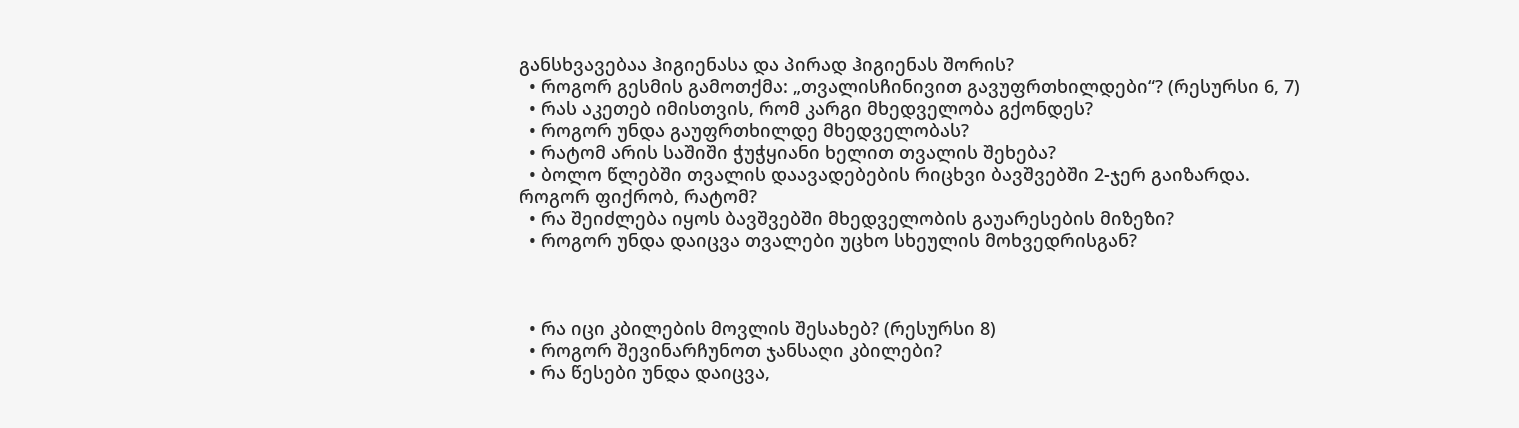განსხვავებაა ჰიგიენასა და პირად ჰიგიენას შორის?
  • როგორ გესმის გამოთქმა: „თვალისჩინივით გავუფრთხილდები“? (რესურსი 6, 7)
  • რას აკეთებ იმისთვის, რომ კარგი მხედველობა გქონდეს?
  • როგორ უნდა გაუფრთხილდე მხედველობას?
  • რატომ არის საშიში ჭუჭყიანი ხელით თვალის შეხება?
  • ბოლო წლებში თვალის დაავადებების რიცხვი ბავშვებში 2-ჯერ გაიზარდა. როგორ ფიქრობ, რატომ?
  • რა შეიძლება იყოს ბავშვებში მხედველობის გაუარესების მიზეზი?
  • როგორ უნდა დაიცვა თვალები უცხო სხეულის მოხვედრისგან?



  • რა იცი კბილების მოვლის შესახებ? (რესურსი 8)
  • როგორ შევინარჩუნოთ ჯანსაღი კბილები?
  • რა წესები უნდა დაიცვა,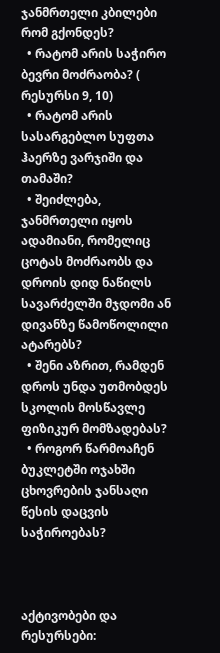ჯანმრთელი კბილები რომ გქონდეს?
  • რატომ არის საჭირო ბევრი მოძრაობა? ( რესურსი 9, 10)
  • რატომ არის სასარგებლო სუფთა ჰაერზე ვარჯიში და თამაში?
  • შეიძლება, ჯანმრთელი იყოს ადამიანი, რომელიც ცოტას მოძრაობს და დროის დიდ ნაწილს სავარძელში მჯდომი ან დივანზე წამოწოლილი ატარებს?
  • შენი აზრით, რამდენ დროს უნდა უთმობდეს სკოლის მოსწავლე ფიზიკურ მომზადებას?
  • როგორ წარმოაჩენ ბუკლეტში ოჯახში ცხოვრების ჯანსაღი წესის დაცვის საჭიროებას?



აქტივობები და რესურსები: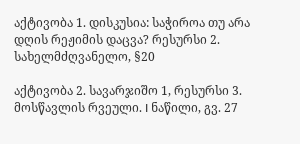აქტივობა 1. დისკუსია: საჭიროა თუ არა დღის რეჟიმის დაცვა? რესურსი 2. სახელმძღვანელო, §20

აქტივობა 2. სავარჯიშო 1, რესურსი 3. მოსწავლის რვეული. I ნაწილი, გვ. 27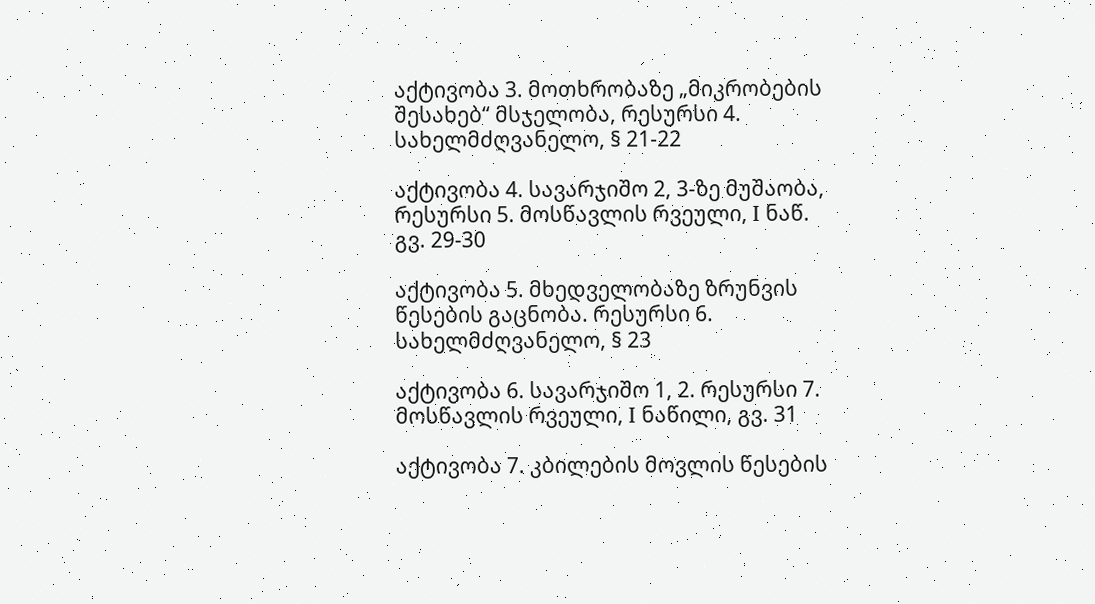აქტივობა 3. მოთხრობაზე „მიკრობების შესახებ“ მსჯელობა, რესურსი 4. სახელმძღვანელო, § 21-22

აქტივობა 4. სავარჯიშო 2, 3-ზე მუშაობა, რესურსი 5. მოსწავლის რვეული, I ნაწ. გვ. 29-30

აქტივობა 5. მხედველობაზე ზრუნვის წესების გაცნობა. რესურსი 6. სახელმძღვანელო, § 23

აქტივობა 6. სავარჯიშო 1, 2. რესურსი 7. მოსწავლის რვეული, I ნაწილი, გვ. 31

აქტივობა 7. კბილების მოვლის წესების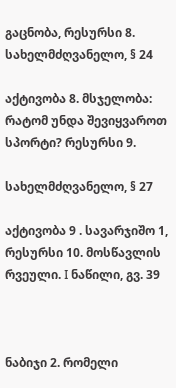გაცნობა, რესურსი 8. სახელმძღვანელო, § 24

აქტივობა 8. მსჯელობა: რატომ უნდა შევიყვაროთ სპორტი? რესურსი 9.

სახელმძღვანელო, § 27

აქტივობა 9 . სავარჯიშო 1, რესურსი 10. მოსწავლის რვეული. I ნაწილი, გვ. 39



ნაბიჯი 2. რომელი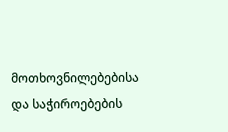მოთხოვნილებებისა და საჭიროებების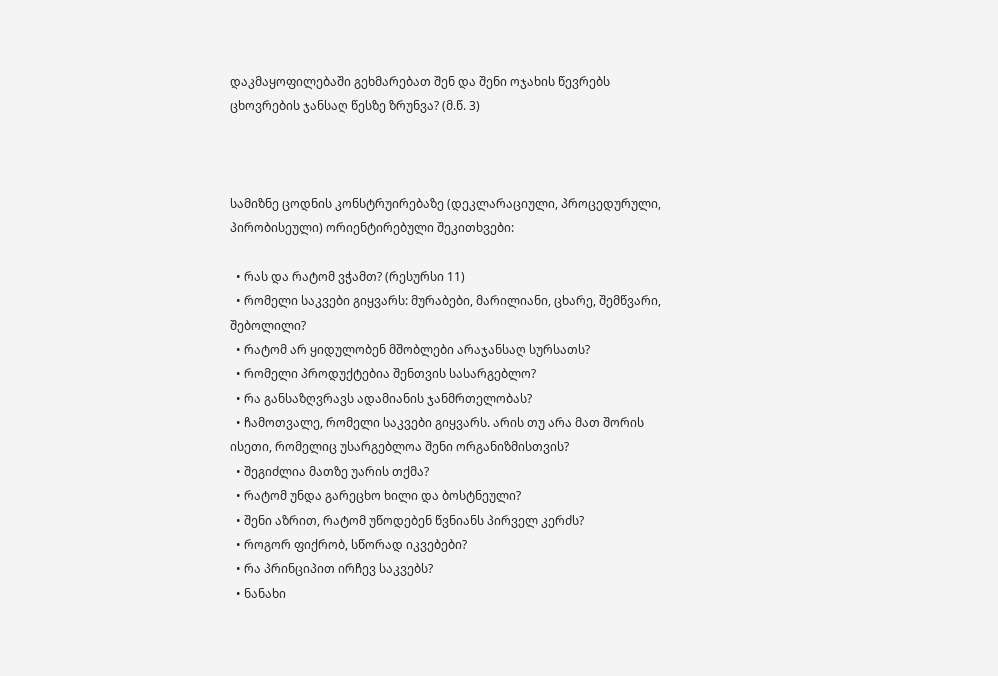დაკმაყოფილებაში გეხმარებათ შენ და შენი ოჯახის წევრებს ცხოვრების ჯანსაღ წესზე ზრუნვა? (მ.წ. 3)



სამიზნე ცოდნის კონსტრუირებაზე (დეკლარაციული, პროცედურული, პირობისეული) ორიენტირებული შეკითხვები:

  • რას და რატომ ვჭამთ? (რესურსი 11)
  • რომელი საკვები გიყვარს: მურაბები, მარილიანი, ცხარე, შემწვარი, შებოლილი?
  • რატომ არ ყიდულობენ მშობლები არაჯანსაღ სურსათს?
  • რომელი პროდუქტებია შენთვის სასარგებლო?
  • რა განსაზღვრავს ადამიანის ჯანმრთელობას?
  • ჩამოთვალე, რომელი საკვები გიყვარს. არის თუ არა მათ შორის ისეთი, რომელიც უსარგებლოა შენი ორგანიზმისთვის?
  • შეგიძლია მათზე უარის თქმა?
  • რატომ უნდა გარეცხო ხილი და ბოსტნეული?
  • შენი აზრით, რატომ უწოდებენ წვნიანს პირველ კერძს?
  • როგორ ფიქრობ, სწორად იკვებები?
  • რა პრინციპით ირჩევ საკვებს?
  • ნანახი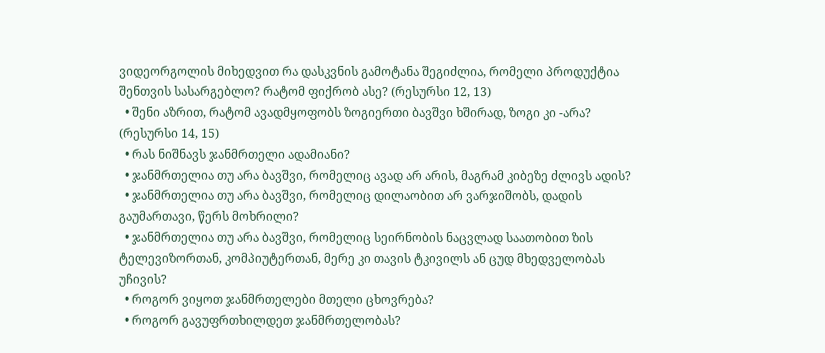ვიდეორგოლის მიხედვით რა დასკვნის გამოტანა შეგიძლია, რომელი პროდუქტია შენთვის სასარგებლო? რატომ ფიქრობ ასე? (რესურსი 12, 13)
  • შენი აზრით, რატომ ავადმყოფობს ზოგიერთი ბავშვი ხშირად, ზოგი კი -არა? (რესურსი 14, 15)
  • რას ნიშნავს ჯანმრთელი ადამიანი?
  • ჯანმრთელია თუ არა ბავშვი, რომელიც ავად არ არის, მაგრამ კიბეზე ძლივს ადის?
  • ჯანმრთელია თუ არა ბავშვი, რომელიც დილაობით არ ვარჯიშობს, დადის გაუმართავი, წერს მოხრილი?
  • ჯანმრთელია თუ არა ბავშვი, რომელიც სეირნობის ნაცვლად საათობით ზის ტელევიზორთან, კომპიუტერთან, მერე კი თავის ტკივილს ან ცუდ მხედველობას უჩივის?
  • როგორ ვიყოთ ჯანმრთელები მთელი ცხოვრება?
  • როგორ გავუფრთხილდეთ ჯანმრთელობას?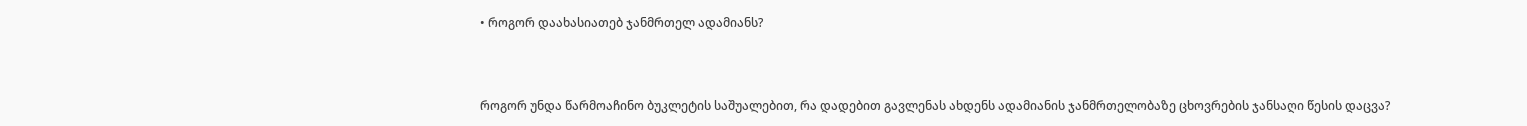• როგორ დაახასიათებ ჯანმრთელ ადამიანს?



როგორ უნდა წარმოაჩინო ბუკლეტის საშუალებით, რა დადებით გავლენას ახდენს ადამიანის ჯანმრთელობაზე ცხოვრების ჯანსაღი წესის დაცვა?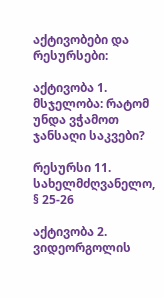აქტივობები და რესურსები:

აქტივობა 1. მსჯელობა: რატომ უნდა ვჭამოთ ჯანსაღი საკვები?

რესურსი 11. სახელმძღვანელო, § 25-26

აქტივობა 2. ვიდეორგოლის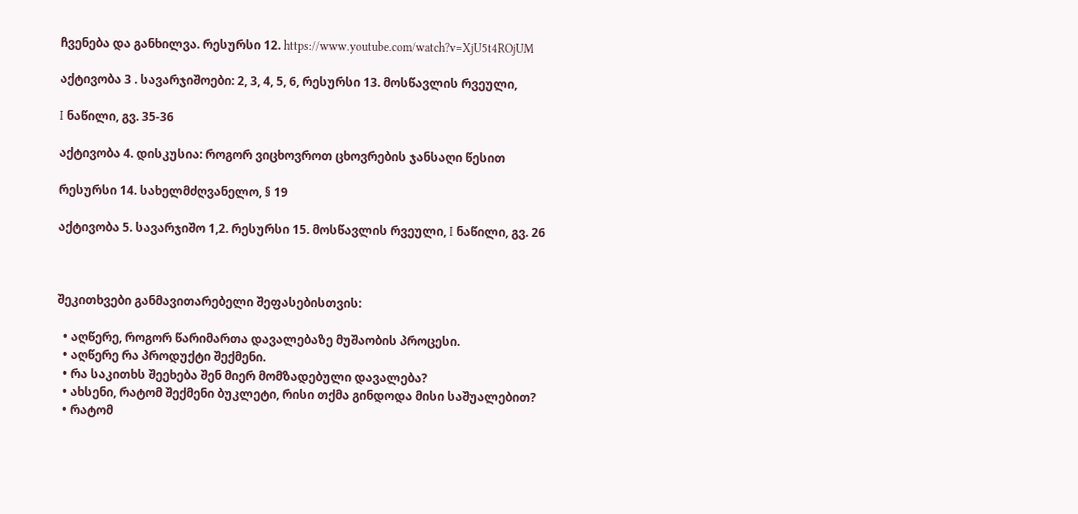ჩვენება და განხილვა. რესურსი 12. https://www.youtube.com/watch?v=XjU5t4ROjUM

აქტივობა 3 . სავარჯიშოები: 2, 3, 4, 5, 6, რესურსი 13. მოსწავლის რვეული,

I ნაწილი, გვ. 35-36

აქტივობა 4. დისკუსია: როგორ ვიცხოვროთ ცხოვრების ჯანსაღი წესით

რესურსი 14. სახელმძღვანელო, § 19

აქტივობა 5. სავარჯიშო 1,2. რესურსი 15. მოსწავლის რვეული, I ნაწილი, გვ. 26



შეკითხვები განმავითარებელი შეფასებისთვის:

  • აღწერე, როგორ წარიმართა დავალებაზე მუშაობის პროცესი.
  • აღწერე რა პროდუქტი შექმენი.
  • რა საკითხს შეეხება შენ მიერ მომზადებული დავალება?
  • ახსენი, რატომ შექმენი ბუკლეტი, რისი თქმა გინდოდა მისი საშუალებით?
  • რატომ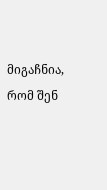მიგაჩნია, რომ შენ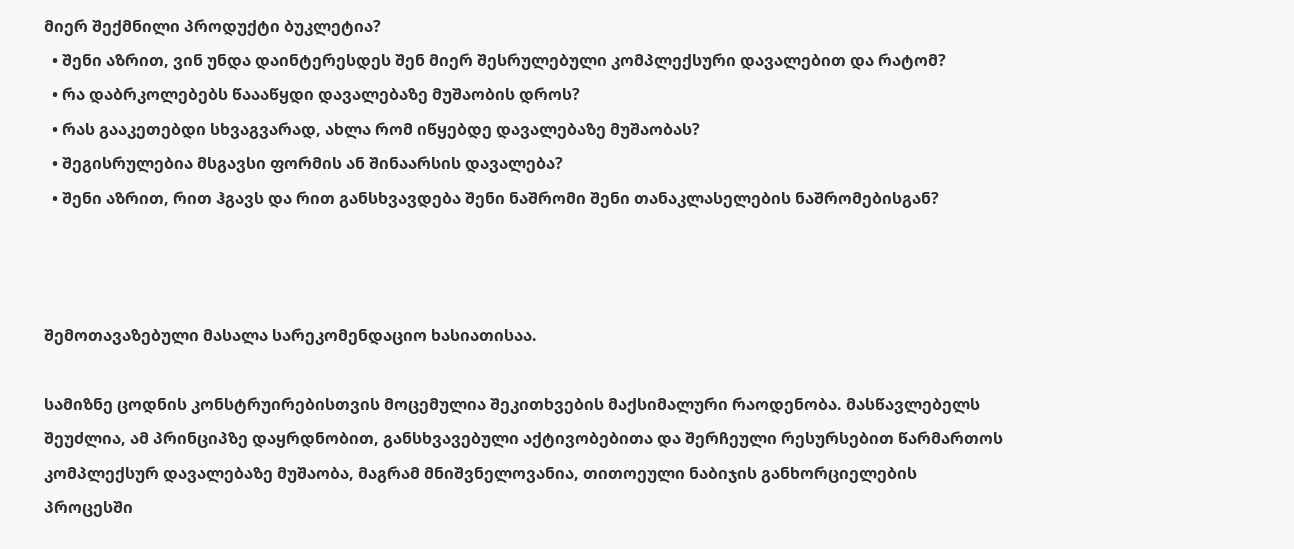მიერ შექმნილი პროდუქტი ბუკლეტია?
  • შენი აზრით, ვინ უნდა დაინტერესდეს შენ მიერ შესრულებული კომპლექსური დავალებით და რატომ?
  • რა დაბრკოლებებს წაააწყდი დავალებაზე მუშაობის დროს?
  • რას გააკეთებდი სხვაგვარად, ახლა რომ იწყებდე დავალებაზე მუშაობას?
  • შეგისრულებია მსგავსი ფორმის ან შინაარსის დავალება?
  • შენი აზრით, რით ჰგავს და რით განსხვავდება შენი ნაშრომი შენი თანაკლასელების ნაშრომებისგან?



შემოთავაზებული მასალა სარეკომენდაციო ხასიათისაა.

სამიზნე ცოდნის კონსტრუირებისთვის მოცემულია შეკითხვების მაქსიმალური რაოდენობა. მასწავლებელს შეუძლია, ამ პრინციპზე დაყრდნობით, განსხვავებული აქტივობებითა და შერჩეული რესურსებით წარმართოს კომპლექსურ დავალებაზე მუშაობა, მაგრამ მნიშვნელოვანია, თითოეული ნაბიჯის განხორციელების პროცესში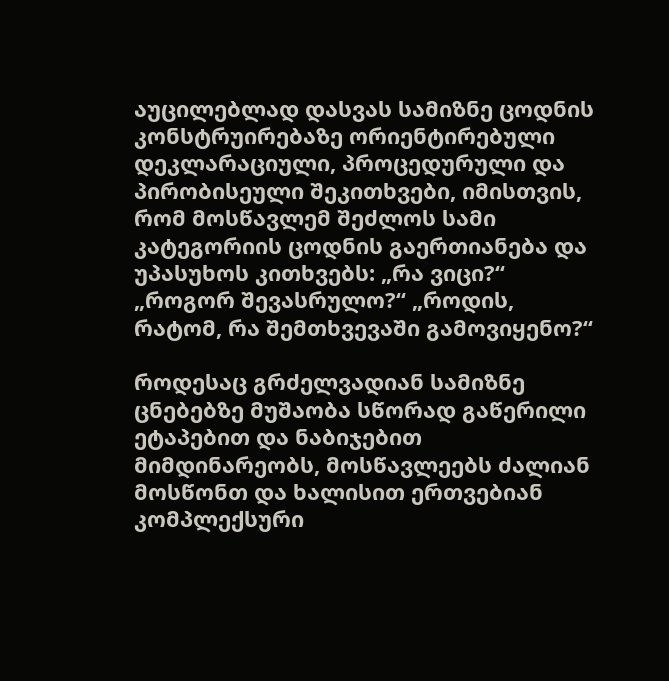აუცილებლად დასვას სამიზნე ცოდნის კონსტრუირებაზე ორიენტირებული დეკლარაციული, პროცედურული და პირობისეული შეკითხვები, იმისთვის, რომ მოსწავლემ შეძლოს სამი კატეგორიის ცოდნის გაერთიანება და უპასუხოს კითხვებს: „რა ვიცი?“ „როგორ შევასრულო?“ „როდის, რატომ, რა შემთხვევაში გამოვიყენო?“

როდესაც გრძელვადიან სამიზნე ცნებებზე მუშაობა სწორად გაწერილი ეტაპებით და ნაბიჯებით მიმდინარეობს, მოსწავლეებს ძალიან მოსწონთ და ხალისით ერთვებიან კომპლექსური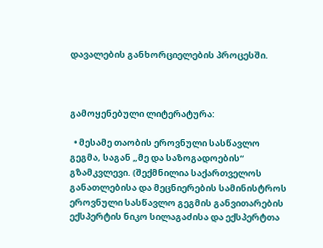დავალების განხორციელების პროცესში.



გამოყენებული ლიტერატურა:

  • მესამე თაობის ეროვნული სასწავლო გეგმა, საგან „მე და საზოგადოების“ გზამკვლევი. (შექმნილია საქართველოს განათლებისა და მეცნიერების სამინისტროს ეროვნული სასწავლო გეგმის განვითარების ექსპერტის ნიკო სილაგაძისა და ექსპერტთა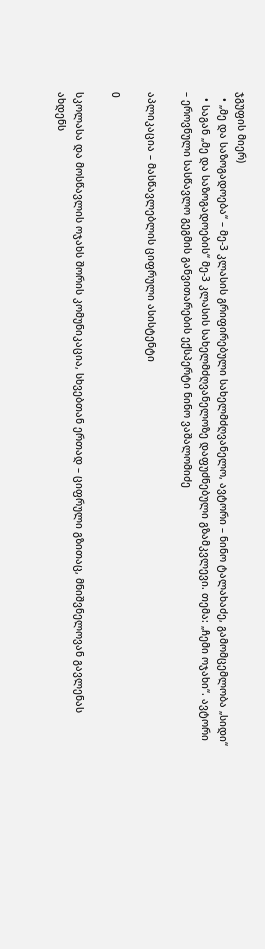ჯგუფის მიერ)
  • „მე და საზოგადოება“ – მე-3 კლასის გრიფირებული სახელმძღვანელო, ავტორი – ნინო ტალახაძე, გამომცემლობა „სიდი“
  • საგან „მე და საზოგადოების“ მე-3 კლასის სახელმძღვანელოზე დაფუძნებული გზამკვლევი. თემა: „ჩემი ოჯახი“. ავტორი – ეროვნული სასწავლო გეგმის განვითარების ექსპერტი ნინო ვაშალომიძე

აპლიკაცია – მასწავლებლის ციფრული ასისტენტი

0

სკოლასა და მოსწავლის ოჯახს შორის კომუნიკაცია, სხვებთან ერთად – ციფრული გზითაც, მნიშვნელოვან გავლენას ახდენს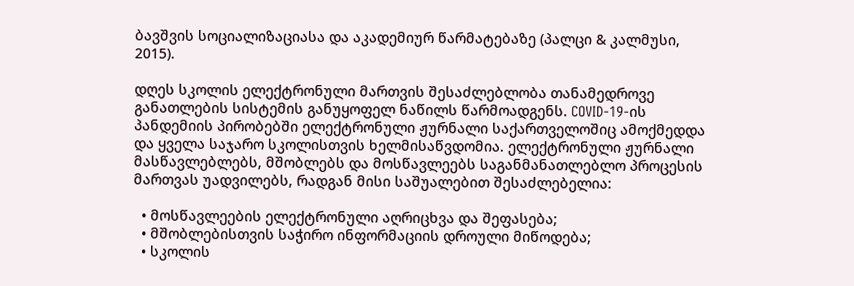ბავშვის სოციალიზაციასა და აკადემიურ წარმატებაზე (პალცი & კალმუსი, 2015).

დღეს სკოლის ელექტრონული მართვის შესაძლებლობა თანამედროვე განათლების სისტემის განუყოფელ ნაწილს წარმოადგენს. COVID-19-ის პანდემიის პირობებში ელექტრონული ჟურნალი საქართველოშიც ამოქმედდა და ყველა საჯარო სკოლისთვის ხელმისაწვდომია. ელექტრონული ჟურნალი მასწავლებლებს, მშობლებს და მოსწავლეებს საგანმანათლებლო პროცესის მართვას უადვილებს, რადგან მისი საშუალებით შესაძლებელია:

  • მოსწავლეების ელექტრონული აღრიცხვა და შეფასება;
  • მშობლებისთვის საჭირო ინფორმაციის დროული მიწოდება;
  • სკოლის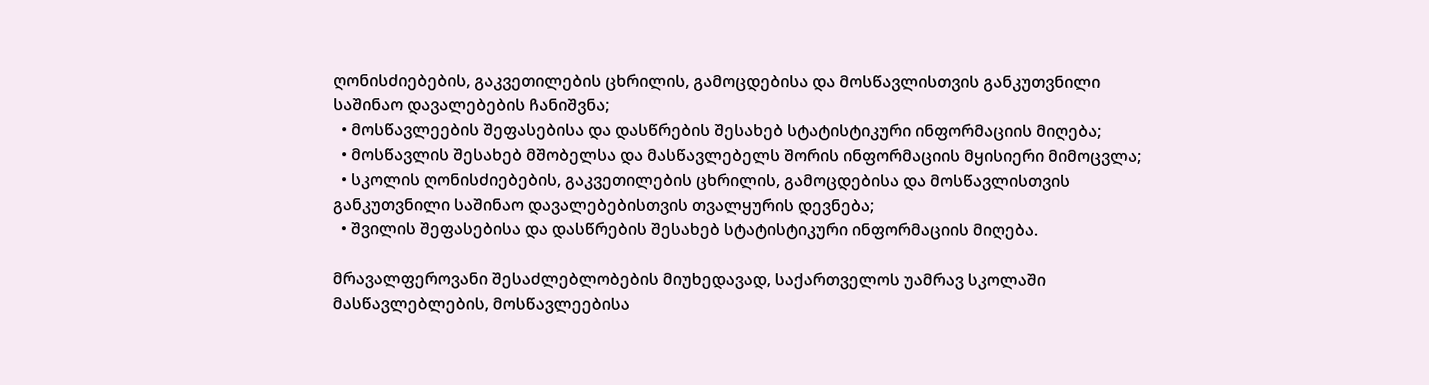ღონისძიებების, გაკვეთილების ცხრილის, გამოცდებისა და მოსწავლისთვის განკუთვნილი საშინაო დავალებების ჩანიშვნა;
  • მოსწავლეების შეფასებისა და დასწრების შესახებ სტატისტიკური ინფორმაციის მიღება;
  • მოსწავლის შესახებ მშობელსა და მასწავლებელს შორის ინფორმაციის მყისიერი მიმოცვლა;
  • სკოლის ღონისძიებების, გაკვეთილების ცხრილის, გამოცდებისა და მოსწავლისთვის განკუთვნილი საშინაო დავალებებისთვის თვალყურის დევნება;
  • შვილის შეფასებისა და დასწრების შესახებ სტატისტიკური ინფორმაციის მიღება.

მრავალფეროვანი შესაძლებლობების მიუხედავად, საქართველოს უამრავ სკოლაში მასწავლებლების, მოსწავლეებისა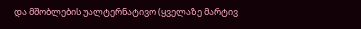და მშობლების უალტერნატივო (ყველაზე მარტივ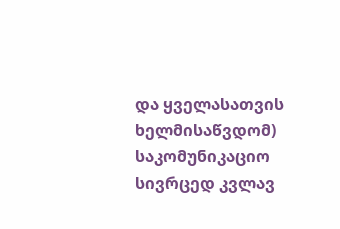და ყველასათვის ხელმისაწვდომ) საკომუნიკაციო სივრცედ კვლავ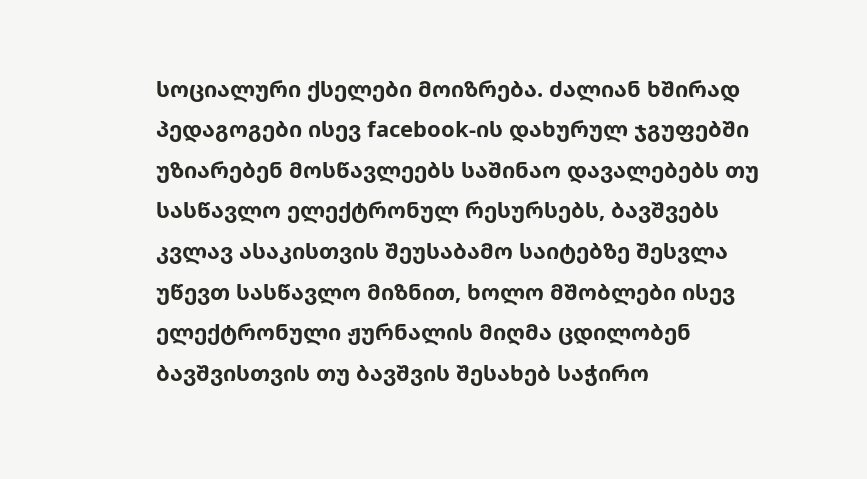სოციალური ქსელები მოიზრება. ძალიან ხშირად პედაგოგები ისევ facebook-ის დახურულ ჯგუფებში უზიარებენ მოსწავლეებს საშინაო დავალებებს თუ სასწავლო ელექტრონულ რესურსებს, ბავშვებს კვლავ ასაკისთვის შეუსაბამო საიტებზე შესვლა უწევთ სასწავლო მიზნით, ხოლო მშობლები ისევ ელექტრონული ჟურნალის მიღმა ცდილობენ ბავშვისთვის თუ ბავშვის შესახებ საჭირო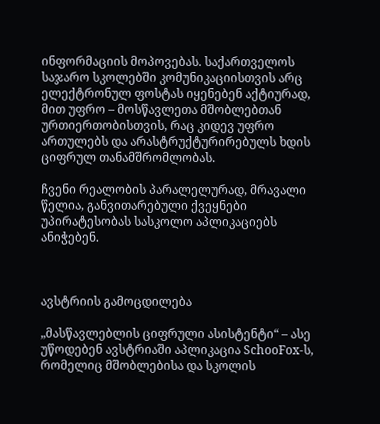ინფორმაციის მოპოვებას. საქართველოს საჯარო სკოლებში კომუნიკაციისთვის არც ელექტრონულ ფოსტას იყენებენ აქტიურად, მით უფრო – მოსწავლეთა მშობლებთან ურთიერთობისთვის, რაც კიდევ უფრო ართულებს და არასტრუქტურირებულს ხდის ციფრულ თანამშრომლობას.

ჩვენი რეალობის პარალელურად, მრავალი წელია, განვითარებული ქვეყნები უპირატესობას სასკოლო აპლიკაციებს ანიჭებენ.



ავსტრიის გამოცდილება

„მასწავლებლის ციფრული ასისტენტი“ – ასე უწოდებენ ავსტრიაში აპლიკაცია SchooFox-ს, რომელიც მშობლებისა და სკოლის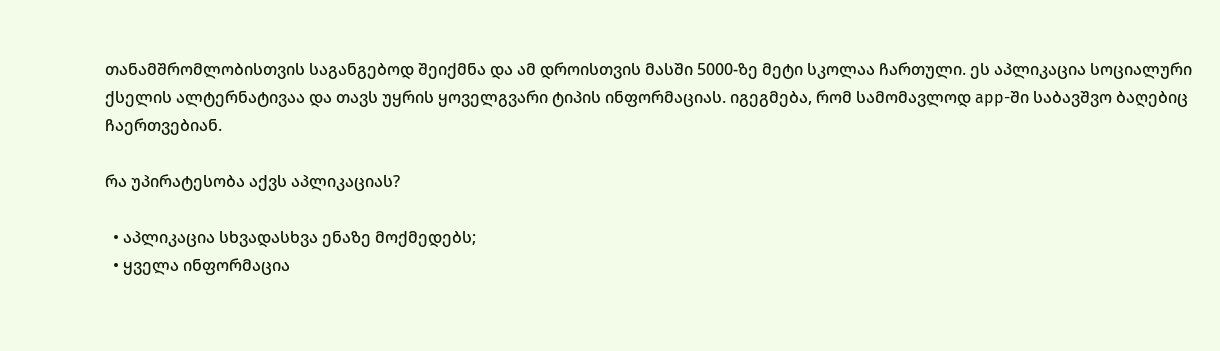თანამშრომლობისთვის საგანგებოდ შეიქმნა და ამ დროისთვის მასში 5000-ზე მეტი სკოლაა ჩართული. ეს აპლიკაცია სოციალური ქსელის ალტერნატივაა და თავს უყრის ყოველგვარი ტიპის ინფორმაციას. იგეგმება, რომ სამომავლოდ app-ში საბავშვო ბაღებიც ჩაერთვებიან.

რა უპირატესობა აქვს აპლიკაციას?

  • აპლიკაცია სხვადასხვა ენაზე მოქმედებს;
  • ყველა ინფორმაცია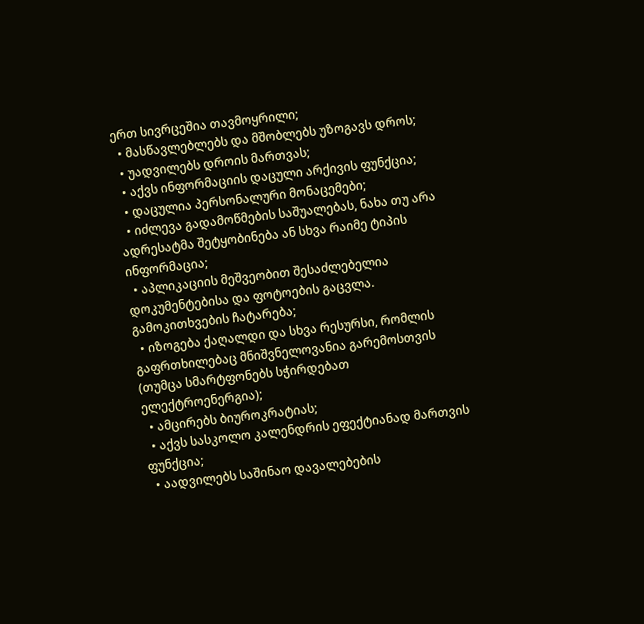ერთ სივრცეშია თავმოყრილი;
  • მასწავლებლებს და მშობლებს უზოგავს დროს;
  • უადვილებს დროის მართვას;
  • აქვს ინფორმაციის დაცული არქივის ფუნქცია;
  • დაცულია პერსონალური მონაცემები;
  • იძლევა გადამოწმების საშუალებას, ნახა თუ არა ადრესატმა შეტყობინება ან სხვა რაიმე ტიპის ინფორმაცია;
  • აპლიკაციის მეშვეობით შესაძლებელია დოკუმენტებისა და ფოტოების გაცვლა. გამოკითხვების ჩატარება;
  • იზოგება ქაღალდი და სხვა რესურსი, რომლის გაფრთხილებაც მნიშვნელოვანია გარემოსთვის (თუმცა სმარტფონებს სჭირდებათ ელექტროენერგია);
  • ამცირებს ბიუროკრატიას;
  • აქვს სასკოლო კალენდრის ეფექტიანად მართვის ფუნქცია;
  • აადვილებს საშინაო დავალებების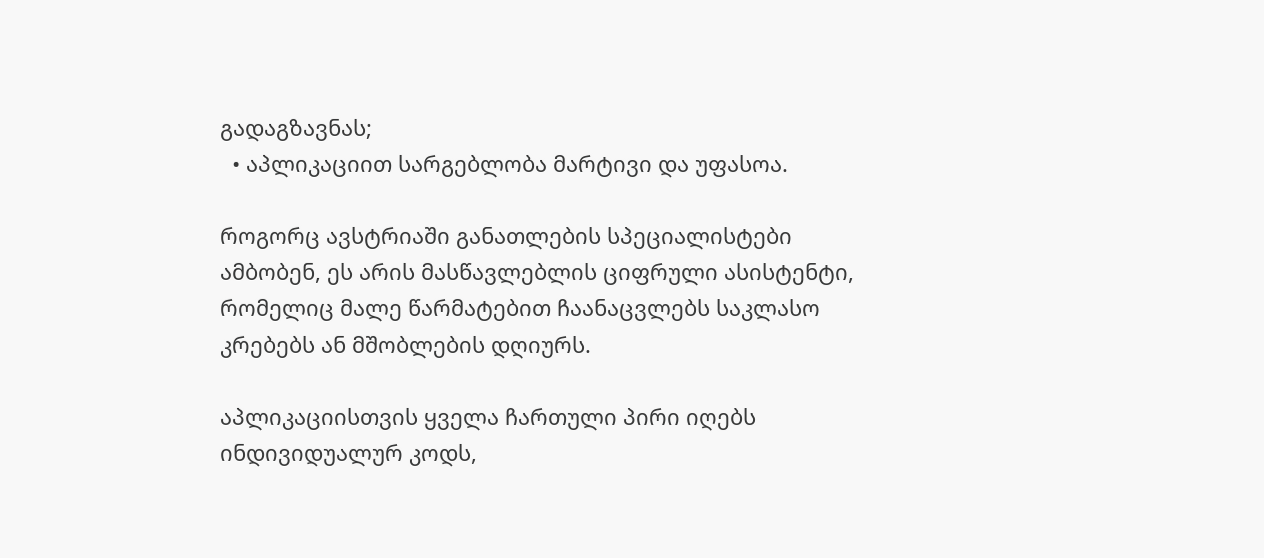გადაგზავნას;
  • აპლიკაციით სარგებლობა მარტივი და უფასოა.

როგორც ავსტრიაში განათლების სპეციალისტები ამბობენ, ეს არის მასწავლებლის ციფრული ასისტენტი, რომელიც მალე წარმატებით ჩაანაცვლებს საკლასო კრებებს ან მშობლების დღიურს.

აპლიკაციისთვის ყველა ჩართული პირი იღებს ინდივიდუალურ კოდს,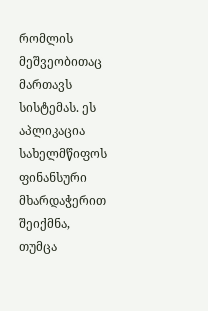რომლის მეშვეობითაც მართავს სისტემას. ეს აპლიკაცია სახელმწიფოს ფინანსური მხარდაჭერით შეიქმნა, თუმცა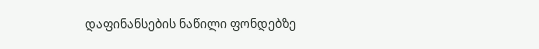დაფინანსების ნაწილი ფონდებზე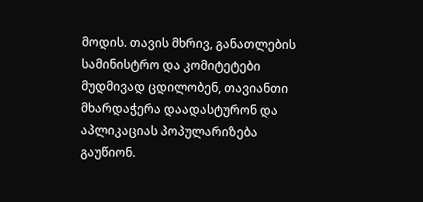მოდის. თავის მხრივ, განათლების სამინისტრო და კომიტეტები მუდმივად ცდილობენ, თავიანთი მხარდაჭერა დაადასტურონ და აპლიკაციას პოპულარიზება გაუწიონ.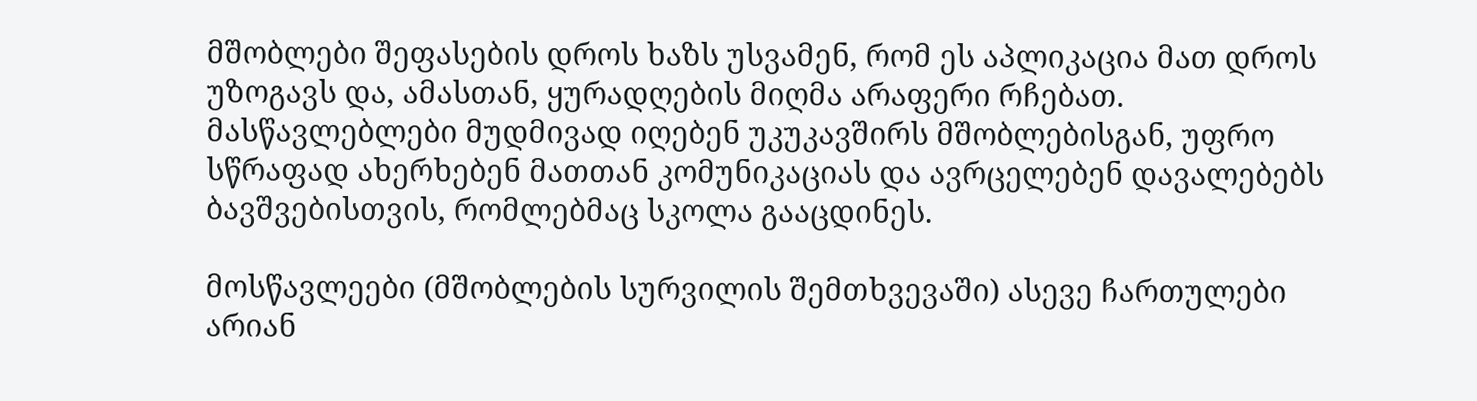მშობლები შეფასების დროს ხაზს უსვამენ, რომ ეს აპლიკაცია მათ დროს უზოგავს და, ამასთან, ყურადღების მიღმა არაფერი რჩებათ. მასწავლებლები მუდმივად იღებენ უკუკავშირს მშობლებისგან, უფრო სწრაფად ახერხებენ მათთან კომუნიკაციას და ავრცელებენ დავალებებს ბავშვებისთვის, რომლებმაც სკოლა გააცდინეს.

მოსწავლეები (მშობლების სურვილის შემთხვევაში) ასევე ჩართულები არიან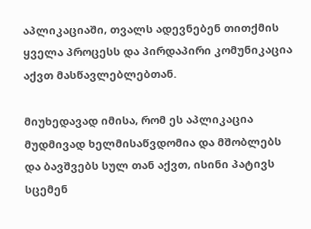აპლიკაციაში, თვალს ადევნებენ თითქმის ყველა პროცესს და პირდაპირი კომუნიკაცია აქვთ მასწავლებლებთან.

მიუხედავად იმისა, რომ ეს აპლიკაცია მუდმივად ხელმისაწვდომია და მშობლებს და ბავშვებს სულ თან აქვთ, ისინი პატივს სცემენ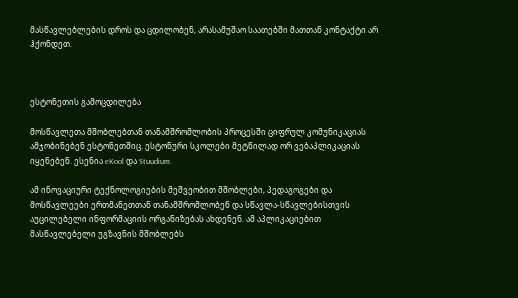მასწავლებლების დროს და ცდილობენ, არასამუშაო საათებში მათთან კონტაქტი არ ჰქონდეთ.



ესტონეთის გამოცდილება

მოსწავლეთა მშობლებთან თანამშრომლობის პროცესში ციფრულ კომუნიკაციას ამჯობინებენ ესტონეთშიც. ესტონური სკოლები მეტწილად ორ ვებაპლიკაციას იყენებენ. ესენია eKool და Stuudium.

ამ ინოვაციური ტექნოლოგიების მეშვეობით მშობლები, პედაგოგები და მოსწავლეები ერთმანეთთან თანამშრომლობენ და სწავლა-სწავლებისთვის აუცილებელი ინფორმაციის ორგანიზებას ახდენენ. ამ აპლიკაციებით მასწავლებელი უგზავნის მშობლებს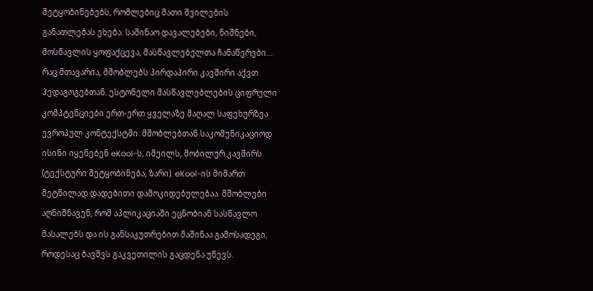შეტყობინებებს, რომლებიც მათი შვილების განათლებას ეხება: საშინაო დავალებები, ნიშნები, მოსწავლის ყოფაქცევა, მასწავლებელთა ჩანაწერები… რაც მთავარია, მშობლებს პირდაპირი კავშირი აქვთ პედაგოგებთან. ესტონელი მასწავლებლების ციფრული კომპტენციები ერთ-ერთ ყველაზე მაღალ საფეხურზეა ევროპულ კონტექსტში. მშობლებთან საკომუნიკაციოდ ისინი იყენებენ eKool-ს, იმეილს, მობილურ კავშირს (ტექსტური შეტყობინება, ზარი). eKool-ის მიმართ მეტწილად დადებითი დამოკიდებულებაა. მშობლები აღნიშნავენ, რომ აპლიკაციაში ეცნობიან სასწავლო მასალებს და ის განსაკუთრებით მაშინაა გამოსადეგი, როდესაც ბავშვს გაკვეთილის გაცდენა უწევს.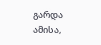გარდა ამისა,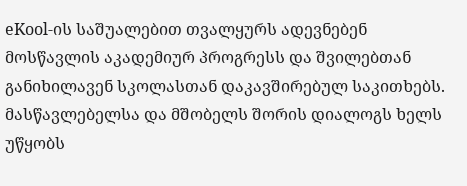eKool-ის საშუალებით თვალყურს ადევნებენ მოსწავლის აკადემიურ პროგრესს და შვილებთან განიხილავენ სკოლასთან დაკავშირებულ საკითხებს. მასწავლებელსა და მშობელს შორის დიალოგს ხელს უწყობს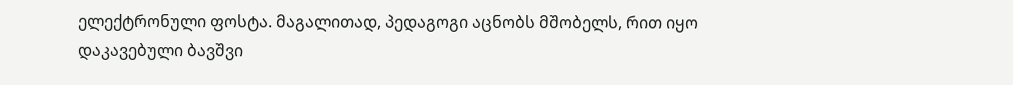ელექტრონული ფოსტა. მაგალითად, პედაგოგი აცნობს მშობელს, რით იყო დაკავებული ბავშვი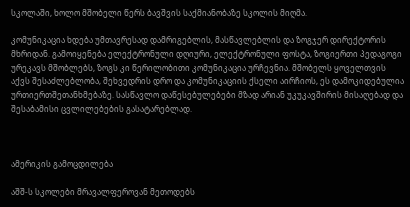სკოლაში, ხოლო მშობელი წერს ბავშვის საქმიანობაზე სკოლის მიღმა.

კომუნიკაცია ხდება უმთავრესად დამრიგებლის, მასწავლებლის და ზოგჯერ დირექტორის მხრიდან. გამოიყენება ელექტრონული დღიური, ელექტრონული ფოსტა, ზოგიერთი პედაგოგი ურეკავს მშობლებს, ზოგს კი წერილობითი კომუნიკაცია ურჩევნია. მშობელს ყოველთვის აქვს შესაძლებლობა, შეხვედრის დრო და კომუნიკაციის ქსელი აირჩიოს, ეს დამოკიდებულია ურთიერთშეთანხმებაზე. სასწავლო დაწესებულებები მზად არიან უკუკავშირის მისაღებად და შესაბამისი ცვლილებების გასატარებლად.



ამერიკის გამოცდილება

აშშ-ს სკოლები მრავალფეროვან მეთოდებს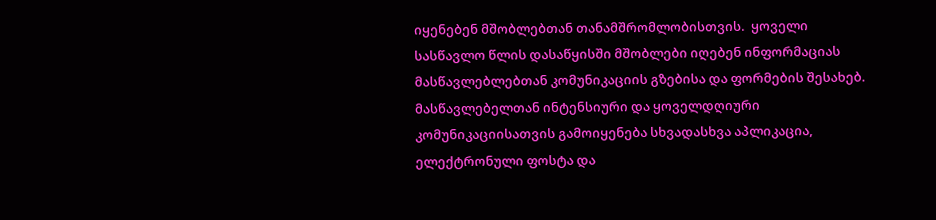იყენებენ მშობლებთან თანამშრომლობისთვის.  ყოველი სასწავლო წლის დასაწყისში მშობლები იღებენ ინფორმაციას მასწავლებლებთან კომუნიკაციის გზებისა და ფორმების შესახებ. მასწავლებელთან ინტენსიური და ყოველდღიური კომუნიკაციისათვის გამოიყენება სხვადასხვა აპლიკაცია, ელექტრონული ფოსტა და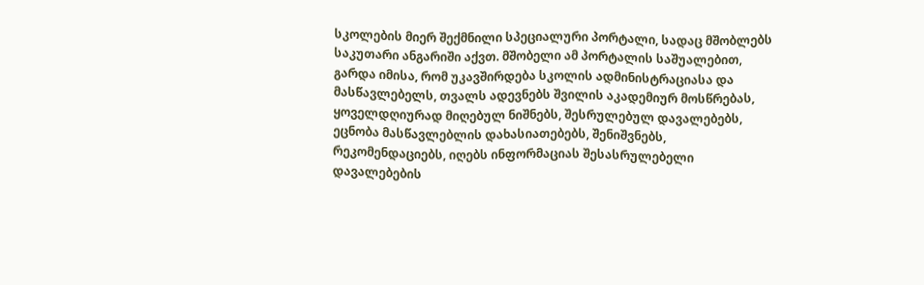სკოლების მიერ შექმნილი სპეციალური პორტალი, სადაც მშობლებს საკუთარი ანგარიში აქვთ. მშობელი ამ პორტალის საშუალებით, გარდა იმისა, რომ უკავშირდება სკოლის ადმინისტრაციასა და მასწავლებელს, თვალს ადევნებს შვილის აკადემიურ მოსწრებას, ყოველდღიურად მიღებულ ნიშნებს, შესრულებულ დავალებებს, ეცნობა მასწავლებლის დახასიათებებს, შენიშვნებს, რეკომენდაციებს, იღებს ინფორმაციას შესასრულებელი დავალებების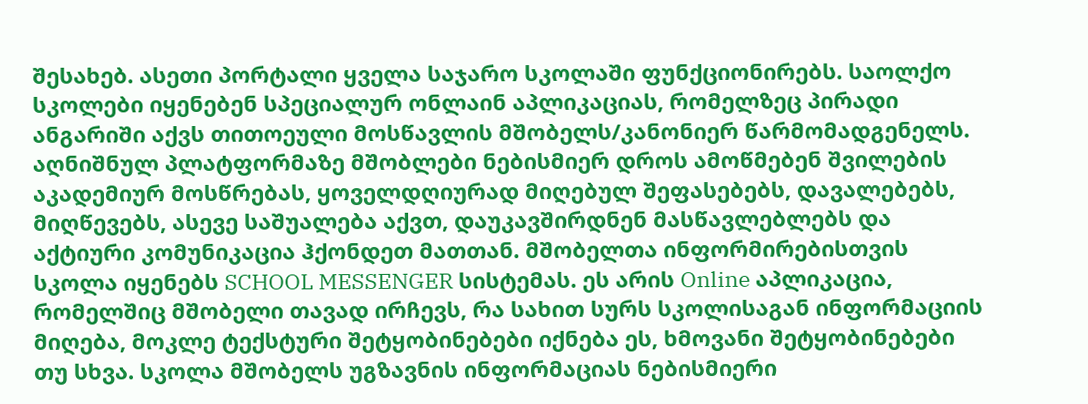შესახებ. ასეთი პორტალი ყველა საჯარო სკოლაში ფუნქციონირებს. საოლქო სკოლები იყენებენ სპეციალურ ონლაინ აპლიკაციას, რომელზეც პირადი ანგარიში აქვს თითოეული მოსწავლის მშობელს/კანონიერ წარმომადგენელს. აღნიშნულ პლატფორმაზე მშობლები ნებისმიერ დროს ამოწმებენ შვილების აკადემიურ მოსწრებას, ყოველდღიურად მიღებულ შეფასებებს, დავალებებს, მიღწევებს, ასევე საშუალება აქვთ, დაუკავშირდნენ მასწავლებლებს და აქტიური კომუნიკაცია ჰქონდეთ მათთან. მშობელთა ინფორმირებისთვის სკოლა იყენებს SCHOOL MESSENGER სისტემას. ეს არის Online აპლიკაცია, რომელშიც მშობელი თავად ირჩევს, რა სახით სურს სკოლისაგან ინფორმაციის მიღება, მოკლე ტექსტური შეტყობინებები იქნება ეს, ხმოვანი შეტყობინებები თუ სხვა. სკოლა მშობელს უგზავნის ინფორმაციას ნებისმიერი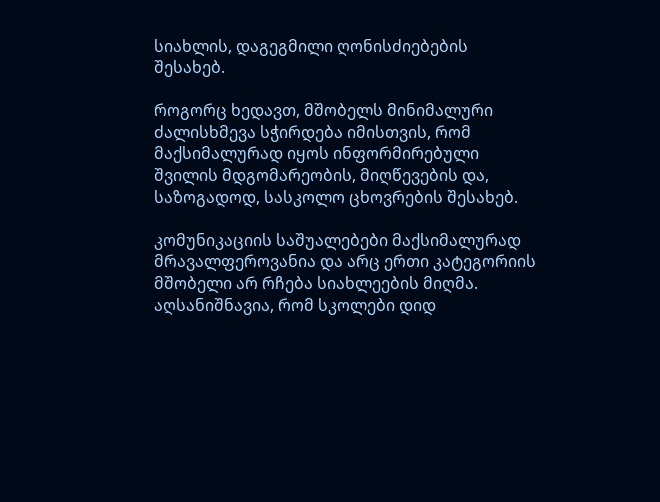სიახლის, დაგეგმილი ღონისძიებების შესახებ.

როგორც ხედავთ, მშობელს მინიმალური ძალისხმევა სჭირდება იმისთვის, რომ მაქსიმალურად იყოს ინფორმირებული შვილის მდგომარეობის, მიღწევების და, საზოგადოდ, სასკოლო ცხოვრების შესახებ.

კომუნიკაციის საშუალებები მაქსიმალურად მრავალფეროვანია და არც ერთი კატეგორიის მშობელი არ რჩება სიახლეების მიღმა. აღსანიშნავია, რომ სკოლები დიდ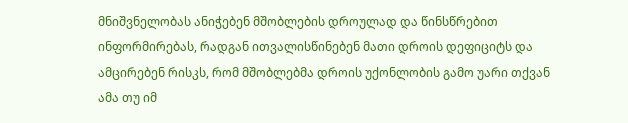მნიშვნელობას ანიჭებენ მშობლების დროულად და წინსწრებით ინფორმირებას, რადგან ითვალისწინებენ მათი დროის დეფიციტს და ამცირებენ რისკს, რომ მშობლებმა დროის უქონლობის გამო უარი თქვან ამა თუ იმ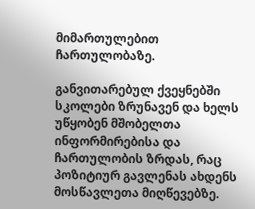მიმართულებით ჩართულობაზე.

განვითარებულ ქვეყნებში სკოლები ზრუნავენ და ხელს უწყობენ მშობელთა ინფორმირებისა და ჩართულობის ზრდას, რაც პოზიტიურ გავლენას ახდენს მოსწავლეთა მიღწევებზე.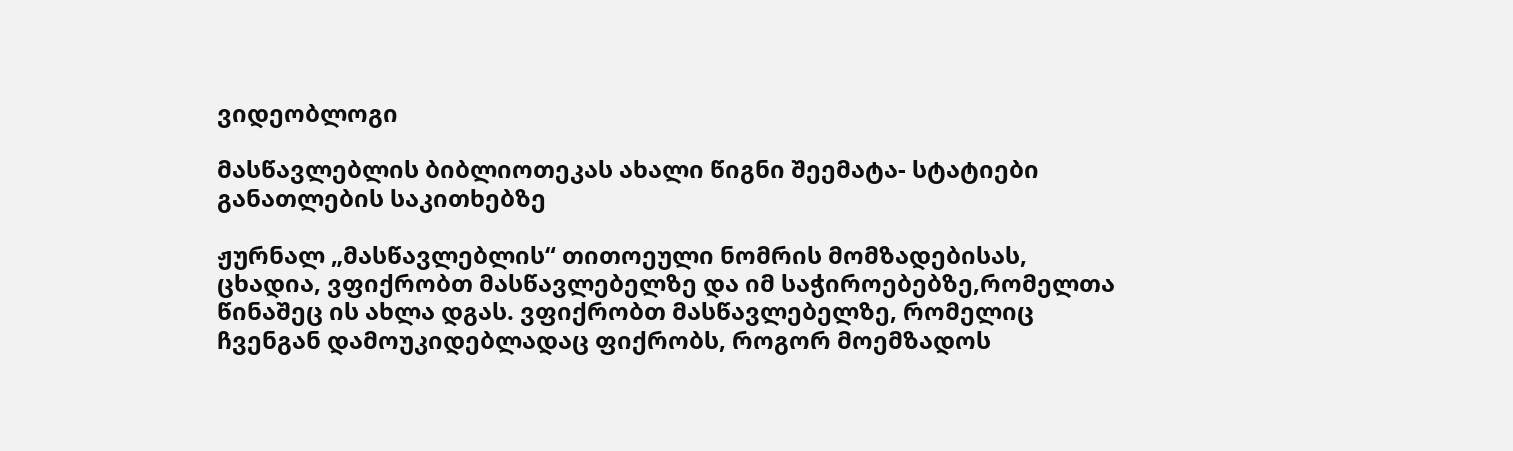ვიდეობლოგი

მასწავლებლის ბიბლიოთეკას ახალი წიგნი შეემატა- სტატიები განათლების საკითხებზე

ჟურნალ „მასწავლებლის“ თითოეული ნომრის მომზადებისას, ცხადია, ვფიქრობთ მასწავლებელზე და იმ საჭიროებებზე,რომელთა წინაშეც ის ახლა დგას. ვფიქრობთ მასწავლებელზე, რომელიც ჩვენგან დამოუკიდებლადაც ფიქრობს, როგორ მოემზადოს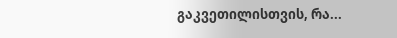გაკვეთილისთვის, რა...